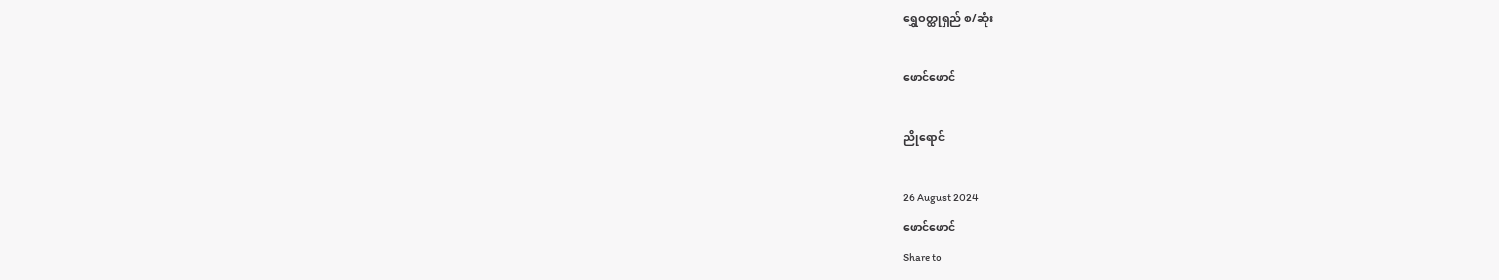ရွှေဝတ္ထုရှည် စ/ဆုံး

ဖောင်ဖောင်

ညိုရောင်

26 August 2024
ဖောင်ဖောင်
Share to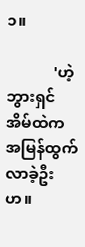၁။

            'ဟဲ့ ဘွားရှင် အိမ်ထဲက အမြန်ထွက်လာခဲ့ဦးဟ။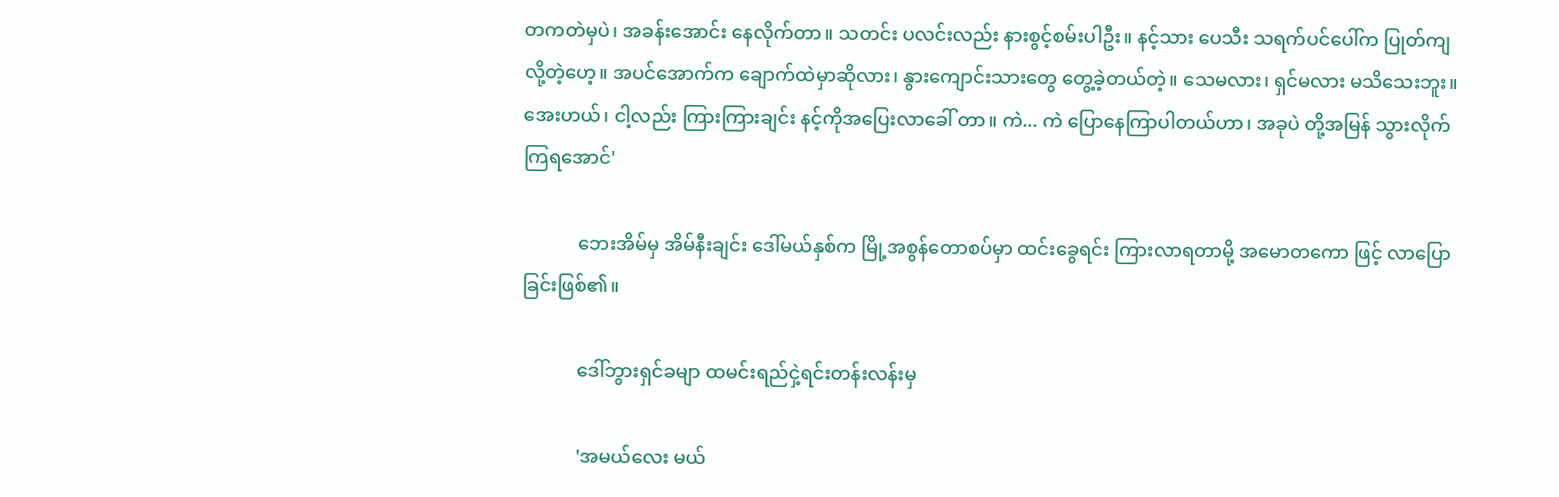တကတဲမှပဲ၊ အခန်းအောင်း နေလိုက်တာ။ သတင်း ပလင်းလည်း နားစွင့်စမ်းပါဦး။ နင့်သား ပေသီး သရက်ပင်ပေါ်က ပြုတ်ကျလို့တဲ့ဟေ့။ အပင်အောက်က ချောက်ထဲမှာဆိုလား၊ နွားကျောင်းသားတွေ တွေ့ခဲ့တယ်တဲ့။ သေမလား၊ ရှင်မလား မသိသေးဘူး။ အေးဟယ်၊ ငါ့လည်း ကြားကြားချင်း နင့်ကိုအပြေးလာခေါ် တာ။ ကဲ... ကဲ ပြောနေကြာပါတယ်ဟာ၊ အခုပဲ တို့အမြန် သွားလိုက်ကြရအောင်'

            ဘေးအိမ်မှ အိမ်နီးချင်း ဒေါ်မယ်နှစ်က မြို့အစွန်တောစပ်မှာ ထင်းခွေရင်း ကြားလာရတာမို့ အမောတကော ဖြင့် လာပြောခြင်းဖြစ်၏။

            ဒေါ်ဘွားရှင်ခမျာ ထမင်းရည်ငှဲ့ရင်းတန်းလန်းမှ

            'အမယ်လေး မယ်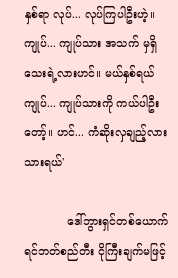နှစ်ရာ လုပ်... လုပ်ကြပါဦးဟဲ့။ ကျုပ်... ကျုပ်သား အသက် မှရှိသေးရဲ့လားဟင်။ မယ်နှစ်ရယ် ကျုပ်... ကျုပ်သားကို ကယ်ပါဦးတော့်။ ဟင်... ကံဆိုးလှချည့်လား သားရယ်'

            ဒေါ်ဘွားရှင်တစ်ယောက် ရင်ဘတ်စည်တီး ငိုကြီးချက်မဖြင့်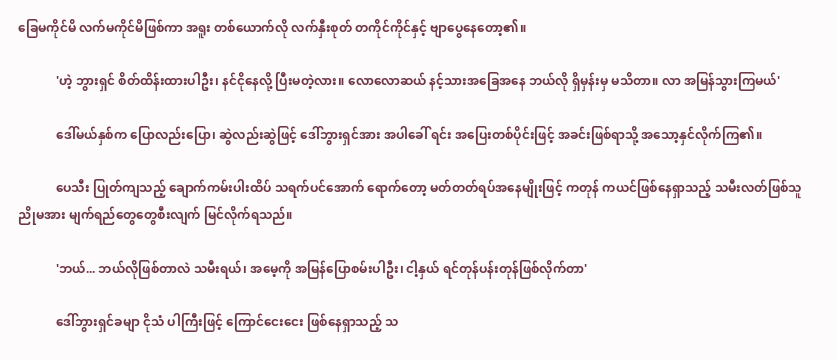ခြေမကိုင်မိ လက်မကိုင်မိဖြစ်ကာ အရူး တစ်ယောက်လို လက်နှီးစုတ် တကိုင်ကိုင်နှင့် ဗျာပွေနေတော့၏။

            'ဟဲ့ ဘွားရှင် စိတ်ထိန်းထားပါဦး၊ နင်ငိုနေလို့ ပြီးမတဲ့လား။ လောလောဆယ် နင့်သားအခြေအနေ ဘယ်လို ရှိမှန်းမှ မသိတာ။ လာ အမြန်သွားကြမယ်'

            ဒေါ်မယ်နှစ်က ပြောလည်းပြော၊ ဆွဲလည်းဆွဲဖြင့် ဒေါ်ဘွားရှင်အား အပါခေါ် ရင်း အပြေးတစ်ပိုင်းဖြင့် အခင်းဖြစ်ရာသို့ အသော့နှင်လိုက်ကြ၏။

            ပေသီး ပြုတ်ကျသည့် ချောက်ကမ်းပါးထိပ် သရက်ပင်အောက် ရောက်တော့ မတ်တတ်ရပ်အနေမျိုးဖြင့် ကတုန် ကယင်ဖြစ်နေရှာသည့် သမီးလတ်ဖြစ်သူ ညိုမအား မျက်ရည်တွေတွေစီးလျက် မြင်လိုက်ရသည်။

            'ဘယ်... ဘယ်လိုဖြစ်တာလဲ သမီးရယ်၊ အမေ့ကို အမြန်ပြောစမ်းပါဦး၊ ငါ့နှယ် ရင်တုန်ပန်းတုန်ဖြစ်လိုက်တာ'

            ဒေါ်ဘွားရှင်ခမျာ ငိုသံ ပါကြီးဖြင့် ကြောင်ငေးငေး ဖြစ်နေရှာသည့် သ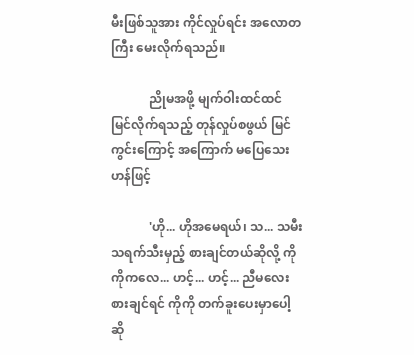မီးဖြစ်သူအား ကိုင်လှုပ်ရင်း အလောတကြီး မေးလိုက်ရသည်။

            ညိုမအဖို့ မျက်ဝါးထင်ထင် မြင်လိုက်ရသည့် တုန်လှုပ်စဖွယ် မြင်ကွင်းကြောင့် အကြောက် မပြေသေးဟန်ဖြင့်

            'ဟို... ဟိုအမေရယ်၊ သ... သမီး သရက်သီးမှည့် စားချင်တယ်ဆိုလို့ ကိုကိုကလေ... ဟင့်... ဟင့်... ညီမလေးစားချင်ရင် ကိုကို တက်ခူးပေးမှာပေါ့ဆို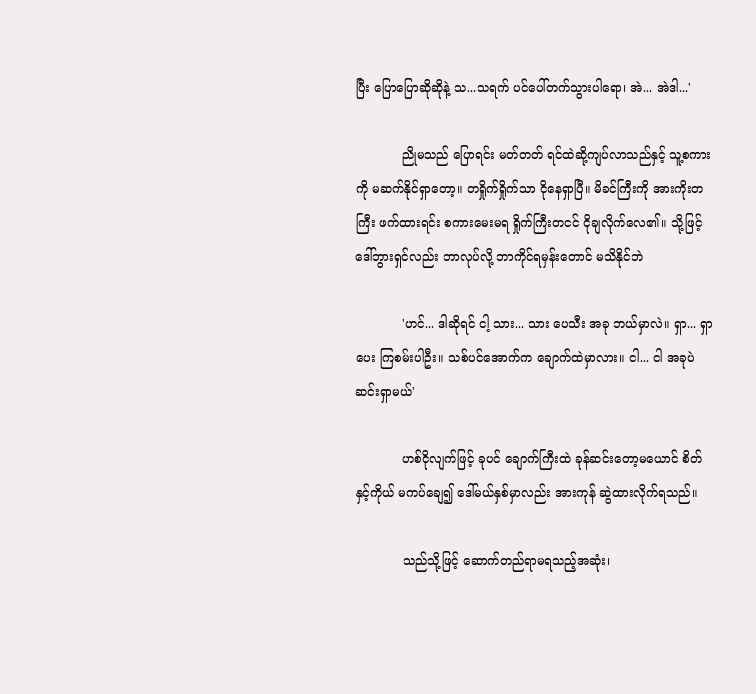ပြီး ပြောပြောဆိုဆိုနဲ့ သ...သရက် ပင်ပေါ်တက်သွားပါရော၊ အဲ... အဲဒါ...'

            ညိုမသည် ပြောရင်း မတ်တတ် ရင်ထဲဆို့ကျပ်လာသည်နှင့် သူ့စကားကို မဆက်နိုင်ရှာတော့။ တရှိုက်ရှိုက်သာ ငိုနေရှာပြီ။ မိခင်ကြီးကို အားကိုးတကြီး ဖက်ထားရင်း စကားမေးမရ ရှိုက်ကြီးတငင် ငိုချလိုက်လေ၏။ သို့ဖြင့် ဒေါ်ဘွားရှင်လည်း ဘာလုပ်လို့ ဘာကိုင်ရမှန်းတောင် မသိနိုင်ဘဲ

            'ဟင်... ဒါဆိုရင် ငါ့ သား... သား ပေသီး အခု ဘယ်မှာလဲ။ ရှာ... ရှာပေး ကြစမ်းပါဦး။ သစ်ပင်အောက်က ချောက်ထဲမှာလား။ ငါ... ငါ အခုပဲ ဆင်းရှာမယ်'

            ဟစ်ငိုလျက်ဖြင့် ခုပင် ချောက်ကြီးထဲ ခုန်ဆင်းတော့မယောင် စိတ်နှင့်ကိုယ် မကပ်ချေ၍ ဒေါ်မယ်နှစ်မှာလည်း အားကုန် ဆွဲထားလိုက်ရသည်။

            သည်သို့ဖြင့် ဆောက်တည်ရာမရသည့်အဆုံး၊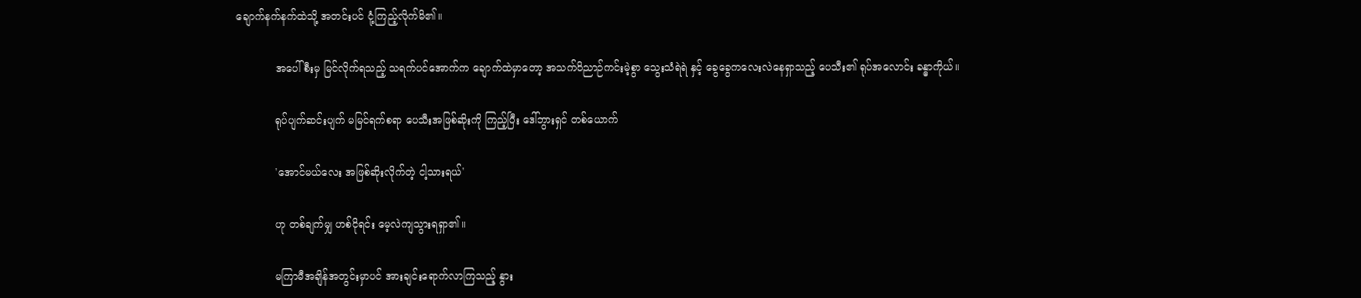ချောက်နက်နက်ထဲသို့ အတင်းပင် ငုံ့ကြည့်လိုက်မိ၏။

            အပေါ်စီးမှ မြင်လိုက်ရသည့် သရက်ပင်အောက်က ချောက်ထဲမှာတော့ အသက်ဝိညာဉ်ကင်းမဲ့စွာ သွေးသံရဲရဲ နှင့် ခွေခွေကလေးလဲနေရှာသည့် ပေသီး၏ ရုပ်အလောင်း ခန္ဓာကိုယ်။

            ရုပ်ပျက်ဆင်းပျက် မမြင်ရက်စရာ ပေသီးအဖြစ်ဆိုးကို ကြည့်ပြီး ဒေါ်ဘွားရှင် တစ်ယောက်

            'အောင်မယ်လေး အဖြစ်ဆိုးလိုက်တဲ့ ငါ့သားရယ်'

            ဟု တစ်ချက်မျှ ဟစ်ငိုရင်း မေ့လဲကျသွားရရှာ၏။

            မကြာမီအချိန်အတွင်းမှာပင် အားချင်းရောက်လာကြသည့် နွား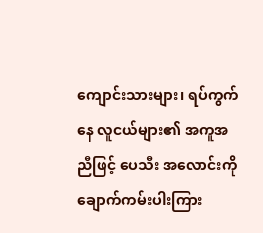ကျောင်းသားများ၊ ရပ်ကွက်နေ လူငယ်များ၏ အကူအညီဖြင့် ပေသီး အလောင်းကို ချောက်ကမ်းပါးကြား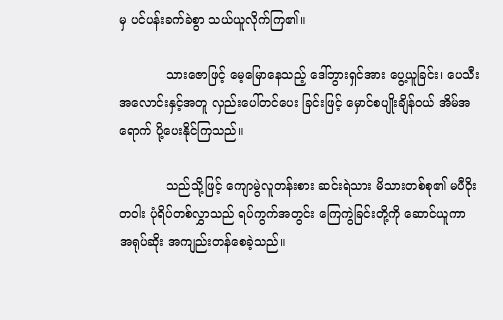မှ ပင်ပန်းခက်ခဲစွာ သယ်ယူလိုက်ကြ၏။

            သားဇောဖြင့် မေ့မြောနေသည့် ဒေါ်ဘွားရှင်အား ပွေ့ယူခြင်း၊ ပေသီးအလောင်းနှင့်အတူ လှည်းပေါ်တင်ပေး ခြင်းဖြင့် မှောင်စပျိုးချိန်ဝယ် အိမ်အရောက် ပို့ပေးနိုင်ကြသည်။

            သည်သို့ဖြင့် ကျောမွဲလူတန်းစား ဆင်းရဲသား မိသားတစ်စု၏ မပီဝိုးတဝါး ပုံရိပ်တစ်လွှာသည် ရပ်ကွက်အတွင်း ကြေကွဲခြင်းတို့ကို ဆောင်ယူကာ အရုပ်ဆိုး အကျည်းတန်စေခဲ့သည်။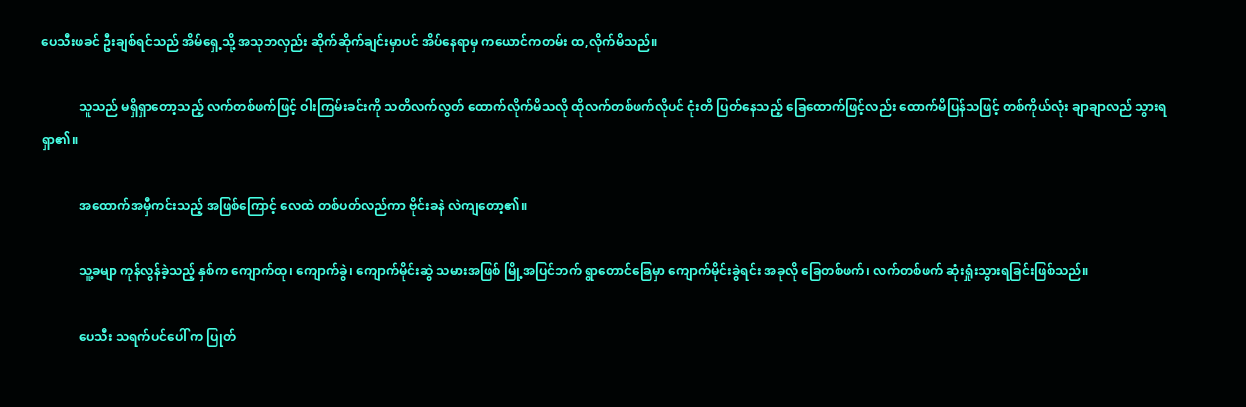ပေသီးဖခင် ဦးချစ်ရင်သည် အိမ်ရှေ့သို့ အသုဘလှည်း ဆိုက်ဆိုက်ချင်းမှာပင် အိပ်နေရာမှ ကယောင်ကတမ်း ထ,လိုက်မိသည်။

            သူသည် မရှိရှာတော့သည့် လက်တစ်ဖက်ဖြင့် ဝါးကြမ်းခင်းကို သတိလက်လွတ် ထောက်လိုက်မိသလို ထိုလက်တစ်ဖက်လိုပင် ငုံးတိ ပြတ်နေသည့် ခြေထောက်ဖြင့်လည်း ထောက်မိပြန်သဖြင့် တစ်ကိုယ်လုံး ချာချာလည် သွားရရှာ၏။

            အထောက်အမှီကင်းသည့် အဖြစ်ကြောင့် လေထဲ တစ်ပတ်လည်ကာ ဗိုင်းခနဲ လဲကျတော့၏။

            သူ့ခမျာ ကုန်လွန်ခဲ့သည့် နှစ်က ကျောက်ထု၊ ကျောက်ခွဲ၊ ကျောက်မိုင်းဆွဲ သမားအဖြစ် မြို့အပြင်ဘက် ရွာတောင်ခြေမှာ ကျောက်မိုင်းခွဲရင်း အခုလို ခြေတစ်ဖက်၊ လက်တစ်ဖက် ဆုံးရှုံးသွားရခြင်းဖြစ်သည်။

            ပေသီး သရက်ပင်ပေါ် က ပြုတ်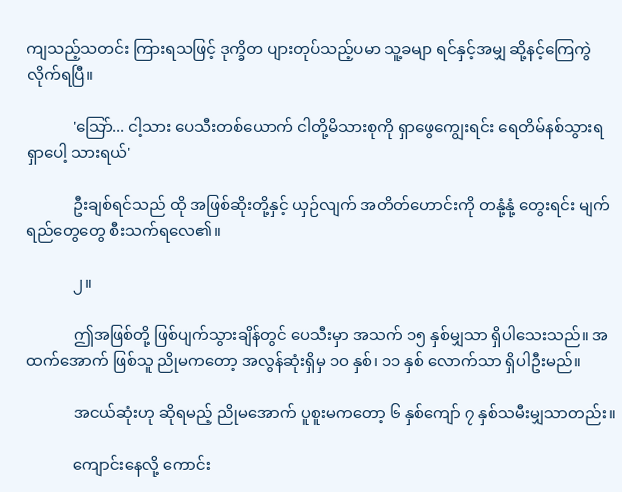ကျသည့်သတင်း ကြားရသဖြင့် ဒုက္ခိတ ပျားတုပ်သည့်ပမာ သူ့ခမျာ ရင်နှင့်အမျှ ဆို့နင့်ကြေကွဲလိုက်ရပြီ။

            'သြော်... ငါ့သား ပေသီးတစ်ယောက် ငါတို့မိသားစုကို ရှာဖွေကျွေးရင်း ရေတိမ်နစ်သွားရရှာပေါ့ သားရယ်'

            ဦးချစ်ရင်သည် ထို အဖြစ်ဆိုးတို့နှင့် ယှဉ်လျက် အတိတ်ဟောင်းကို တနုံ့နုံ့ တွေးရင်း မျက်ရည်တွေတွေ စီးသက်ရလေ၏။

            ၂။

            ဤအဖြစ်တို့ ဖြစ်ပျက်သွားချိန်တွင် ပေသီးမှာ အသက် ၁၅ နှစ်မျှသာ ရှိပါသေးသည်။ အထက်အောက် ဖြစ်သူ ညိုမကတော့ အလွန်ဆုံးရှိမှ ၁ဝ နှစ်၊ ၁၁ နှစ် လောက်သာ ရှိပါဦးမည်။

            အငယ်ဆုံးဟု ဆိုရမည့် ညိုမအောက် ပူစူးမကတော့ ၆ နှစ်ကျော် ၇ နှစ်သမီးမျှသာတည်း။

            ကျောင်းနေလို့ ကောင်း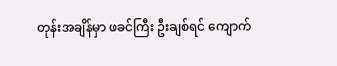တုန်းအချိန်မှာ ဖခင်ကြီး ဦးချစ်ရင် ကျောက်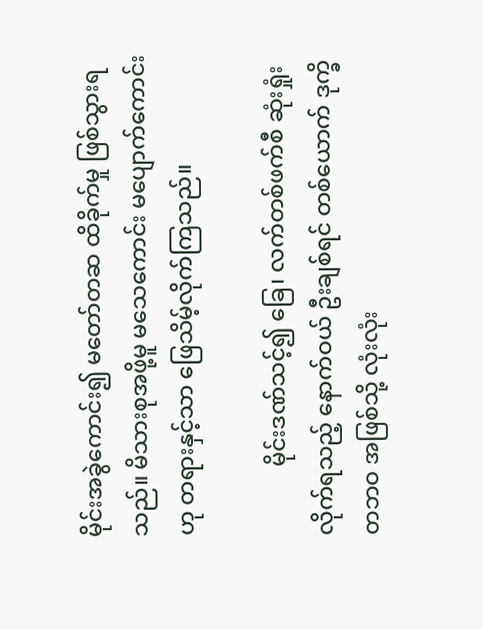မိုင်းအခွဲကောင်း၍ မတော်တဆ ထိခိုက်မှု ဖြစ်သွားရသည်။ မိသားစုအဖို့မူ မသေကောင်း မပျောက်ကောင်းဟု တရားနှင့်သာ ဖြေသိမ့်လိုက်ကြသည်။

            မိုင်းဒဏ်သင့်၍ ခြေ၊ လက်တစ်ဖက်စီ ဆုံးရှုံးလိုက်ရသည့် နောက်ဝယ် ဦးချစ်ရင် တစ်ယောက် ဒုက္ခိတဘဝ အဖြစ်သို့ လုံးလုံး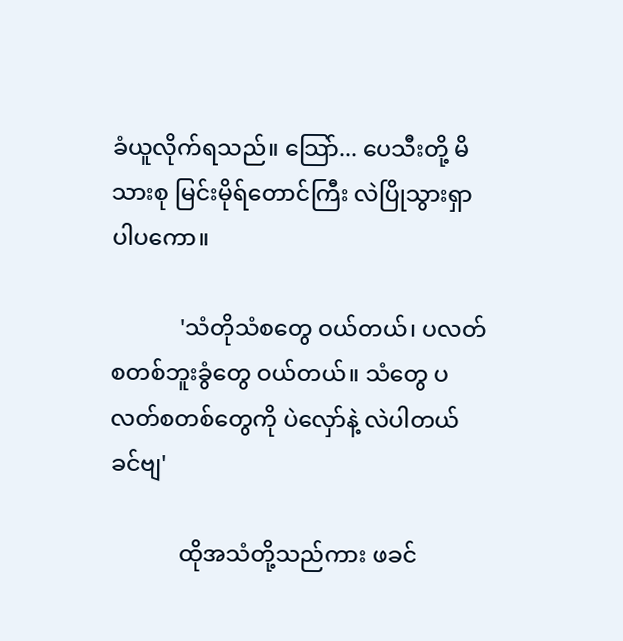ခံယူလိုက်ရသည်။ သြော်... ပေသီးတို့ မိသားစု မြင်းမိုရ်တောင်ကြီး လဲပြိုသွားရှာပါပကော။

            'သံတိုသံစတွေ ဝယ်တယ်၊ ပလတ်စတစ်ဘူးခွံတွေ ဝယ်တယ်။ သံတွေ ပလတ်စတစ်တွေကို ပဲလှော်နဲ့ လဲပါတယ် ခင်ဗျ'

            ထိုအသံတို့သည်ကား ဖခင်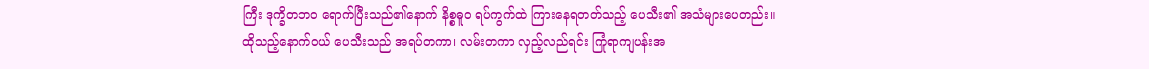ကြီး ဒုက္ခိတဘဝ ရောက်ပြီးသည်၏နောက် နိစ္စဓူဝ ရပ်ကွက်ထဲ ကြားနေရတတ်သည့် ပေသီး၏ အသံများပေတည်း။ ထိုသည့်နောက်ဝယ် ပေသီးသည် အရပ်တကာ၊ လမ်းတကာ လှည့်လည်ရင်း ကြုံရာကျပန်းအ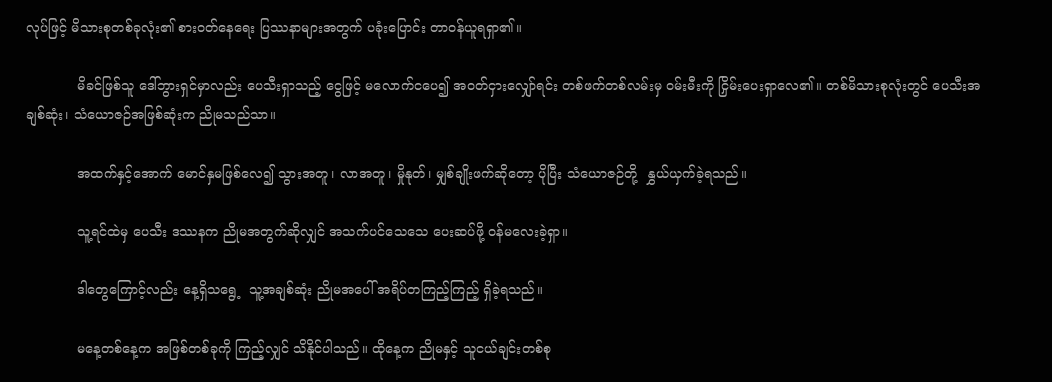လုပ်ဖြင့် မိသားစုတစ်ခုလုံး၏ စားဝတ်နေရေး ပြဿနာများအတွက် ပခုံးပြောင်း တာဝန်ယူရရှာ၏။

            မိခင်ဖြစ်သူ ဒေါ်ဘွားရှင်မှာလည်း ပေသီးရှာသည့် ငွေဖြင့် မလောက်ငပေ၍ အဝတ်ငှားလျှော်ရင်း တစ်ဖက်တစ်လမ်းမှ ဝမ်းမီးကို ငြှိမ်းပေးရှာလေ၏။ တစ်မိသားစုလုံးတွင် ပေသီးအချစ်ဆုံး၊ သံယောဇဉ်အဖြစ်ဆုံးက ညိုမသည်သာ။

            အထက်နှင့်အောက် မောင်နှမဖြစ်လေ၍ သွားအတူ၊ လာအတူ၊ မှိုနုတ်၊ မျှစ်ချိုးဖက်ဆိုတော့ ပိုပြီး သံယောဇဉ်တို့  နွှယ်ယှက်ခဲ့ရသည်။

            သူ့ရင်ထဲမှ ပေသီး ဒဿနက ညိုမအတွက်ဆိုလျှင် အသက်ပင်သေသေ ပေးဆပ်ဖို့ ဝန်မလေးခဲ့ရှာ။

            ဒါတွေကြောင့်လည်း နေ့ရှိသရွေ့  သူ့အချစ်ဆုံး ညိုမအပေါ် အရိပ်တကြည့်ကြည့် ရှိခဲ့ရသည်။

            မနေ့တစ်နေ့က အဖြစ်တစ်ခုကို ကြည့်လျှင် သိနိုင်ပါသည်။ ထိုနေ့က ညိုမနှင့် သူငယ်ချင်းတစ်စု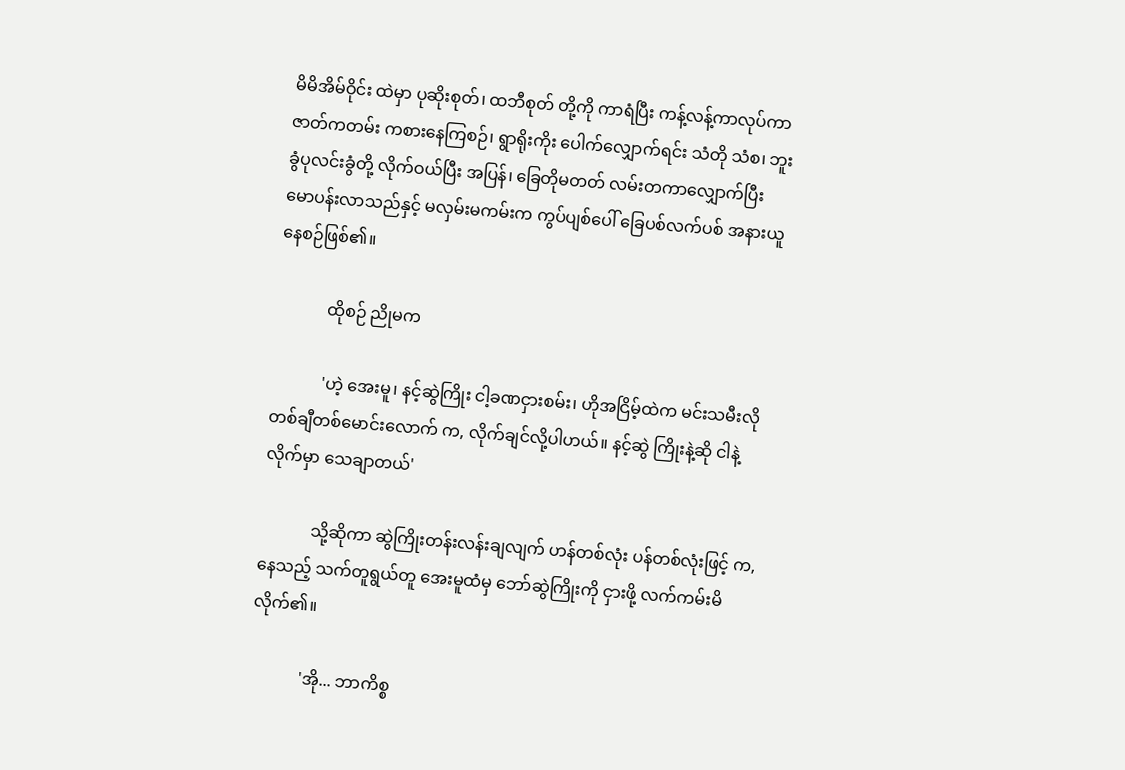မိမိအိမ်ဝိုင်း ထဲမှာ ပုဆိုးစုတ်၊ ထဘီစုတ် တို့ကို ကာရံပြီး ကန့်လန့်ကာလုပ်ကာ ဇာတ်ကတမ်း ကစားနေကြစဉ်၊ ရွာရိုးကိုး ပေါက်လျှောက်ရင်း သံတို သံစ၊ ဘူးခွံပုလင်းခွံတို့ လိုက်ဝယ်ပြီး အပြန်၊ ခြေတိုမတတ် လမ်းတကာလျှောက်ပြီး မောပန်းလာသည်နှင့် မလှမ်းမကမ်းက ကွပ်ပျစ်ပေါ် ခြေပစ်လက်ပစ် အနားယူနေစဉ်ဖြစ်၏။

            ထိုစဉ် ညိုမက

            'ဟဲ့ အေးမူ၊ နင့်ဆွဲကြိုး ငါ့ခဏငှားစမ်း၊ ဟိုအငြိမ့်ထဲက မင်းသမီးလို တစ်ချီတစ်မောင်းလောက် က, လိုက်ချင်လို့ပါဟယ်။ နင့်ဆွဲ ကြိုးနဲ့ဆို ငါနဲ့လိုက်မှာ သေချာတယ်'

            သို့ဆိုကာ ဆွဲကြိုးတန်းလန်းချလျက် ဟန်တစ်လုံး ပန်တစ်လုံးဖြင့် က,နေသည့် သက်တူရွယ်တူ အေးမူထံမှ ဘော်ဆွဲကြိုးကို ငှားဖို့ လက်ကမ်းမိလိုက်၏။

            'အို... ဘာကိစ္စ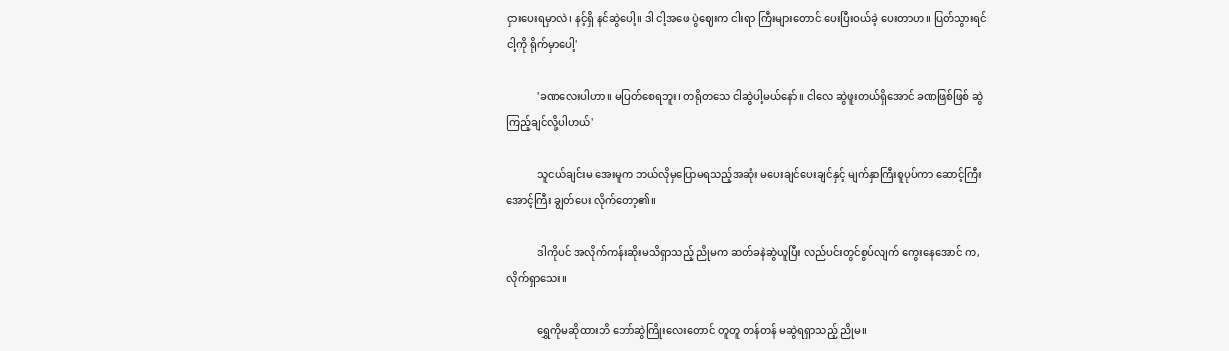ငှားပေးရမှာလဲ၊ နင့်ရှိ နင်ဆွဲပေါ့။ ဒါ ငါ့အဖေ ပွဲဈေးက ငါးရာ ကြီးများတောင် ပေးပြီးဝယ်ခဲ့ ပေးတာဟ။ ပြတ်သွားရင် ငါ့ကို ရိုက်မှာပေါ့'

            'ခဏလေးပါဟာ။ မပြတ်စေရဘူး၊ တရိုတသေ ငါဆွဲပါ့မယ်နော်။ ငါလေ ဆွဲဖူးတယ်ရှိအောင် ခဏဖြစ်ဖြစ် ဆွဲကြည့်ချင်လို့ပါဟယ်'

            သူငယ်ချင်းမ အေးမူက ဘယ်လိုမှပြောမရသည့်အဆုံး မပေးချင်ပေးချင်နှင့် မျက်နှာကြီးစူပုပ်ကာ ဆောင့်ကြီးအောင့်ကြီး ချွတ်ပေး လိုက်တော့၏။

            ဒါကိုပင် အလိုက်ကန်းဆိုးမသိရှာသည့် ညိုမက ဆတ်ခနဲဆွဲယူပြီး လည်ပင်းတွင်စွပ်လျက် ကွေးနေအောင် က,လိုက်ရှာသေး။

            ရွှေကိုမဆိုထားဘိ ဘော်ဆွဲကြိုးလေးတောင် တူတူ တန်တန် မဆွဲရရှာသည့် ညိုမ။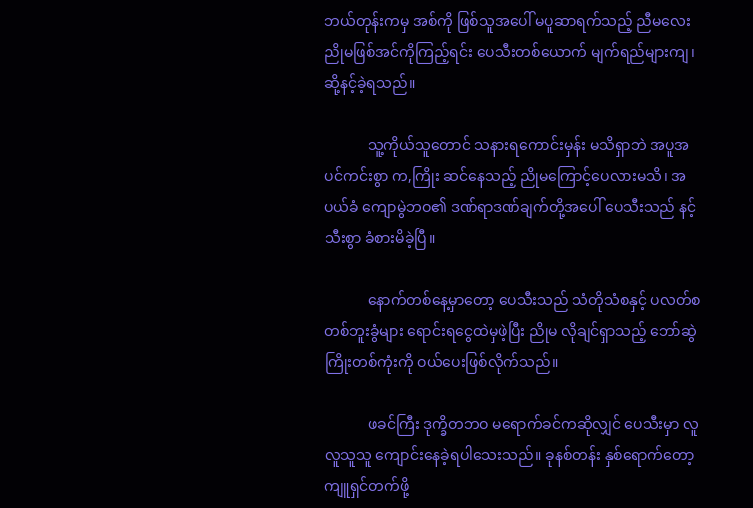ဘယ်တုန်းကမှ အစ်ကို ဖြစ်သူအပေါ် မပူဆာရက်သည့် ညီမလေး ညိုမဖြစ်အင်ကိုကြည့်ရင်း ပေသီးတစ်ယောက် မျက်ရည်များကျ၊ ဆို့နင့်ခဲ့ရသည်။

            သူ့ကိုယ်သူတောင် သနားရကောင်းမှန်း မသိရှာဘဲ အပူအပင်ကင်းစွာ က,ကြိုး ဆင်နေသည့် ညိုမကြောင့်ပေလားမသိ၊ အပယ်ခံ ကျောမွဲဘဝ၏ ဒဏ်ရာဒဏ်ချက်တို့အပေါ် ပေသီးသည် နင့်သီးစွာ ခံစားမိခဲ့ပြီ။

            နောက်တစ်နေ့မှာတော့ ပေသီးသည် သံတိုသံစနှင့် ပလတ်စတစ်ဘူးခွံများ ရောင်းရငွေထဲမှဖဲ့ပြီး ညိုမ လိုချင်ရှာသည့် ဘော်ဆွဲကြိုးတစ်ကုံးကို ဝယ်ပေးဖြစ်လိုက်သည်။

            ဖခင်ကြီး ဒုက္ခိတဘဝ မရောက်ခင်ကဆိုလျှင် ပေသီးမှာ လူလူသူသူ ကျောင်းနေခဲ့ရပါသေးသည်။ ခုနစ်တန်း နှစ်ရောက်တော့ ကျူရှင်တက်ဖို့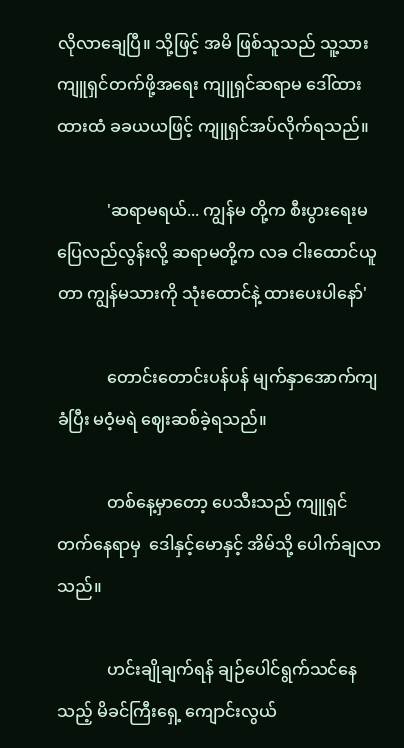လိုလာချေပြီ။ သို့ဖြင့် အမိ ဖြစ်သူသည် သူ့သား ကျူရှင်တက်ဖို့အရေး ကျူရှင်ဆရာမ ဒေါ်ထားထားထံ ခခယယဖြင့် ကျူရှင်အပ်လိုက်ရသည်။

            'ဆရာမရယ်... ကျွန်မ တို့က စီးပွားရေးမပြေလည်လွန်းလို့ ဆရာမတို့က လခ ငါးထောင်ယူတာ ကျွန်မသားကို သုံးထောင်နဲ့ ထားပေးပါနော်'

            တောင်းတောင်းပန်ပန် မျက်နှာအောက်ကျခံပြီး မဝံ့မရဲ ဈေးဆစ်ခဲ့ရသည်။

            တစ်နေ့မှာတော့ ပေသီးသည် ကျူရှင်တက်နေရာမှ  ဒေါနှင့်မောနှင့် အိမ်သို့ ပေါက်ချလာသည်။

            ဟင်းချိုချက်ရန် ချဉ်ပေါင်ရွက်သင်နေသည့် မိခင်ကြီးရှေ့ ကျောင်းလွယ်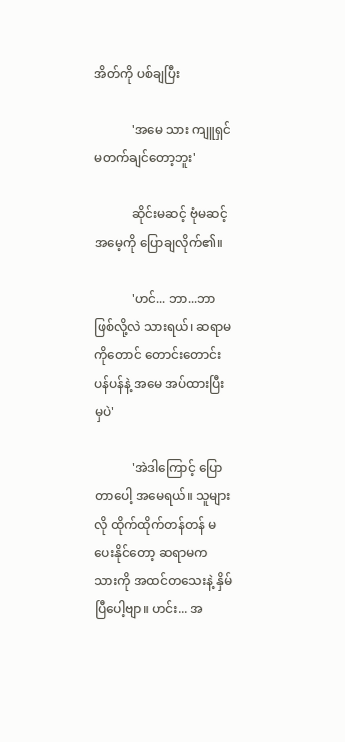အိတ်ကို ပစ်ချပြီး

            'အမေ သား ကျူရှင် မတက်ချင်တော့ဘူး'

            ဆိုင်းမဆင့် ဗုံမဆင့် အမေ့ကို ပြောချလိုက်၏။

            'ဟင်... ဘာ...ဘာ ဖြစ်လို့လဲ သားရယ်၊ ဆရာမကိုတောင် တောင်းတောင်းပန်ပန်နဲ့ အမေ အပ်ထားပြီးမှပဲ'

            'အဲဒါကြောင့် ပြောတာပေါ့ အမေရယ်။ သူများလို ထိုက်ထိုက်တန်တန် မပေးနိုင်တော့ ဆရာမက သားကို အထင်တသေးနဲ့ နှိမ်ပြီပေါ့ဗျာ။ ဟင်း... အ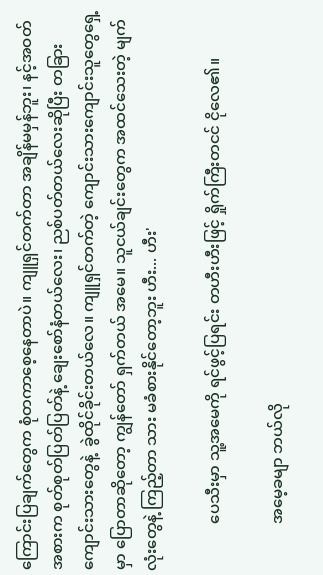ကြောင်းပြချက်တွေက စုံတကာစေ့နေတာပဲ။ ကျူရှင်တက်တာ အချိန်မမှန်ဘူး၊ နင့်အဝတ်အစားက စုတ်စုတ်ပြတ်ပြတ်နဲ့ ချေးစော်နံတယ်လေး၊ ညစ်ပတ်တယ်လေးဆိုပြီး တခြား ကျောင်းသားတွေနဲ့  ခွဲထိုင်ခိုင်းတယ်လေ။ ကျူရှင်တက်တဲ့ ကျောင်းသားကျောင်းသူတွေရှေ့မှာ ပြောတာဆိုတော့ ကျွန်တော် ရှက်တယ် အမေ။ သူငယ်ချင်းတွေက အထင်သေးတဲ့ မျက်လုံးတွေနဲ့ ကြည့်တာ သား မခံစားနိုင်တော့ဘူး ဟီး... ဟီး'

            ပေသီးမှာ သူ့အမေကို ရင်ဖွင့်ပြရင်း တဟီးဟီးဖြင့် ရှိုက်ကြီးတငင် ငိုလေ၏။

            အမေ့ခမျာ ဘယ်လို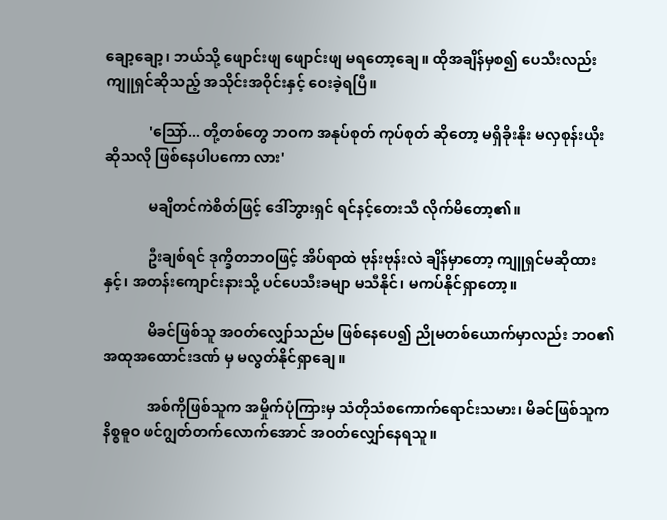ချော့ချော့၊ ဘယ်သို့ ဖျောင်းဖျ ဖျောင်းဖျ မရတော့ချေ။ ထိုအချိန်မှစ၍ ပေသီးလည်း ကျူရှင်ဆိုသည့် အသိုင်းအဝိုင်းနှင့် ဝေးခဲ့ရပြီ။

            'သြော်... တို့တစ်တွေ ဘဝက အနုပ်စုတ် ကုပ်စုတ် ဆိုတော့ မရှိခိုးနိုး မလှစုန်းယိုး ဆိုသလို ဖြစ်နေပါပကော လား'

            မချိတင်ကဲစိတ်ဖြင့် ဒေါ်ဘွားရှင် ရင်နင့်တေးသီ လိုက်မိတော့၏။

            ဦးချစ်ရင် ဒုက္ခိတဘဝဖြင့် အိပ်ရာထဲ ဗုန်းဗုန်းလဲ ချိန်မှာတော့ ကျူရှင်မဆိုထားနှင့်၊ အတန်းကျောင်းနားသို့ ပင်ပေသီးခမျာ မသီနိုင်၊ မကပ်နိုင်ရှာတော့။

            မိခင်ဖြစ်သူ အဝတ်လျှော်သည်မ ဖြစ်နေပေ၍ ညိုမတစ်ယောက်မှာလည်း ဘဝ၏ အထုအထောင်းဒဏ် မှ မလွတ်နိုင်ရှာချေ။

            အစ်ကိုဖြစ်သူက အမှိုက်ပုံကြားမှ သံတိုသံစကောက်ရောင်းသမား၊ မိခင်ဖြစ်သူက နိစ္စဓူဝ ဖင်ဂျွတ်တက်လောက်အောင် အဝတ်လျှော်နေရသူ။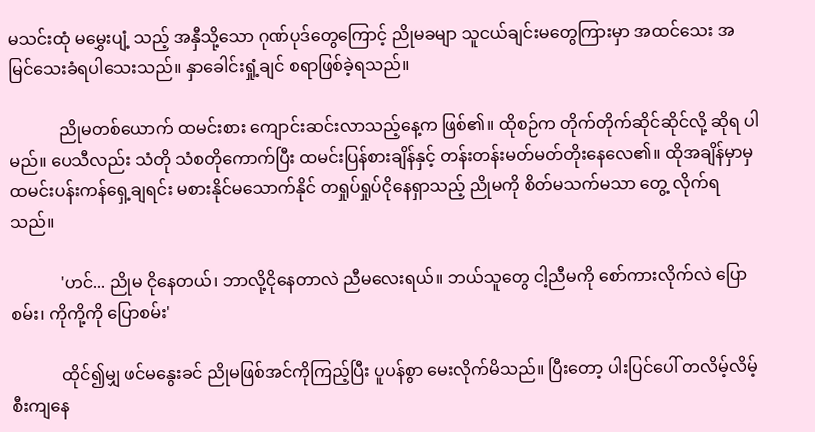မသင်းထုံ မမွှေးပျံ့ သည့် အနှီသို့သော ဂုဏ်ပုဒ်တွေကြောင့် ညိုမခမျာ သူငယ်ချင်းမတွေကြားမှာ အထင်သေး အမြင်သေးခံရပါသေးသည်။ နှာခေါင်းရှုံ့ချင် စရာဖြစ်ခဲ့ရသည်။

            ညိုမတစ်ယောက် ထမင်းစား ကျောင်းဆင်းလာသည့်နေ့က ဖြစ်၏။ ထိုစဉ်က တိုက်တိုက်ဆိုင်ဆိုင်လို့ ဆိုရ ပါမည်။ ပေသီလည်း သံတို သံစတိုကောက်ပြီး ထမင်းပြန်စားချိန်နှင့် တန်းတန်းမတ်မတ်တိုးနေလေ၏။ ထိုအချိန်မှာမှ ထမင်းပန်းကန်ရှေ့ချရင်း မစားနိုင်မသောက်နိုင် တရှုပ်ရှုပ်ငိုနေရှာသည့် ညိုမကို စိတ်မသက်မသာ တွေ့ လိုက်ရသည်။

            'ဟင်... ညိုမ ငိုနေတယ်၊ ဘာလို့ငိုနေတာလဲ ညီမလေးရယ်။ ဘယ်သူတွေ ငါ့ညီမကို စော်ကားလိုက်လဲ ပြောစမ်း၊ ကိုကို့ကို ပြောစမ်း'

            ထိုင်၍မျှ ဖင်မနွေးခင် ညိုမဖြစ်အင်ကိုကြည့်ပြီး ပူပန်စွာ မေးလိုက်မိသည်။ ပြီးတော့ ပါးပြင်ပေါ် တလိမ့်လိမ့် စီးကျနေ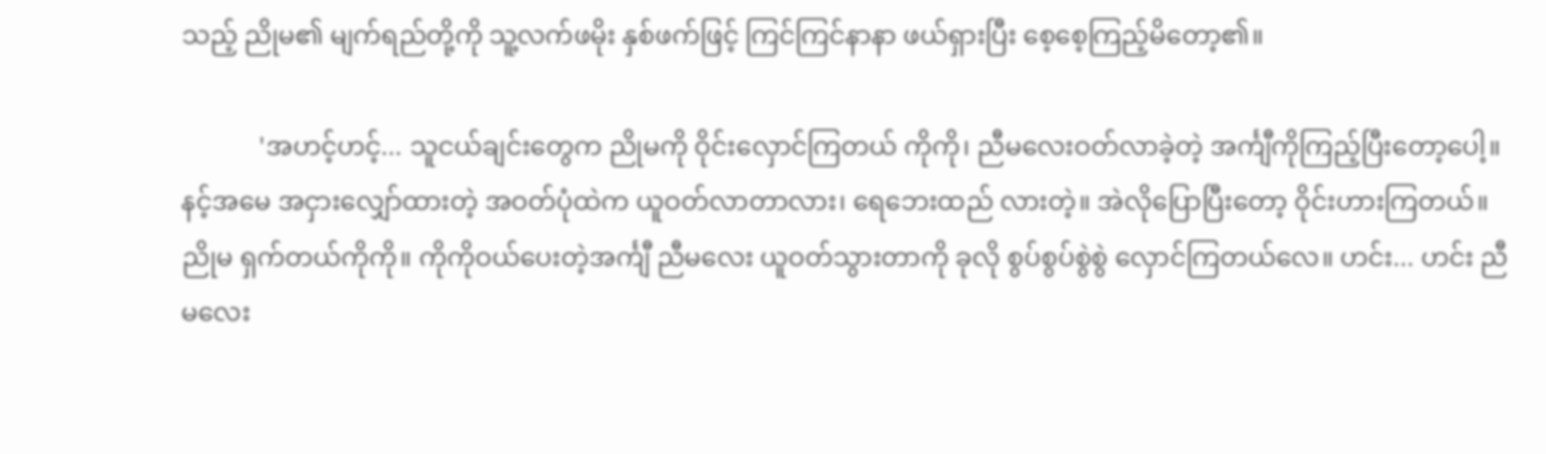သည့် ညိုမ၏ မျက်ရည်တို့ကို သူ့လက်ဖမိုး နှစ်ဖက်ဖြင့် ကြင်ကြင်နာနာ ဖယ်ရှားပြီး စေ့စေ့ကြည့်မိတော့၏။

            'အဟင့်ဟင့်... သူငယ်ချင်းတွေက ညိုမကို ဝိုင်းလှောင်ကြတယ် ကိုကို၊ ညီမလေးဝတ်လာခဲ့တဲ့ အင်္ကျီကိုကြည့်ပြီးတော့ပေါ့။ နင့်အမေ အငှားလျှော်ထားတဲ့ အဝတ်ပုံထဲက ယူဝတ်လာတာလား၊ ရေဘေးထည် လားတဲ့။ အဲလိုပြောပြီးတော့ ဝိုင်းဟားကြတယ်။ ညိုမ ရှက်တယ်ကိုကို။ ကိုကိုဝယ်ပေးတဲ့အင်္ကျီ ညီမလေး ယူဝတ်သွားတာကို ခုလို စွပ်စွပ်စွဲစွဲ လှောင်ကြတယ်လေ။ ဟင်း... ဟင်း ညီမလေး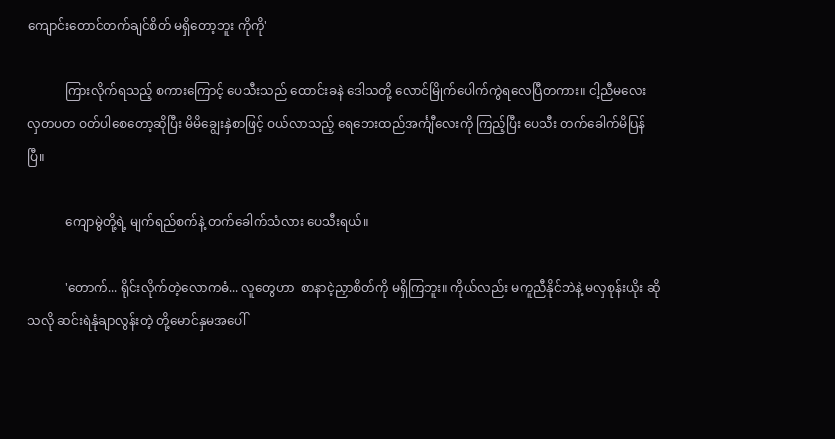ကျောင်းတောင်တက်ချင်စိတ် မရှိတော့ဘူး ကိုကို'

            ကြားလိုက်ရသည့် စကားကြောင့် ပေသီးသည် ထောင်းခနဲ ဒေါသတို့ လောင်မြိုက်ပေါက်ကွဲရလေပြီတကား။ ငါ့ညီမလေး လှတပတ ဝတ်ပါစေတော့ဆိုပြီး မိမိချွေးနှဲစာဖြင့် ဝယ်လာသည့် ရေဘေးထည်အင်္ကျီလေးကို ကြည့်ပြီး ပေသီး တက်ခေါက်မိပြန်ပြီ။

            ကျောမွဲတို့ရဲ့ မျက်ရည်စက်နဲ့ တက်ခေါက်သံလား ပေသီးရယ်။

            'တောက်... ရိုင်းလိုက်တဲ့လောကဓံ... လူတွေဟာ  စာနာငဲ့ညှာစိတ်ကို မရှိကြဘူး။ ကိုယ်လည်း မကူညီနိုင်ဘဲနဲ့ မလှစုန်းယိုး ဆိုသလို ဆင်းရဲနုံချာလွန်းတဲ့ တို့မောင်နှမအပေါ်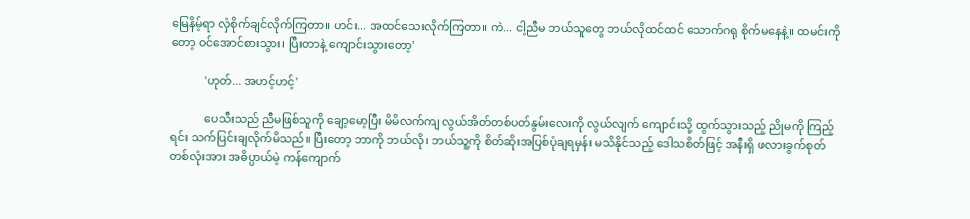မြေနိမ့်ရာ လှံစိုက်ချင်လိုက်ကြတာ။ ဟင်း... အထင်သေးလိုက်ကြတာ။ ကဲ... ငါ့ညီမ ဘယ်သူတွေ ဘယ်လိုထင်ထင် သောက်ဂရု စိုက်မနေနဲ့။ ထမင်းကိုတော့ ဝင်အောင်စားသွား၊ ပြီးတာနဲ့ ကျောင်းသွားတော့'

            'ဟုတ်... အဟင့်ဟင့်'

            ပေသီးသည် ညီမဖြစ်သူကို ချော့မော့ပြီး မိမိလက်ကျ လွယ်အိတ်တစ်ပတ်နွမ်းလေးကို လွယ်လျက် ကျောင်းသို့ ထွက်သွားသည့် ညိုမကို ကြည့်ရင်း သက်ပြင်းချလိုက်မိသည်။ ပြီးတော့ ဘာကို ဘယ်လို၊ ဘယ်သူ့ကို စိတ်ဆိုးအပြစ်ပုံချရမှန်း မသိနိုင်သည့် ဒေါသစိတ်ဖြင့် အနီးရှိ ဖလားခွက်စုတ်တစ်လုံးအား အဓိပ္ပာယ်မဲ့ ကန်ကျောက်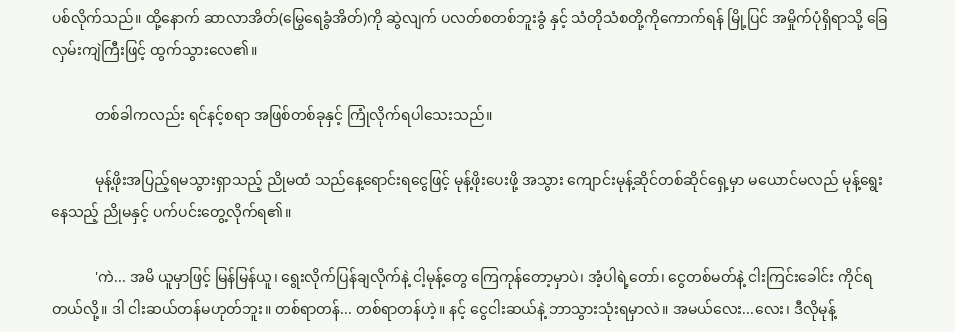ပစ်လိုက်သည်။ ထို့နောက် ဆာလာအိတ်(မြွေရေခွံအိတ်)ကို ဆွဲလျက် ပလတ်စတစ်ဘူးခွံ နှင့် သံတိုသံစတို့ကိုကောက်ရန် မြို့ပြင် အမှိုက်ပုံရှိရာသို့ ခြေလှမ်းကျဲကြီးဖြင့် ထွက်သွားလေ၏။

            တစ်ခါကလည်း ရင်နင့်စရာ အဖြစ်တစ်ခုနှင့် ကြုံလိုက်ရပါသေးသည်။

            မုန့်ဖိုးအပြည့်ရမသွားရှာသည့် ညိုမထံ သည်နေ့ရောင်းရငွေဖြင့် မုန့်ဖိုးပေးဖို့ အသွား ကျောင်းမုန့်ဆိုင်တစ်ဆိုင်ရှေ့မှာ မယောင်မလည် မုန့်ရွေးနေသည့် ညိုမနှင့် ပက်ပင်းတွေ့လိုက်ရ၏။

            'ကဲ... အမိ ယူမှာဖြင့် မြန်မြန်ယူ၊ ရွေးလိုက်ပြန်ချလိုက်နဲ့ ငါ့မုန့်တွေ ကြေကုန်တော့မှာပဲ၊ အံ့ပါရဲ့တော်၊ ငွေတစ်မတ်နဲ့ ငါးကြင်းခေါင်း ကိုင်ရတယ်လို့။ ဒါ ငါးဆယ်တန်မဟုတ်ဘူး။ တစ်ရာတန်... တစ်ရာတန်ဟဲ့။ နင့် ငွေငါးဆယ်နဲ့ ဘာသွားသုံးရမှာလဲ။ အမယ်လေး...လေး၊ ဒီလိုမုန့်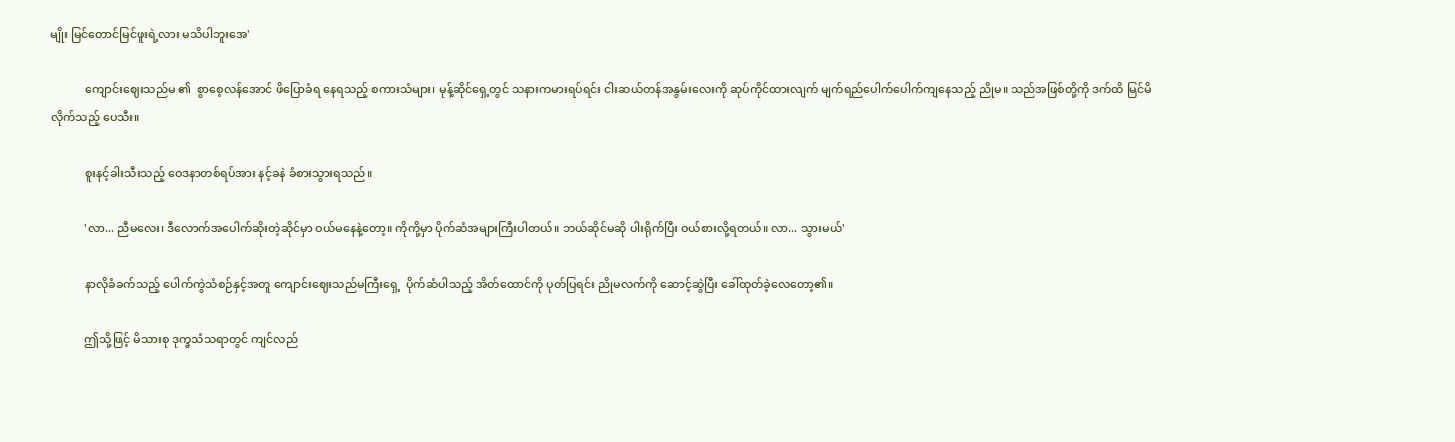မျိုး မြင်တောင်မြင်ဖူးရဲ့လား မသိပါဘူးအေ'

            ကျောင်းဈေးသည်မ ၏  စွာစေ့လန်အောင် ဖိပြောခံရ နေရသည့် စကားသံများ၊ မုန့်ဆိုင်ရှေ့တွင် သနားကမားရပ်ရင်း ငါးဆယ်တန်အနွမ်းလေးကို ဆုပ်ကိုင်ထားလျက် မျက်ရည်ပေါက်ပေါက်ကျနေသည့် ညိုမ။ သည်အဖြစ်တို့ကို ဒက်ထိ မြင်မိလိုက်သည့် ပေသီး။

            စူးနင့်ခါးသီးသည့် ဝေဒနာတစ်ရပ်အား နင့်ခနဲ ခံစားသွားရသည်။

            'လာ... ညီမလေး၊ ဒီလောက်အပေါက်ဆိုးတဲ့ဆိုင်မှာ ဝယ်မနေနဲ့တော့။ ကိုကို့မှာ ပိုက်ဆံအများကြီးပါတယ်။ ဘယ်ဆိုင်မဆို ပါးရိုက်ပြီး ဝယ်စားလို့ရတယ်။ လာ... သွားမယ်'

            နာလိုခံခက်သည့် ပေါက်ကွဲသံစဉ်နှင့်အတူ ကျောင်းဈေးသည်မကြီးရှေ့  ပိုက်ဆံပါသည့် အိတ်ထောင်ကို ပုတ်ပြရင်း ညိုမလက်ကို ဆောင့်ဆွဲပြီး ခေါ်ထုတ်ခဲ့လေတော့၏။

            ဤသို့ဖြင့် မိသားစု ဒုက္ခသံသရာတွင် ကျင်လည်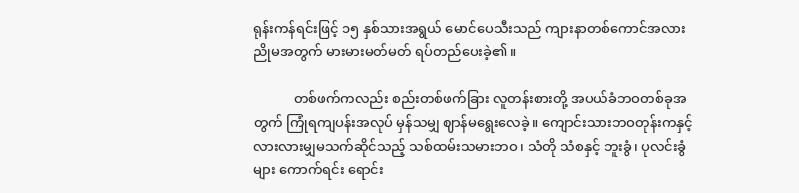ရုန်းကန်ရင်းဖြင့် ၁၅ နှစ်သားအရွယ် မောင်ပေသီးသည် ကျားနာတစ်ကောင်အလား ညိုမအတွက် မားမားမတ်မတ် ရပ်တည်ပေးခဲ့၏။

            တစ်ဖက်ကလည်း စည်းတစ်ဖက်ခြား လူတန်းစားတို့ အပယ်ခံဘဝတစ်ခုအတွက် ကြုံရကျပန်းအလုပ် မှန်သမျှ ဈာန်မရွေးလေခဲ့။ ကျောင်းသားဘဝတုန်းကနှင့် လားလားမျှမသက်ဆိုင်သည့် သစ်ထမ်းသမားဘဝ၊ သံတို သံစနှင့် ဘူးခွံ၊ ပုလင်းခွံများ ကောက်ရင်း ရောင်း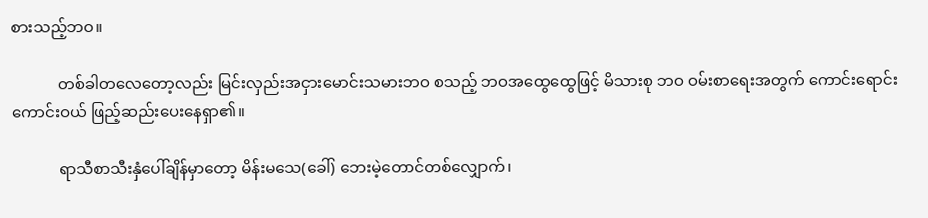စားသည့်ဘဝ။

            တစ်ခါတလေတော့လည်း မြင်းလှည်းအငှားမောင်းသမားဘဝ စသည့် ဘဝအထွေထွေဖြင့် မိသားစု ဘဝ ဝမ်းစာရေးအတွက် ကောင်းရောင်းကောင်းဝယ် ဖြည့်ဆည်းပေးနေရှာ၏။

            ရာသီစာသီးနှံပေါ်ချိန်မှာတော့ မိန်းမသေ(ခေါ်) ဘေးမဲ့တောင်တစ်လျှောက်၊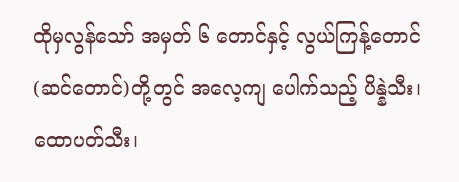ထိုမှလွန်သော် အမှတ် ၆ တောင်နှင့် လွယ်ကြန့်တောင် (ဆင်တောင်)တို့တွင် အလေ့ကျ ပေါက်သည့် ပိန္နဲသီး၊ ထောပတ်သီး၊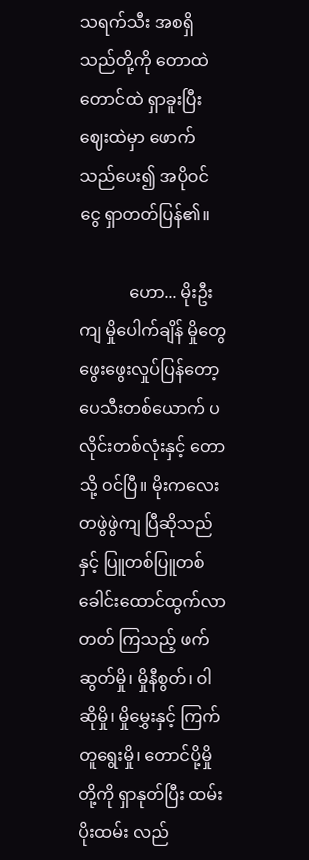သရက်သီး အစရှိသည်တို့ကို တောထဲ တောင်ထဲ ရှာခူးပြီး ဈေးထဲမှာ ဖောက်သည်ပေး၍ အပိုဝင်ငွေ ရှာတတ်ပြန်၏။

            ဟော... မိုးဦးကျ မှိုပေါက်ချိန် မှိုတွေဖွေးဖွေးလှုပ်ပြန်တော့ ပေသီးတစ်ယောက် ပလိုင်းတစ်လုံးနှင့် တောသို့ ဝင်ပြီ။ မိုးကလေးတဖွဲဖွဲကျ ပြီဆိုသည်နှင့် ပြူတစ်ပြူတစ် ခေါင်းထောင်ထွက်လာတတ် ကြသည့် ဖက်ဆွတ်မှို၊ မှိုနီစွတ်၊ ဝါဆိုမှို၊ မှိုမွှေးနှင့် ကြက်တူရွေးမှို၊ တောင်ပို့မှိုတို့ကို ရှာနုတ်ပြီး ထမ်းပိုးထမ်း လည်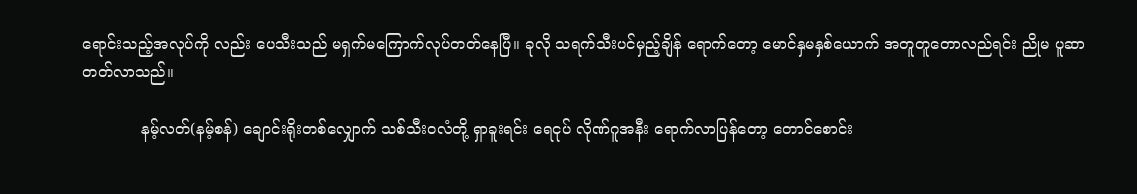ရောင်းသည့်အလုပ်ကို လည်း ပေသီးသည် မရှက်မကြောက်လုပ်တတ်နေပြီ။ ခုလို သရက်သီးပင်မှည့်ချိန် ရောက်တော့ မောင်နှမနှစ်ယောက် အတူတူတောလည်ရင်း ညိုမ ပူဆာတတ်လာသည်။

            နမ့်လတ်(နမ့်စန်) ချောင်းရိုးတစ်လျှောက် သစ်သီးဝလံတို့ ရှာခူးရင်း ရေငုပ် လိုဏ်ဂူအနီး ရောက်လာပြန်တော့ တောင်စောင်း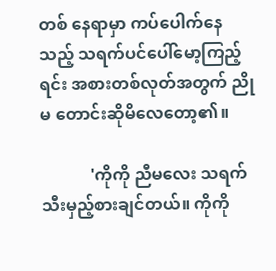တစ် နေရာမှာ ကပ်ပေါက်နေသည့် သရက်ပင်ပေါ်မော့ကြည့်ရင်း အစားတစ်လုတ်အတွက် ညိုမ တောင်းဆိုမိလေတော့၏။

            'ကိုကို ညီမလေး သရက်သီးမှည့်စားချင်တယ်။ ကိုကို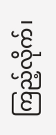ကြည့်လိုက်၊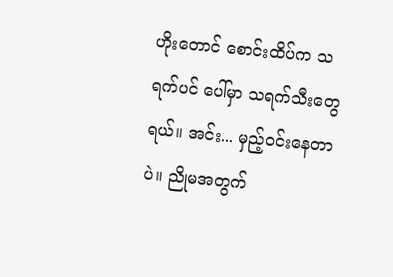ဟိုးတောင် စောင်းထိပ်က သရက်ပင် ပေါ်မှာ သရက်သီးတွေရယ်။ အင်း... မှည့်ဝင်းနေတာပဲ။ ညိုမအတွက်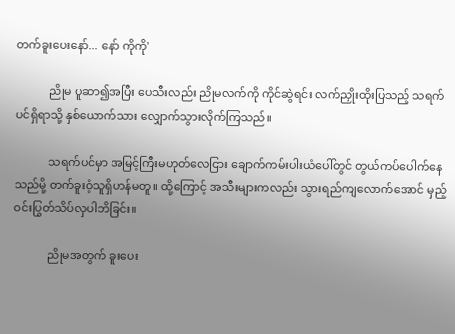တက်ခူးပေးနော်... နော် ကိုကို'

            ညိုမ ပူဆာ၍အပြီး ပေသီးလည်း ညိုမလက်ကို ကိုင်ဆွဲရင်း လက်ညှိုးထိုးပြသည့် သရက်ပင်ရှိရာသို့ နှစ်ယောက်သား လျှောက်သွားလိုက်ကြသည်။

            သရက်ပင်မှာ အမြင့်ကြီးမဟုတ်လေငြား ချောက်ကမ်းပါးယံပေါ်တွင် တွယ်ကပ်ပေါက်နေသည်မို့ တက်ခူးဝံ့သူရှိဟန်မတူ။ ထို့ကြောင့် အသီးများကလည်း သွားရည်ကျလောက်အောင် မှည့်ဝင်းပြွတ်သိပ်လှပါဘိခြင်း။

            ညိုမအတွက် ခူးပေး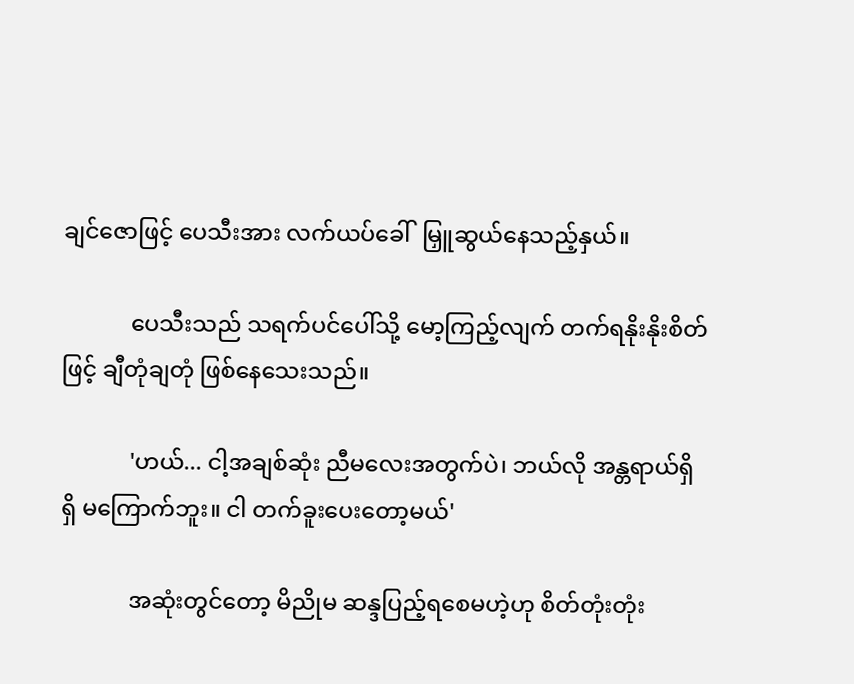ချင်ဇောဖြင့် ပေသီးအား လက်ယပ်ခေါ်  မြှူဆွယ်နေသည့်နှယ်။

            ပေသီးသည် သရက်ပင်ပေါ်သို့ မော့ကြည့်လျက် တက်ရနိုးနိုးစိတ်ဖြင့် ချီတုံချတုံ ဖြစ်နေသေးသည်။

            'ဟယ်... ငါ့အချစ်ဆုံး ညီမလေးအတွက်ပဲ၊ ဘယ်လို အန္တရာယ်ရှိရှိ မကြောက်ဘူး။ ငါ တက်ခူးပေးတော့မယ်'

            အဆုံးတွင်တော့ မိညိုမ ဆန္ဒပြည့်ရစေမဟဲ့ဟု စိတ်တုံးတုံး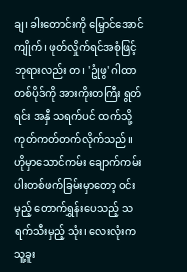ချ၊ ခါးတောင်းကို မြှောင်အောင်ကျိုက်၊ ဖုတ်လှိုက်ရင်အစုံဖြင့် ဘုရားလည်း တ၊ 'ဥုံဖွ' ဂါထာ တစ်ပိုဒ်ကို အားကိုးတကြီး ရွတ်ရင်း အနှီ သရက်ပင် ထက်သို့ ကုတ်ကတ်တက်လိုက်သည်။ ဟိုမှာသောင်ကမ်း ချောက်ကမ်းပါးတစ်ဖက်ခြမ်းမှာတော့ ဝင်းမှည့် တောက်ရွှန်းပေသည့် သရက်သီးမှည့် သုံး၊ လေးလုံးက သူ့ခူး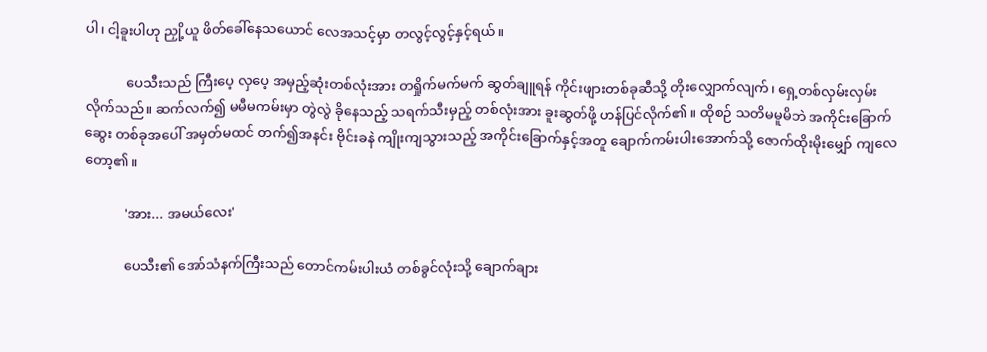ပါ၊ ငါ့ခူးပါဟု ညှို့ယူ ဖိတ်ခေါ်နေသယောင် လေအသင့်မှာ တလွင့်လွင့်နှင့်ရယ်။

            ပေသီးသည် ကြီးပေ့ လှပေ့ အမှည့်ဆုံးတစ်လုံးအား တရှိုက်မက်မက် ဆွတ်ချူရန် ကိုင်းဖျားတစ်ခုဆီသို့ တိုးလျှောက်လျက်၊ ရှေ့တစ်လှမ်းလှမ်းလိုက်သည်။ ဆက်လက်၍ မမီမကမ်းမှာ တွဲလွဲ ခိုနေသည့် သရက်သီးမှည့် တစ်လုံးအား ခူးဆွတ်ဖို့ ဟန်ပြင်လိုက်၏။ ထိုစဉ် သတိမမူမိဘဲ အကိုင်းခြောက်ဆွေး တစ်ခုအပေါ် အမှတ်မထင် တက်၍အနင်း ဗိုင်းခနဲ ကျိုးကျသွားသည့် အကိုင်းခြောက်နှင့်အတူ ချောက်ကမ်းပါးအောက်သို့ ဇောက်ထိုးမိုးမျှော် ကျလေတော့၏။

            'အား... အမယ်လေး'

            ပေသီး၏ အော်သံနက်ကြီးသည် တောင်ကမ်းပါးယံ တစ်ခွင်လုံးသို့ ချောက်ချား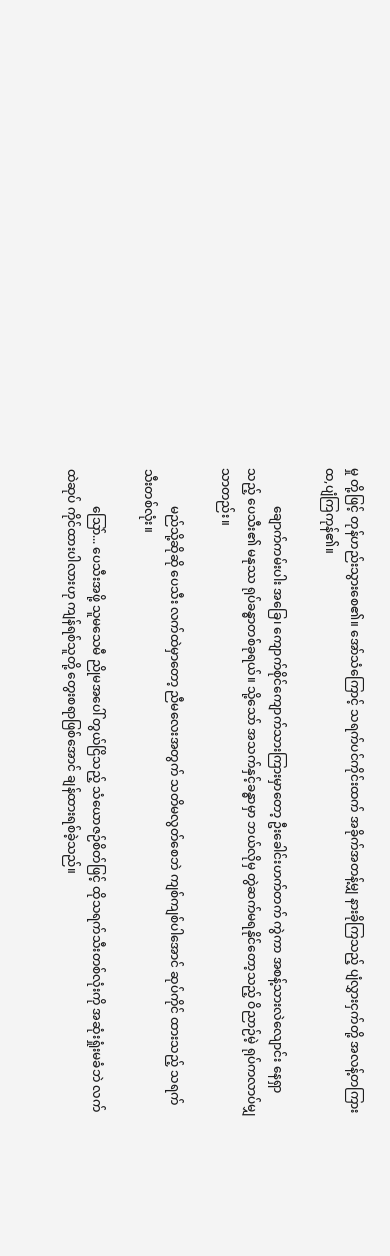မှု တို့ဖြင့် တုန်ဟည်းသွားစေ၏။ အော်သံကြောင့် သရက်ပင်ကိုင်းထက် အခိုက်အတန့်မျှ နားခိုကြသည့် ပျံလွှားငှက်တို့ အလန့်တကြား ထ,ပျံကြကုန်၏။

            ချောက်ကမ်းပါး အခြေ၊ ကျောက်စိုင်ကျောက်သားကြားမှာတော့ ဦးခေါင်းဟက်တက် ကွဲကာ အစန့်သားလဲလျောင်း နေရှာသည့် ပေသီး၏ မနုဿ ရုပ်ခန္ဓာတစ်ခုရယ်။ သို့သော် အသက်နှင့်ခန္ဓာမှာ ဘယ်လိုမှ တွဲဆက်မရနိုင်တော့သည့် ဝိညာဉ်မဲ့ ရုပ်ကလာပ်မျှသာတည်း။

            မည်သို့ဆိုဆို ပေသီး လက်ထဲမှာတော့ ညီမလေးအတွက် သတိမလွတ်စေဘဲ ကျစ်ကျစ်ပါအောင် ဆုပ်ကိုင် ထားသည့် သရက်သီးတစ်လုံး။

            သြော်... ပေသီးအဖို့ သူမသေမီ ညိုမအပေါ် တွယ်ငြိသည့် သံယောဇဉ်စိတ်ဖြင့် ထိုသရက်သီးတစ်လုံးကို အဆုံးရှုံးမခံဘဲ လက်ထဲဆုပ် ကိုင်ထားပါလားဟု ကျန်ရစ်သူတို့ တွေးစရာဖြစ်အောင် ချန်ထားရစ်ခဲ့သည်။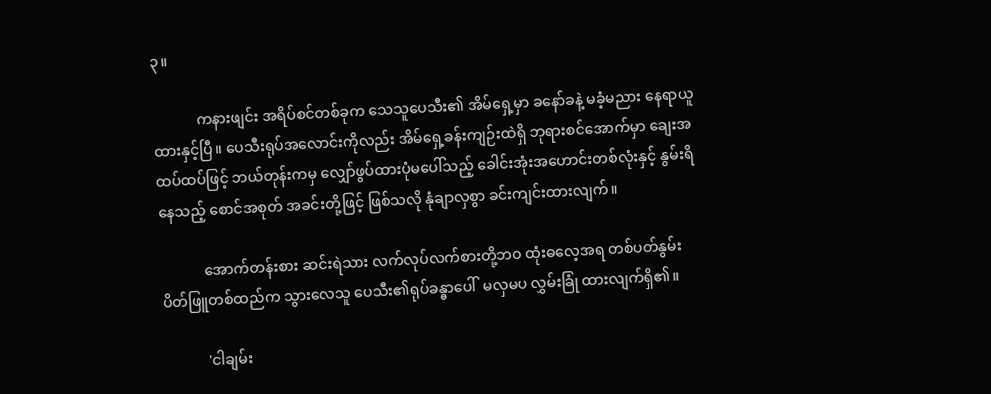၃။

            ကနားဖျင်း အရိပ်စင်တစ်ခုက သေသူပေသီး၏ အိမ်ရှေ့မှာ ခနော်ခနဲ့ မခံ့မညား နေရာယူထားနှင့်ပြီ။ ပေသီးရုပ်အလောင်းကိုလည်း အိမ်ရှေ့ခန်းကျဉ်းထဲရှိ ဘုရားစင်အောက်မှာ ချေးအထပ်ထပ်ဖြင့် ဘယ်တုန်းကမှ လျှော်ဖွပ်ထားပုံမပေါ်သည့် ခေါင်းအုံးအဟောင်းတစ်လုံးနှင့် နွမ်းရိနေသည့် စောင်အစုတ် အခင်းတို့ဖြင့် ဖြစ်သလို နုံချာလှစွာ ခင်းကျင်းထားလျက်။

            အောက်တန်းစား ဆင်းရဲသား လက်လုပ်လက်စားတို့ဘဝ ထုံးဓလေ့အရ တစ်ပတ်နွမ်း ပိတ်ဖြူတစ်ထည်က သွားလေသူ ပေသီး၏ရုပ်ခန္ဓာပေါ်  မလှမပ လွှမ်းခြုံ ထားလျက်ရှိ၏။

            'ငါချမ်း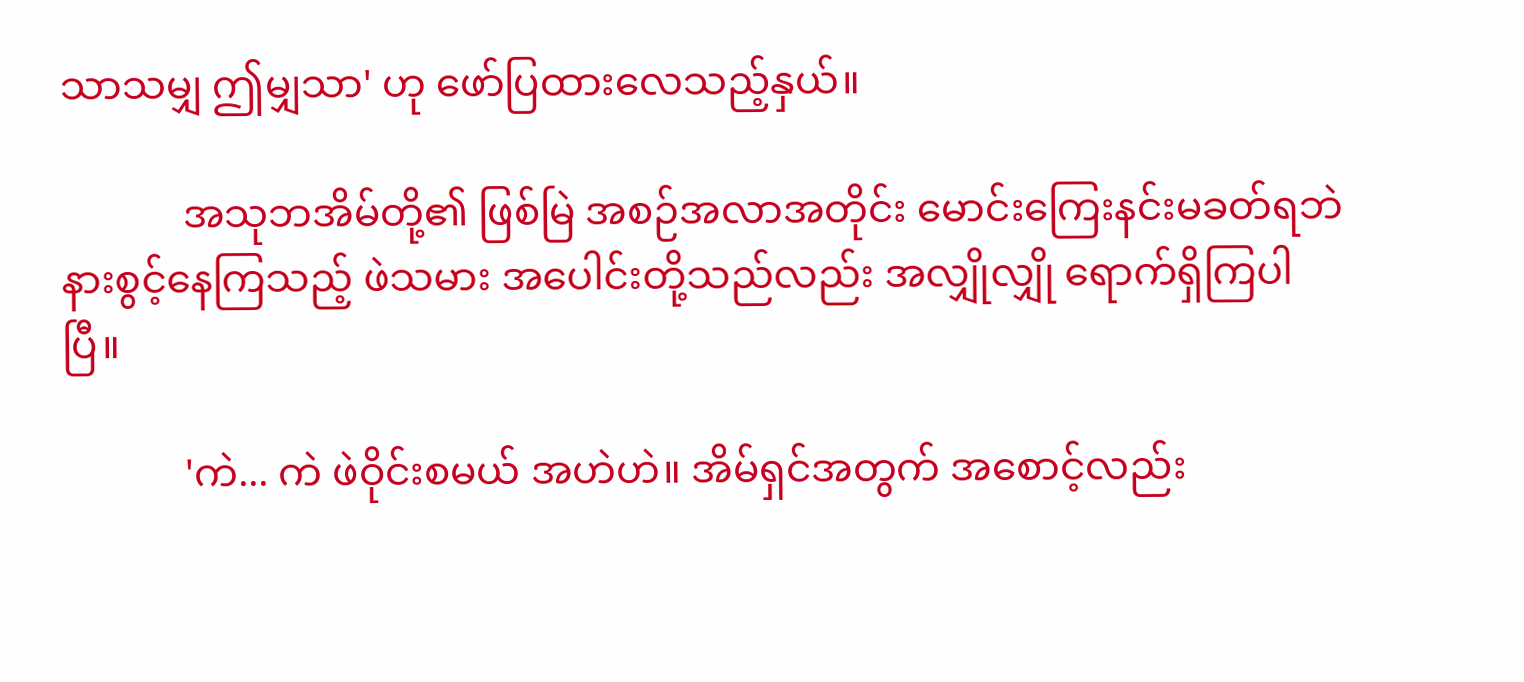သာသမျှ ဤမျှသာ' ဟု ဖော်ပြထားလေသည့်နှယ်။

            အသုဘအိမ်တို့၏ ဖြစ်မြဲ အစဉ်အလာအတိုင်း မောင်းကြေးနင်းမခတ်ရဘဲ နားစွင့်နေကြသည့် ဖဲသမား အပေါင်းတို့သည်လည်း အလျှိုလျှို ရောက်ရှိကြပါပြီ။

            'ကဲ... ကဲ ဖဲဝိုင်းစမယ် အဟဲဟဲ။ အိမ်ရှင်အတွက် အစောင့်လည်း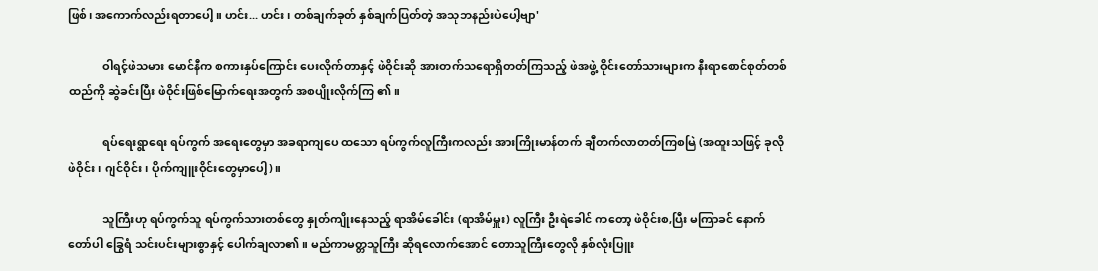ဖြစ်၊ အကောက်လည်းရတာပေါ့။ ဟင်း... ဟင်း၊ တစ်ချက်ခုတ် နှစ်ချက်ပြတ်တဲ့ အသုဘနည်းပဲပေါ့ဗျာ'

            ဝါရင့်ဖဲသမား မောင်နီက စကားနှပ်ကြောင်း ပေးလိုက်တာနှင့် ဖဲဝိုင်းဆို အားတက်သရောရှိတတ်ကြသည့် ဖဲအဖွဲ့ ဝိုင်းတော်သားများက နီးရာစောင်စုတ်တစ်ထည်ကို ဆွဲခင်းပြီး ဖဲဝိုင်းဖြစ်မြောက်ရေးအတွက် အစပျိုးလိုက်ကြ ၏။

            ရပ်ရေးရွာရေး ရပ်ကွက် အရေးတွေမှာ အခရာကျပေ ထသော ရပ်ကွက်လူကြီးကလည်း အားကြိုးမာန်တက် ချီတက်လာတတ်ကြစမြဲ (အထူးသဖြင့် ခုလို ဖဲဝိုင်း၊ ဂျင်ဝိုင်း၊ ပိုက်ကျူးဝိုင်းတွေမှာပေါ့)။

            သူကြီးဟု ရပ်ကွက်သူ ရပ်ကွက်သားတစ်တွေ နှုတ်ကျိုးနေသည့် ရာအိမ်ခေါင်း (ရာအိမ်မှူး) လူကြီး ဦးရဲခေါင် ကတော့ ဖဲဝိုင်းစ,ပြီး မကြာခင် နောက်တော်ပါ ခြွေရံ သင်းပင်းများစွာနှင့် ပေါက်ချလာ၏။ မည်ကာမတ္တသူကြီး ဆိုရလောက်အောင် တောသူကြီးတွေလို နှစ်လုံးပြူး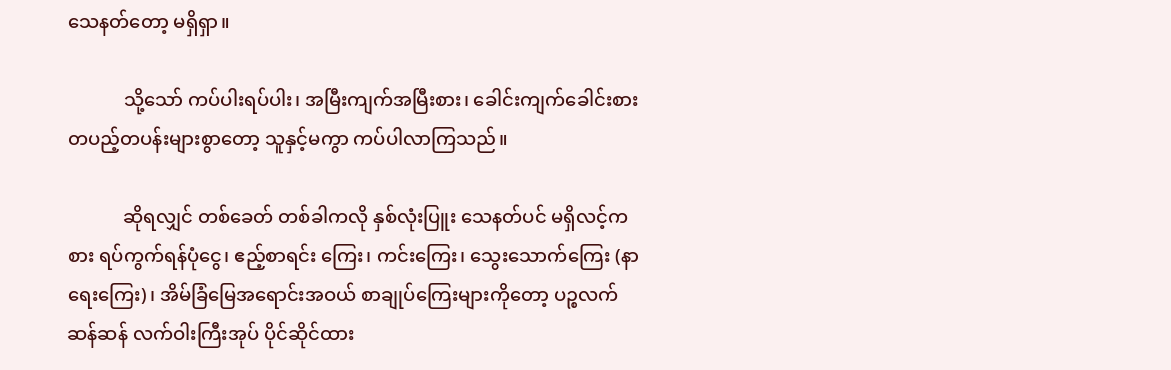သေနတ်တော့ မရှိရှာ။

            သို့သော် ကပ်ပါးရပ်ပါး၊ အမြီးကျက်အမြီးစား၊ ခေါင်းကျက်ခေါင်းစား တပည့်တပန်းများစွာတော့ သူနှင့်မကွာ ကပ်ပါလာကြသည်။

            ဆိုရလျှင် တစ်ခေတ် တစ်ခါကလို နှစ်လုံးပြူး သေနတ်ပင် မရှိလင့်ကစား ရပ်ကွက်ရန်ပုံငွေ၊ ဧည့်စာရင်း ကြေး၊ ကင်းကြေး၊ သွေးသောက်ကြေး (နာရေးကြေး)၊ အိမ်ခြံမြေအရောင်းအဝယ် စာချုပ်ကြေးများကိုတော့ ပဉ္စလက်ဆန်ဆန် လက်ဝါးကြီးအုပ် ပိုင်ဆိုင်ထား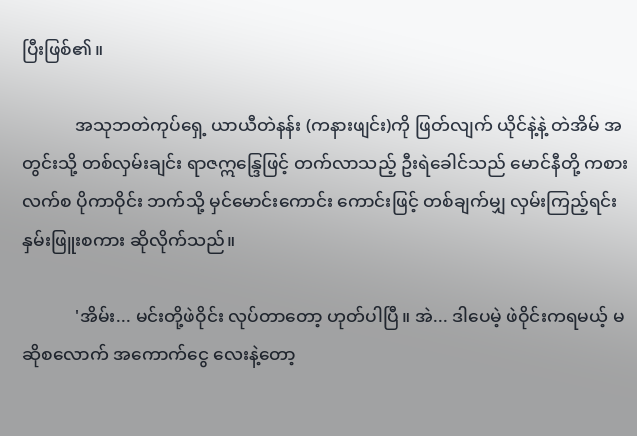ပြီးဖြစ်၏။

            အသုဘတဲကုပ်ရှေ့ ယာယီတဲနန်း (ကနားဖျင်း)ကို ဖြတ်လျက် ယိုင်နဲ့နဲ့ တဲအိမ် အတွင်းသို့ တစ်လှမ်းချင်း ရာဇဣန္ဒြေဖြင့် တက်လာသည့် ဦးရဲခေါင်သည် မောင်နီတို့ ကစားလက်စ ပိုကာဝိုင်း ဘက်သို့ မှင်မောင်းကောင်း ကောင်းဖြင့် တစ်ချက်မျှ လှမ်းကြည့်ရင်း နှမ်းဖြူးစကား ဆိုလိုက်သည်။

            'အိမ်း... မင်းတို့ဖဲဝိုင်း လုပ်တာတော့ ဟုတ်ပါပြီ။ အဲ... ဒါပေမဲ့ ဖဲဝိုင်းကရမယ့် မဆိုစလောက် အကောက်ငွေ လေးနဲ့တော့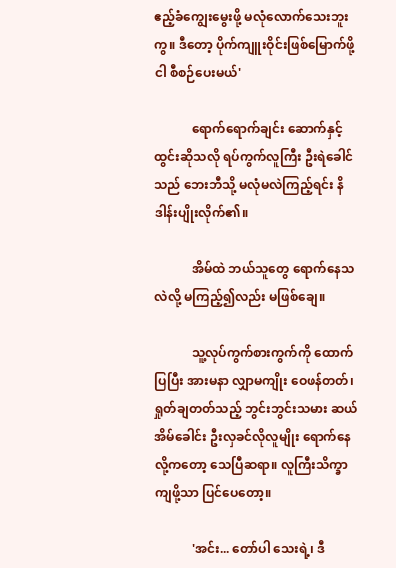ဧည့်ခံကျွေးမွေးဖို့ မလုံလောက်သေးဘူးကွ။ ဒီတော့ ပိုက်ကျူးဝိုင်းဖြစ်မြောက်ဖို့ ငါ စီစဉ်ပေးမယ်'

            ရောက်ရောက်ချင်း ဆောက်နှင့်ထွင်းဆိုသလို ရပ်ကွက်လူကြီး ဦးရဲခေါင်သည် ဘေးဘီသို့ မလုံမလဲကြည့်ရင်း နိဒါန်းပျိုးလိုက်၏။

            အိမ်ထဲ ဘယ်သူတွေ ရောက်နေသလဲလို့ မကြည့်၍လည်း မဖြစ်ချေ။

            သူ့လုပ်ကွက်စားကွက်ကို ထောက်ပြပြီး အားမနာ လျှာမကျိုး ဝေဖန်တတ်၊ ရှုတ်ချတတ်သည့် ဘွင်းဘွင်းသမား ဆယ်အိမ်ခေါင်း ဦးလှခင်လိုလူမျိုး ရောက်နေလို့ကတော့ သေပြီဆရာ။ လူကြီးသိက္ခာ ကျဖို့သာ ပြင်ပေတော့။

            'အင်း... တော်ပါ သေးရဲ့၊ ဒီ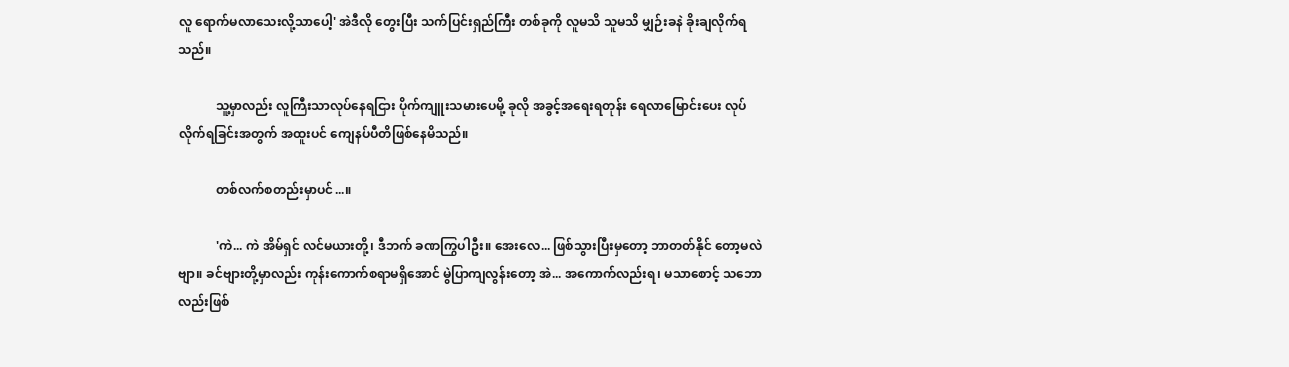လူ ရောက်မလာသေးလို့သာပေါ့' အဲဒီလို တွေးပြီး သက်ပြင်းရှည်ကြီး တစ်ခုကို လူမသိ သူမသိ မျှဉ်းခနဲ ခိုးချလိုက်ရသည်။

            သူ့မှာလည်း လူကြီးသာလုပ်နေရငြား ပိုက်ကျူးသမားပေမို့ ခုလို အခွင့်အရေးရတုန်း ရေလာမြောင်းပေး လုပ်လိုက်ရခြင်းအတွက် အထူးပင် ကျေနပ်ပီတိဖြစ်နေမိသည်။

            တစ်လက်စတည်းမှာပင်...။

            'ကဲ... ကဲ အိမ်ရှင် လင်မယားတို့၊ ဒီဘက် ခဏကြွပါဦး။ အေးလေ... ဖြစ်သွားပြီးမှတော့ ဘာတတ်နိုင် တော့မလဲဗျာ။ ခင်ဗျားတို့မှာလည်း ကုန်းကောက်စရာမရှိအောင် မွဲပြာကျလွန်းတော့ အဲ... အကောက်လည်းရ၊ မသာစောင့် သဘောလည်းဖြစ်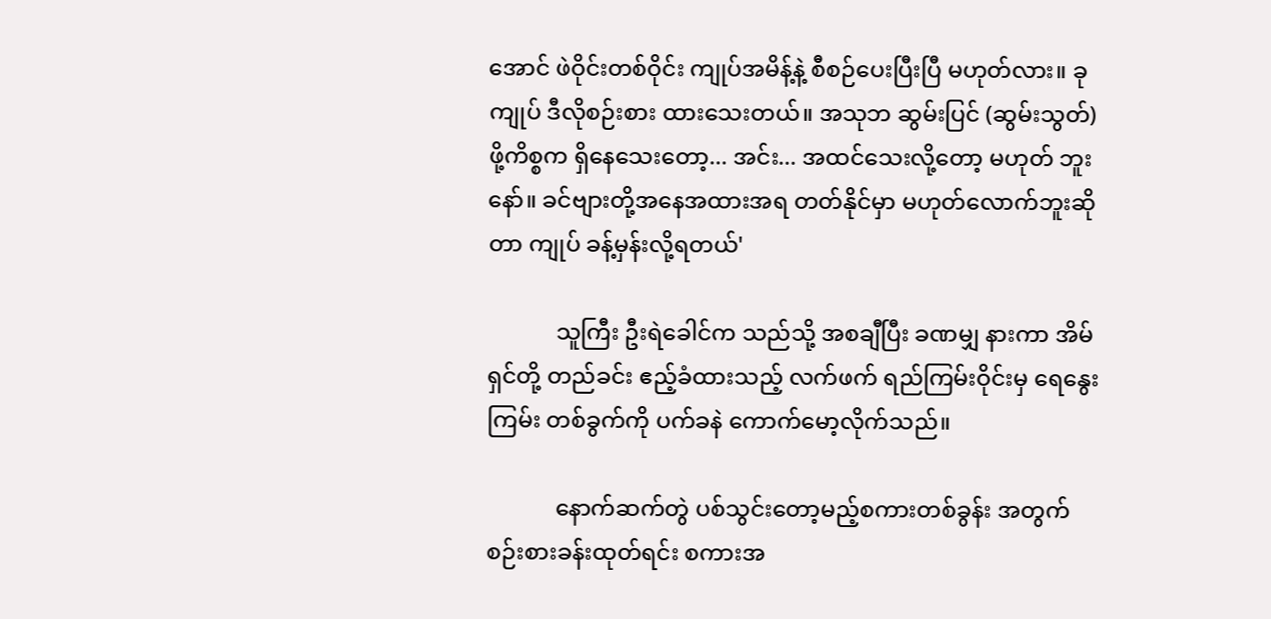အောင် ဖဲဝိုင်းတစ်ဝိုင်း ကျုပ်အမိန့်နဲ့ စီစဉ်ပေးပြီးပြီ မဟုတ်လား။ ခု ကျုပ် ဒီလိုစဉ်းစား ထားသေးတယ်။ အသုဘ ဆွမ်းပြင် (ဆွမ်းသွတ်)ဖို့ကိစ္စက ရှိနေသေးတော့... အင်း... အထင်သေးလို့တော့ မဟုတ် ဘူးနော်။ ခင်ဗျားတို့အနေအထားအရ တတ်နိုင်မှာ မဟုတ်လောက်ဘူးဆိုတာ ကျုပ် ခန့်မှန်းလို့ရတယ်'

            သူကြီး ဦးရဲခေါင်က သည်သို့ အစချီပြီး ခဏမျှ နားကာ အိမ်ရှင်တို့ တည်ခင်း ဧည့်ခံထားသည့် လက်ဖက် ရည်ကြမ်းဝိုင်းမှ ရေနွေးကြမ်း တစ်ခွက်ကို ပက်ခနဲ ကောက်မော့လိုက်သည်။

            နောက်ဆက်တွဲ ပစ်သွင်းတော့မည့်စကားတစ်ခွန်း အတွက် စဉ်းစားခန်းထုတ်ရင်း စကားအ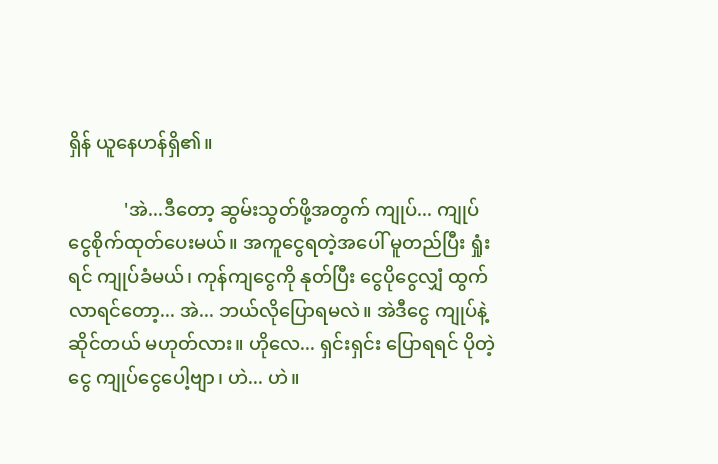ရှိန် ယူနေဟန်ရှိ၏။

            'အဲ...ဒီတော့ ဆွမ်းသွတ်ဖို့အတွက် ကျုပ်... ကျုပ်ငွေစိုက်ထုတ်ပေးမယ်။ အကူငွေရတဲ့အပေါ် မူတည်ပြီး ရှုံးရင် ကျုပ်ခံမယ်၊ ကုန်ကျငွေကို နုတ်ပြီး ငွေပိုငွေလျှံ ထွက်လာရင်တော့... အဲ... ဘယ်လိုပြောရမလဲ။ အဲဒီငွေ ကျုပ်နဲ့ဆိုင်တယ် မဟုတ်လား။ ဟိုလေ... ရှင်းရှင်း ပြောရရင် ပိုတဲ့ငွေ ကျုပ်ငွေပေါ့ဗျာ၊ ဟဲ... ဟဲ။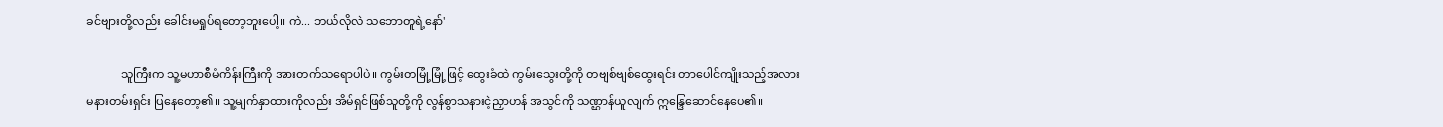ခင်ဗျားတို့လည်း ခေါင်းမရှုပ်ရတော့ဘူးပေါ့။ ကဲ... ဘယ်လိုလဲ သဘောတူရဲ့နော်'

            သူကြီးက သူ့မဟာစီမံကိန်းကြီးကို အားတက်သရောပါပဲ။ ကွမ်းတမြုံ့မြုံ့ဖြင့် ထွေးခံထဲ ကွမ်းသွေးတို့ကို တဗျစ်ဗျစ်ထွေးရင်း တာပေါင်ကျိုးသည့်အလား မနားတမ်းရှင်း ပြနေတော့၏။ သူ့မျက်နှာထားကိုလည်း အိမ်ရှင်ဖြစ်သူတို့ကို လွန်စွာသနားငဲ့ညှာဟန် အသွင်ကို သဏ္ဌာန်ယူလျက် ဣန္ဒြေဆောင်နေပေ၏။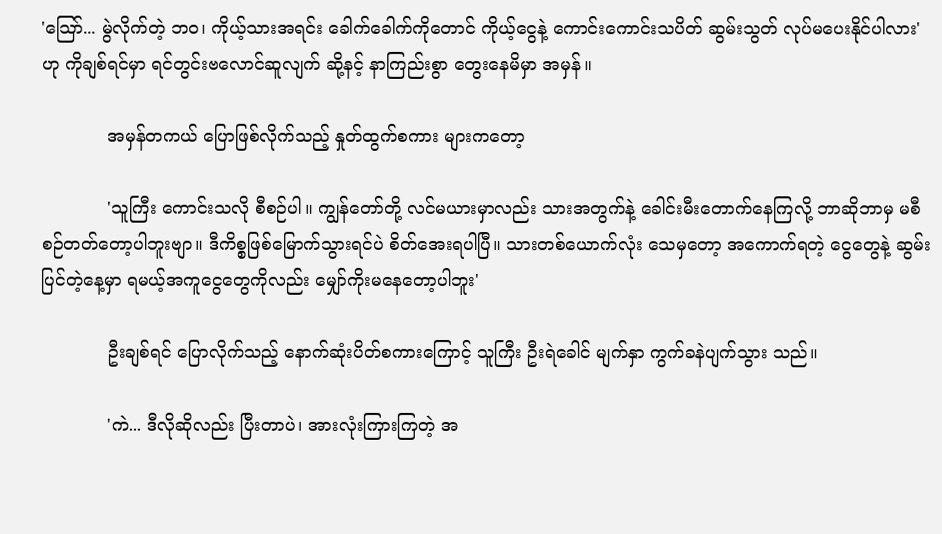'သြော်... မွဲလိုက်တဲ့ ဘဝ၊ ကိုယ့်သားအရင်း ခေါက်ခေါက်ကိုတောင် ကိုယ့်ငွေနဲ့ ကောင်းကောင်းသပိတ် ဆွမ်းသွတ် လုပ်မပေးနိုင်ပါလား' ဟု ကိုချစ်ရင်မှာ ရင်တွင်းဗလောင်ဆူလျက် ဆို့နင့် နာကြည်းစွာ တွေးနေမိမှာ အမှန်။

            အမှန်တကယ် ပြောဖြစ်လိုက်သည့် နှုတ်ထွက်စကား များကတော့

            'သူကြီး ကောင်းသလို စီစဉ်ပါ။ ကျွန်တော်တို့ လင်မယားမှာလည်း သားအတွက်နဲ့ ခေါင်းမီးတောက်နေကြလို့ ဘာဆိုဘာမှ မစီစဉ်တတ်တော့ပါဘူးဗျာ။ ဒီကိစ္စဖြစ်မြောက်သွားရင်ပဲ စိတ်အေးရပါပြီ။ သားတစ်ယောက်လုံး သေမှတော့ အကောက်ရတဲ့ ငွေတွေနဲ့ ဆွမ်းပြင်တဲ့နေ့မှာ ရမယ့်အကူငွေတွေကိုလည်း မျှော်ကိုးမနေတော့ပါဘူး'

            ဦးချစ်ရင် ပြောလိုက်သည့် နောက်ဆုံးပိတ်စကားကြောင့် သူကြီး ဦးရဲခေါင် မျက်နှာ ကွက်ခနဲပျက်သွား သည်။

            'ကဲ... ဒီလိုဆိုလည်း ပြီးတာပဲ၊ အားလုံးကြားကြတဲ့ အ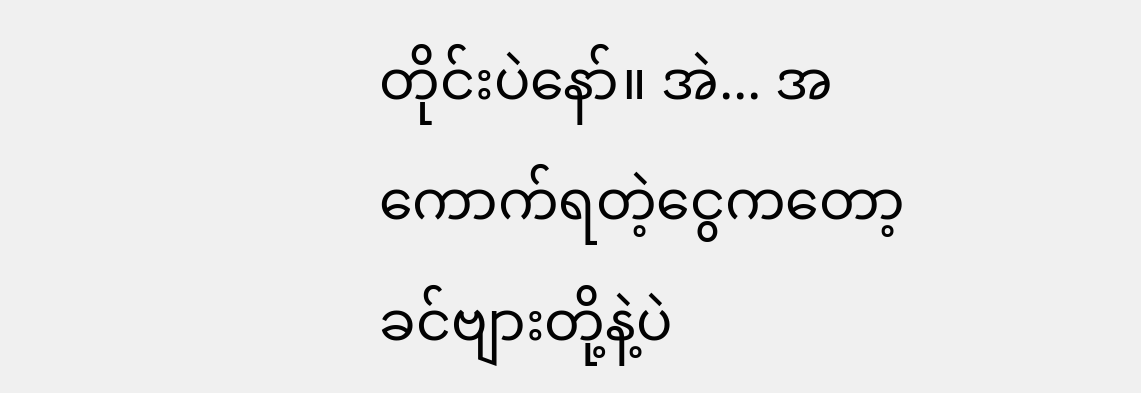တိုင်းပဲနော်။ အဲ... အကောက်ရတဲ့ငွေကတော့ ခင်ဗျားတို့နဲ့ပဲ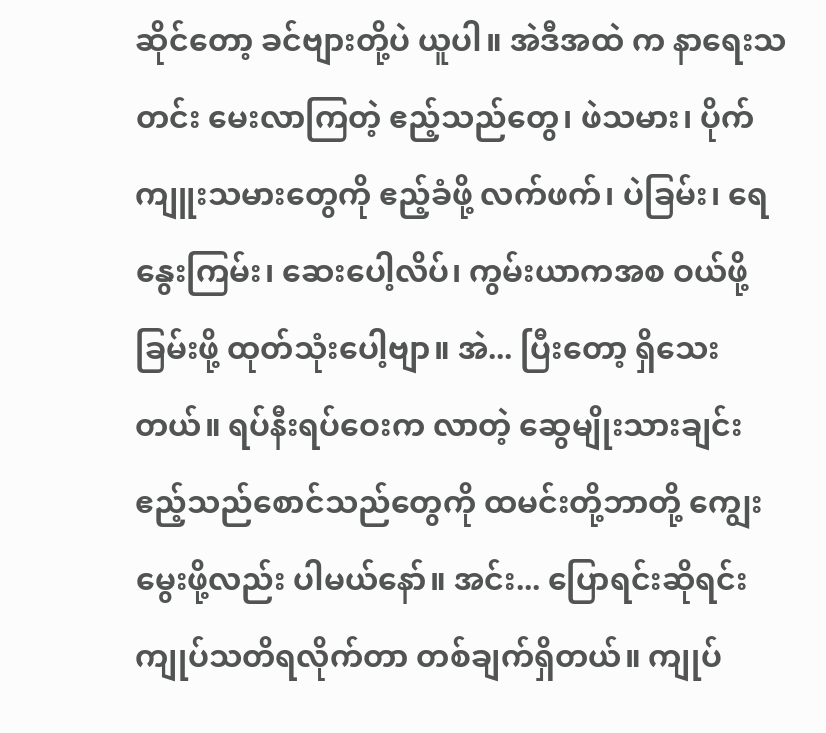ဆိုင်တော့ ခင်ဗျားတို့ပဲ ယူပါ။ အဲဒီအထဲ က နာရေးသတင်း မေးလာကြတဲ့ ဧည့်သည်တွေ၊ ဖဲသမား၊ ပိုက်ကျူးသမားတွေကို ဧည့်ခံဖို့ လက်ဖက်၊ ပဲခြမ်း၊ ရေနွေးကြမ်း၊ ဆေးပေါ့လိပ်၊ ကွမ်းယာကအစ ဝယ်ဖို့ခြမ်းဖို့ ထုတ်သုံးပေါ့ဗျာ။ အဲ... ပြီးတော့ ရှိသေးတယ်။ ရပ်နီးရပ်ဝေးက လာတဲ့ ဆွေမျိုးသားချင်း ဧည့်သည်စောင်သည်တွေကို ထမင်းတို့ဘာတို့ ကျွေးမွေးဖို့လည်း ပါမယ်နော်။ အင်း... ပြောရင်းဆိုရင်း ကျုပ်သတိရလိုက်တာ တစ်ချက်ရှိတယ်။ ကျုပ်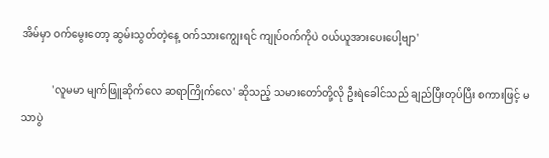အိမ်မှာ ဝက်မွေးတော့ ဆွမ်းသွတ်တဲ့နေ့ ဝက်သားကျွေးရင် ကျုပ်ဝက်ကိုပဲ ဝယ်ယူအားပေးပေါ့ဗျာ'

            'လူမမာ မျက်ဖြူဆိုက်လေ ဆရာကြိုက်လေ' ဆိုသည့် သမားတော်တို့လို ဦးရဲခေါင်သည် ချည်ပြီးတုပ်ပြီး စကားဖြင့် မသာပွဲ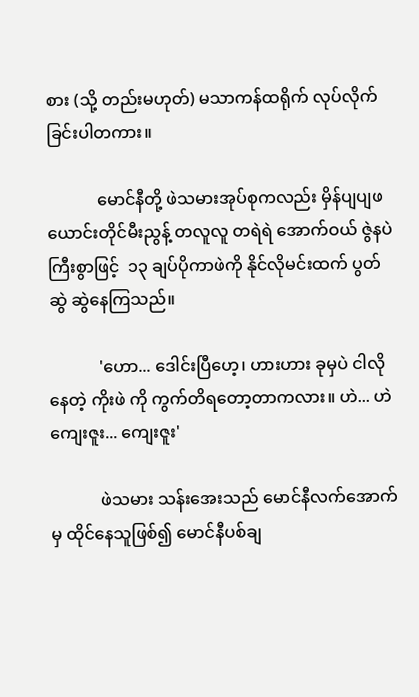စား (သို့ တည်းမဟုတ်) မသာကန်ထရိုက် လုပ်လိုက်ခြင်းပါတကား။

            မောင်နီတို့ ဖဲသမားအုပ်စုကလည်း မှိန်ပျပျဖယောင်းတိုင်မီးညွန့် တလူလူ တရဲရဲ အောက်ဝယ် ဇွဲနပဲကြီးစွာဖြင့်  ၁၃ ချပ်ပိုကာဖဲကို နိုင်လိုမင်းထက် ပွတ်ဆွဲ ဆွဲနေကြသည်။

            'ဟော... ဒေါင်းပြီဟေ့၊ ဟားဟား ခုမှပဲ ငါလိုနေတဲ့ ကိုးဖဲ ကို ကွက်တိရတော့တာကလား။ ဟဲ... ဟဲ ကျေးဇူး... ကျေးဇူး'

            ဖဲသမား သန်းအေးသည် မောင်နီလက်အောက်မှ ထိုင်နေသူဖြစ်၍ မောင်နီပစ်ချ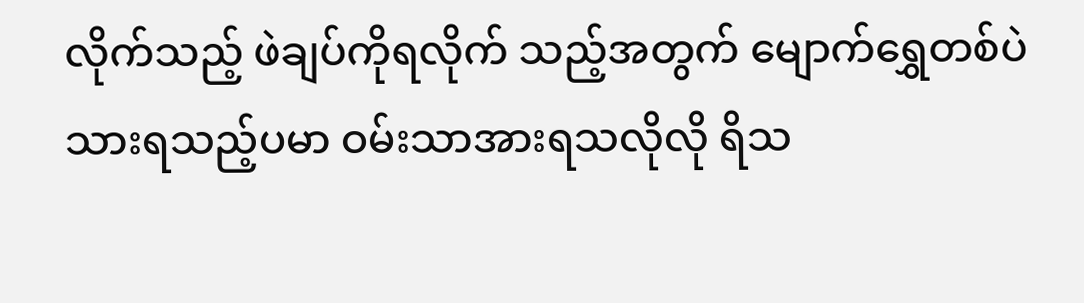လိုက်သည့် ဖဲချပ်ကိုရလိုက် သည့်အတွက် မျောက်ရွှေတစ်ပဲသားရသည့်ပမာ ဝမ်းသာအားရသလိုလို ရိသ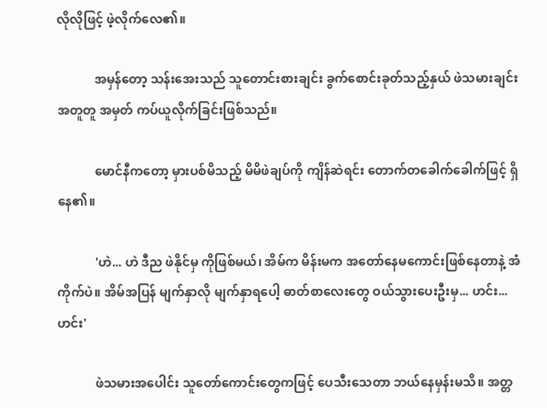လိုလိုဖြင့် ဖဲ့လိုက်လေ၏။

            အမှန်တော့ သန်းအေးသည် သူတောင်းစားချင်း ခွက်စောင်းခုတ်သည့်နှယ် ဖဲသမားချင်းအတူတူ အမှတ် ကပ်ယူလိုက်ခြင်းဖြစ်သည်။

            မောင်နီကတော့ မှားပစ်မိသည့် မိမိဖဲချပ်ကို ကျိန်ဆဲရင်း တောက်တခေါက်ခေါက်ဖြင့် ရှိနေ၏။

            'ဟဲ... ဟဲ ဒီည ဖဲနိုင်မှ ကိုဖြစ်မယ်၊ အိမ်က မိန်းမက အတော်နေမကောင်းဖြစ်နေတာနဲ့ အံကိုက်ပဲ။ အိမ်အပြန် မျက်နှာလို မျက်နှာရပေါ့ ဓာတ်စာလေးတွေ ဝယ်သွားပေးဦးမှ... ဟင်း... ဟင်း'

            ဖဲသမားအပေါင်း သူတော်ကောင်းတွေကဖြင့် ပေသီးသေတာ ဘယ်နေမှန်းမသိ။ အတ္တ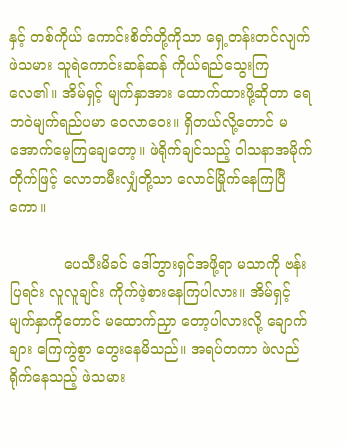နှင့် တစ်ကိုယ် ကောင်းစိတ်တို့ကိုသာ ရှေ့တန်းတင်လျက် ဖဲသမား သူရဲကောင်းဆန်ဆန် ကိုယ်ရည်သွေးကြလေ၏။ အိမ်ရှင့် မျက်နှာအား ထောက်ထားဖို့ဆိုတာ ရေဘဝဲမျက်ရည်ပမာ ဝေလာဝေး။ ရှိတယ်လို့တောင် မအောက်မေ့ကြချေတော့။ ဖဲရိုက်ချင်သည့် ဝါသနာအမိုက်တိုက်ဖြင့် လောဘမီးလျှံတို့သာ လောင်မြိုက်နေကြပြီကော။

            ပေသီးမိခင် ဒေါ်ဘွားရှင်အဖို့ရာ မသာကို ဗန်းပြရင်း လူလူချင်း ကိုက်ဖဲ့စားနေကြပါလား။ အိမ်ရှင့်မျက်နှာကိုတောင် မထောက်ညှာ တော့ပါလားလို့ ချောက်ချား ကြေကွဲစွာ တွေးနေမိသည်။ အရပ်တကာ ဖဲလည်ရိုက်နေသည့် ဖဲသမား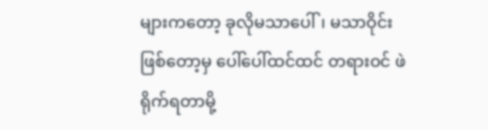များကတော့ ခုလိုမသာပေါ်၊ မသာဝိုင်းဖြစ်တော့မှ ပေါ်ပေါ်ထင်ထင် တရားဝင် ဖဲရိုက်ရတာမို့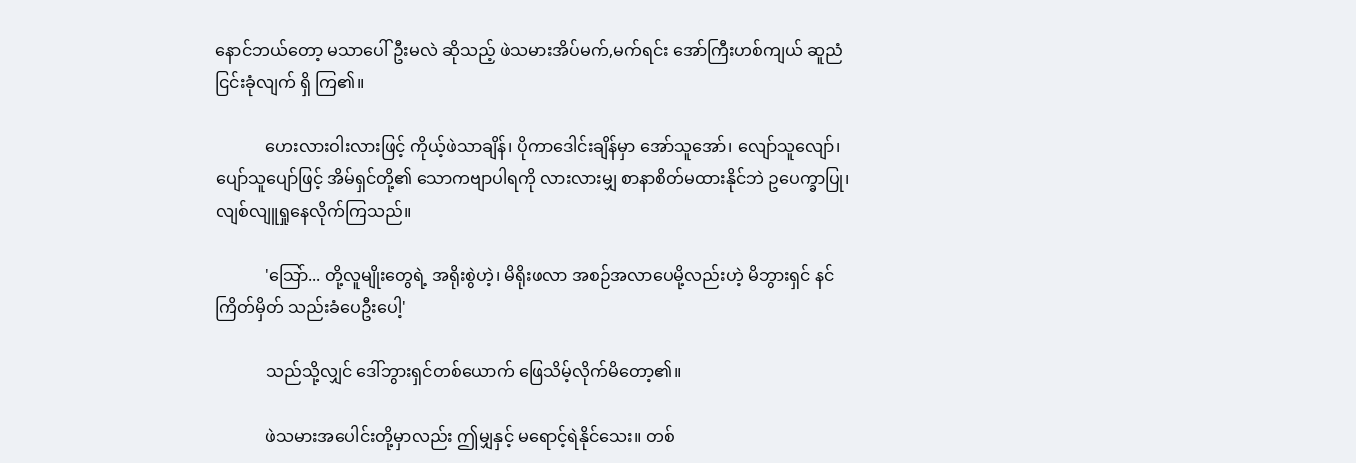နောင်ဘယ်တော့ မသာပေါ် ဦးမလဲ ဆိုသည့် ဖဲသမားအိပ်မက်,မက်ရင်း အော်ကြီးဟစ်ကျယ် ဆူညံငြင်းခုံလျက် ရှိ ကြ၏။

            ဟေးလားဝါးလားဖြင့် ကိုယ့်ဖဲသာချိန်၊ ပိုကာဒေါင်းချိန်မှာ အော်သူအော်၊ လျော်သူလျော်၊ ပျော်သူပျော်ဖြင့် အိမ်ရှင်တို့၏ သောကဗျာပါရကို လားလားမျှ စာနာစိတ်မထားနိုင်ဘဲ ဥပေက္ခာပြု၊ လျစ်လျူရှုနေလိုက်ကြသည်။

            'သြော်... တို့လူမျိုးတွေရဲ့ အရိုးစွဲဟဲ့၊ မိရိုးဖလာ အစဉ်အလာပေမို့လည်းဟဲ့ မိဘွားရှင် နင် ကြိတ်မှိတ် သည်းခံပေဦးပေါ့'

            သည်သို့လျှင် ဒေါ်ဘွားရှင်တစ်ယောက် ဖြေသိမ့်လိုက်မိတော့၏။

            ဖဲသမားအပေါင်းတို့မှာလည်း ဤမျှနှင့် မရောင့်ရဲနိုင်သေး။ တစ်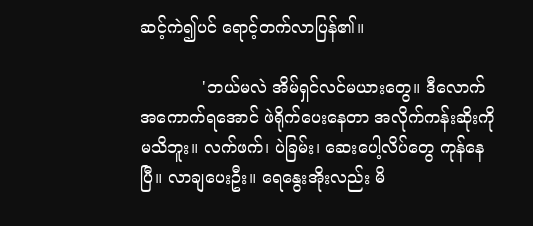ဆင့်ကဲ၍ပင် ရောင့်တက်လာပြန်၏။

            'ဘယ်မလဲ အိမ်ရှင်လင်မယားတွေ။ ဒီလောက် အကောက်ရအောင် ဖဲရိုက်ပေးနေတာ အလိုက်ကန်းဆိုးကို မသိဘူး။ လက်ဖက်၊ ပဲခြမ်း၊ ဆေးပေါ့လိပ်တွေ ကုန်နေပြီ။ လာချပေးဦး။ ရေနွေးအိုးလည်း မိ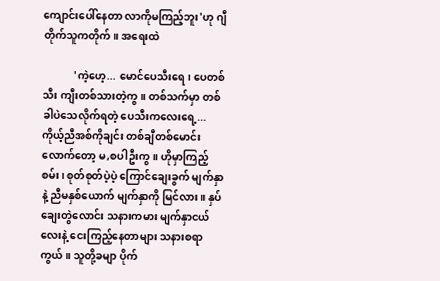ကျောင်းပေါ်နေတာ လာကိုမကြည့်ဘူး'ဟု ဂျီတိုက်သူကတိုက်။ အရေးထဲ

            'ကဲ့ဟေ့... မောင်ပေသီးရေ၊ ပေတစ်သီး ကျီးတစ်သားတဲ့ကွ။ တစ်သက်မှာ တစ်ခါပဲသေလိုက်ရတဲ့ ပေသီးကလေးရေ့... ကိုယ့်ညီအစ်ကိုချင်း တစ်ချီတစ်မောင်းလောက်တော့ မ,စပါဦးကွ။ ဟိုမှာကြည့်စမ်း၊ စုတ်စုတ်ပဲ့ပဲ့ ကြောင်ချေးခွက် မျက်နှာနဲ့ ညီမနှစ်ယောက် မျက်နှာကို မြင်လား။ နှပ်ချေးတွဲလောင်း သနားကမား မျက်နှာငယ်လေးနဲ့ ငေးကြည့်နေတာများ သနားစရာကွယ်။ သူတို့ခမျာ ပိုက်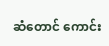ဆံတောင် ကောင်း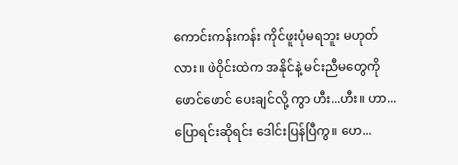ကောင်းကန်းကန်း ကိုင်ဖူးပုံမရဘူး မဟုတ်လား။ ဖဲဝိုင်းထဲက အနိုင်နဲ့ မင်းညီမတွေကို ဖောင်ဖောင် ပေးချင်လို့ ကွာ ဟီး...ဟီး။ ဟာ... ပြောရင်းဆိုရင်း ဒေါင်းပြန်ပြီကွ။ ဟေ...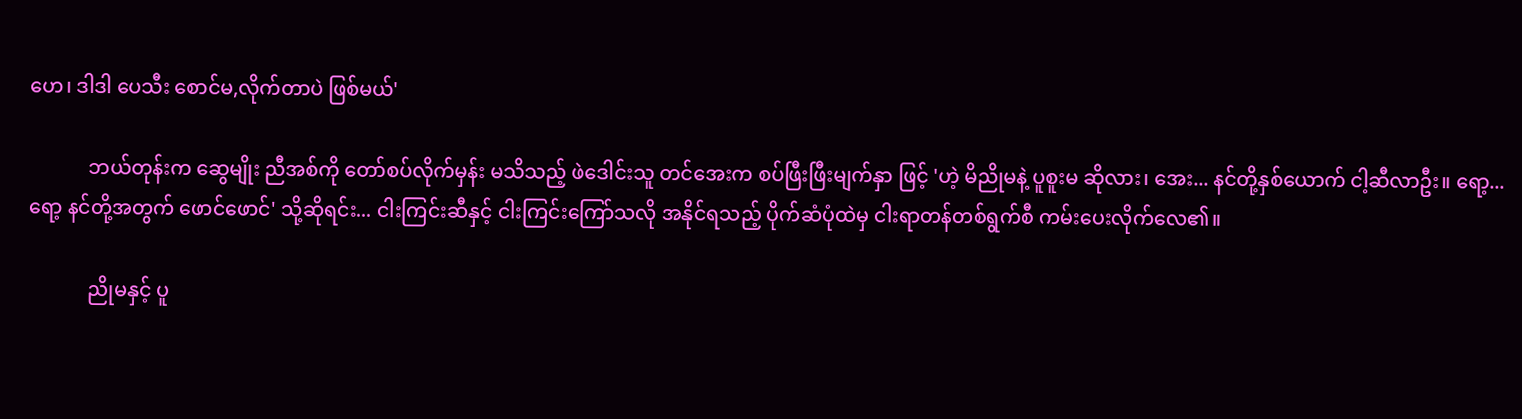ဟေ၊ ဒါဒါ ပေသီး စောင်မ,လိုက်တာပဲ ဖြစ်မယ်'

            ဘယ်တုန်းက ဆွေမျိုး ညီအစ်ကို တော်စပ်လိုက်မှန်း မသိသည့် ဖဲဒေါင်းသူ တင်အေးက စပ်ဖြီးဖြီးမျက်နှာ ဖြင့် 'ဟဲ့ မိညိုမနဲ့ ပူစူးမ ဆိုလား၊ အေး... နင်တို့နှစ်ယောက် ငါ့ဆီလာဦး။ ရော့... ရော့ နင်တို့အတွက် ဖောင်ဖောင်' သို့ဆိုရင်း... ငါးကြင်းဆီနှင့် ငါးကြင်းကြော်သလို အနိုင်ရသည့် ပိုက်ဆံပုံထဲမှ ငါးရာတန်တစ်ရွက်စီ ကမ်းပေးလိုက်လေ၏။

            ညိုမနှင့် ပူ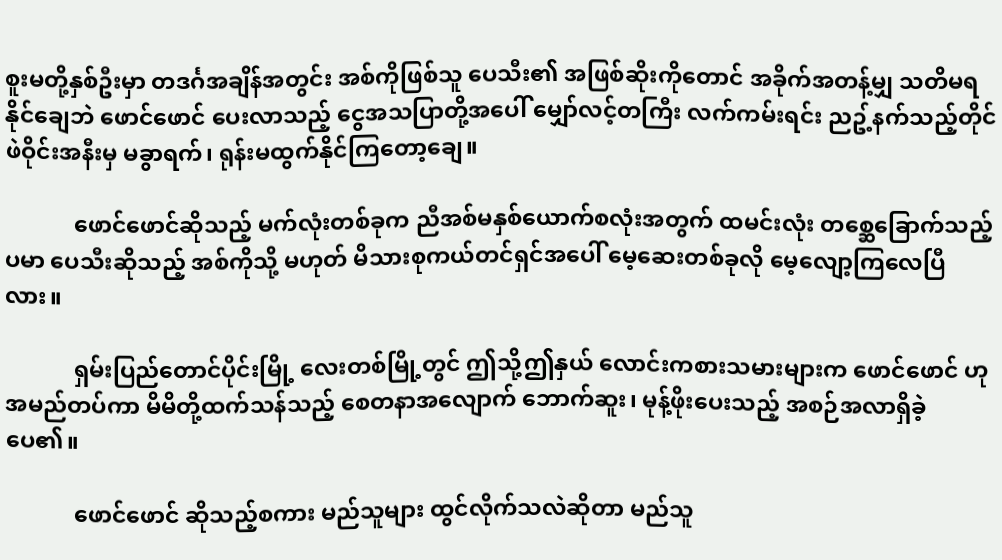စူးမတို့နှစ်ဦးမှာ တဒင်္ဂအချိန်အတွင်း အစ်ကိုဖြစ်သူ ပေသီး၏ အဖြစ်ဆိုးကိုတောင် အခိုက်အတန့်မျှ သတိမရနိုင်ချေဘဲ ဖောင်ဖောင် ပေးလာသည့် ငွေအသပြာတို့အပေါ် မျှော်လင့်တကြီး လက်ကမ်းရင်း ညဥ့်နက်သည့်တိုင် ဖဲဝိုင်းအနီးမှ မခွာရက်၊ ရုန်းမထွက်နိုင်ကြတော့ချေ။

            ဖောင်ဖောင်ဆိုသည့် မက်လုံးတစ်ခုက ညီအစ်မနှစ်ယောက်စလုံးအတွက် ထမင်းလုံး တစ္ဆေခြောက်သည့်ပမာ ပေသီးဆိုသည့် အစ်ကိုသို့ မဟုတ် မိသားစုကယ်တင်ရှင်အပေါ် မေ့ဆေးတစ်ခုလို မေ့လျော့ကြလေပြီလား။

            ရှမ်းပြည်တောင်ပိုင်းမြို့ လေးတစ်မြို့တွင် ဤသို့ဤနှယ် လောင်းကစားသမားများက ဖောင်ဖောင် ဟု အမည်တပ်ကာ မိမိတို့ထက်သန်သည့် စေတနာအလျောက် ဘောက်ဆူး၊ မုန့်ဖိုးပေးသည့် အစဉ်အလာရှိခဲ့ပေ၏။

            ဖောင်ဖောင် ဆိုသည့်စကား မည်သူများ ထွင်လိုက်သလဲဆိုတာ မည်သူ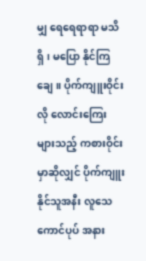မျှ ရေရေရာရာ မသိရှိ၊ မပြော နိုင်ကြချေ။ ပိုက်ကျူးဝိုင်းလို လောင်းကြေးများသည့် ကစားဝိုင်းမှာဆိုလျှင် ပိုက်ကျူးနိုင်သူအနီး လူသေကောင်ပုပ် အနား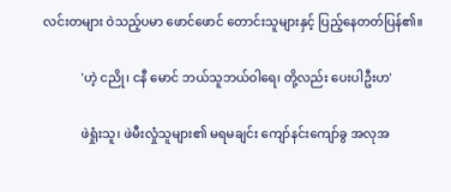လင်းတများ ဝဲသည့်ပမာ ဖောင်ဖောင် တောင်းသူများနှင့် ပြည့်နေတတ်ပြန်၏။

            'ဟဲ့ ငညို၊ ငနီ မောင် ဘယ်သူဘယ်ဝါရေ၊ တို့လည်း ပေးပါဦးဟ'

            ဖဲရှုံးသူ၊ ဖဲမီးလှုံသူများ၏ မရမချင်း ကျော်နင်းကျော်ခွ အလုအ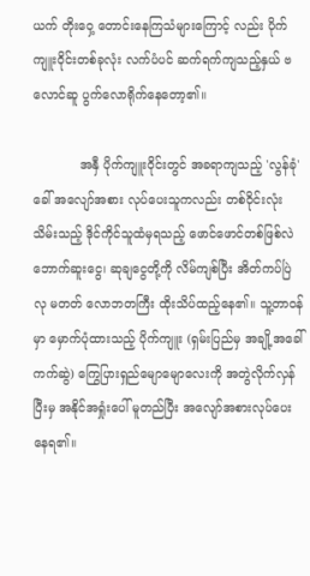ယက် တိုးဝှေ့ တောင်းနေကြသံများကြောင့် လည်း ပိုက်ကျူးဝိုင်းတစ်ခုလုံး လက်ပံပင် ဆက်ရက်ကျသည့်နှယ် ဗလောင်ဆူ ပွက်လောရိုက်နေတော့၏။

            အနှီ ပိုက်ကျူးဝိုင်းတွင် အခရာကျသည့် 'လွန်ခုံ' ခေါ် အလျော်အစား လုပ်ပေးသူကလည်း တစ်ဝိုင်းလုံး သိမ်းသည့် ဒိုင်ကိုင်သူထံမှရသည့် ဖောင်ဖောင်တစ်ဖြစ်လဲ ဘောက်ဆူးငွေ၊ ဆုချငွေတို့ကို လိမ်ကျစ်ပြီး အိတ်ကပ်ပြဲလု မတတ် လောဘတကြီး ထိုးသိပ်ထည့်နေ၏။ သူ့တာဝန်မှာ မှောက်ပုံထားသည့် ပိုက်ကျူး (ရှမ်းပြည်မှ အချို့အခေါ် ကက်ဆွဲ) ကြွေပြားရှည်မျောမျောလေးကို အတွဲလိုက်လှန်ပြီးမှ အနိုင်အရှုံးပေါ် မူတည်ပြီး အလျော်အစားလုပ်ပေး နေရ၏။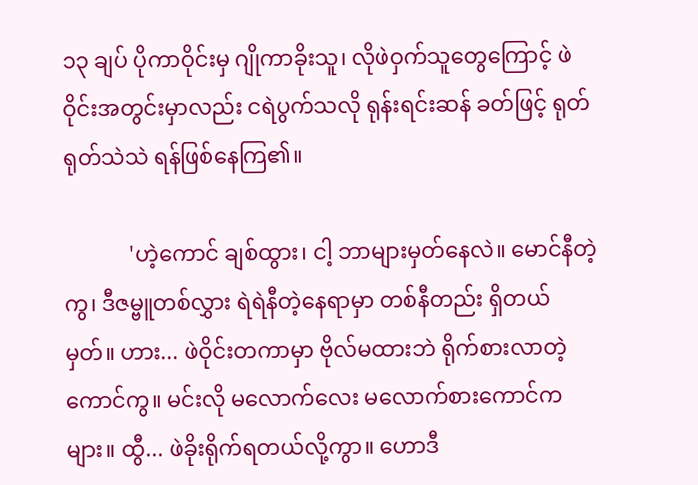၁၃ ချပ် ပိုကာဝိုင်းမှ ဂျိုကာခိုးသူ၊ လိုဖဲဝှက်သူတွေကြောင့် ဖဲဝိုင်းအတွင်းမှာလည်း ငရဲပွက်သလို ရုန်းရင်းဆန် ခတ်ဖြင့် ရုတ်ရုတ်သဲသဲ ရန်ဖြစ်နေကြ၏။

            'ဟဲ့ကောင် ချစ်ထွား၊ ငါ့ ဘာများမှတ်နေလဲ။ မောင်နီတဲ့ကွ၊ ဒီဇမ္ဗူတစ်လွှား ရဲရဲနီတဲ့နေရာမှာ တစ်နီတည်း ရှိတယ်မှတ်။ ဟား... ဖဲဝိုင်းတကာမှာ ဗိုလ်မထားဘဲ ရိုက်စားလာတဲ့ကောင်ကွ။ မင်းလို မလောက်လေး မလောက်စားကောင်ကများ။ ထွီ... ဖဲခိုးရိုက်ရတယ်လို့ကွာ။ ဟောဒီ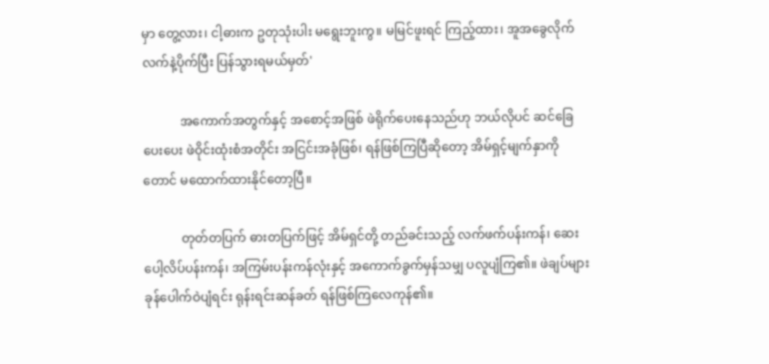မှာ တွေ့လား၊ ငါ့ဓားက ဥတုသုံးပါး မရွေးဘူးကွ။ မမြင်ဖူးရင် ကြည့်ထား၊ အူအခွေလိုက် လက်နဲ့ပိုက်ပြီး ပြန်သွားရမယ်မှတ်'

            အကောက်အတွက်နှင့် အစောင့်အဖြစ် ဖဲရိုက်ပေးနေသည်ဟု ဘယ်လိုပင် ဆင်ခြေပေးပေး ဖဲဝိုင်းထုံးစံအတိုင်း အငြင်းအခုံဖြစ်၊ ရန်ဖြစ်ကြပြီဆိုတော့ အိမ်ရှင့်မျက်နှာကိုတောင် မထောက်ထားနိုင်တော့ပြီ။

            တုတ်တပြက် ဓားတပြက်ဖြင့် အိမ်ရှင်တို့ တည်ခင်းသည့် လက်ဖက်ပန်းကန်၊ ဆေးပေါ့လိပ်ပန်းကန်၊ အကြမ်းပန်းကန်လုံးနှင့် အကောက်ခွက်မှန်သမျှ ပလူပျံကြ၏။ ဖဲချပ်များ ခုန်ပေါက်ဝဲပျံရင်း ရုန်းရင်းဆန်ခတ် ရန်ဖြစ်ကြလေကုန်၏။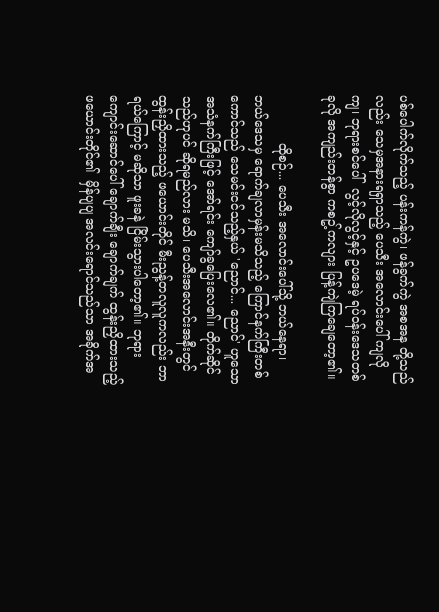ပစ်ပေါက်လိုက်သည့် ပန်းကန်ကွဲ၊ ဖန်ခွက်ကွဲ အစအန တို့သည်လည်း သေမှအနားရရှာသည့် ပေသီး အလောင်းပေါ် ကျလိုကျ၊ ဘုရားစင်ပေါ်  လွင့်လိုလွင့်နှင့် ဥပဒေမဲ့ ရပ်ဝန်းဒေသတစ်ခုလို အကျည်းတန်စွာ ကစဥ့်ကလျား ပြန့်ကျဲကြချေတော့၏။

            ထိုစဉ်... ပေသီး အလောင်းပေါ်သို့ ဘယ်နေရာ၊ ဘယ်ဒေသမှ ရောက်ချလာမှန်းမသိသည့် ကြောင်နက်ကြီးတစ်ကောင်သည် သေမင်းငင်သည့်နှယ် 'ညောင်... ညောင်' ဟူသော အသံနက်ကြီးဖြင့် အော်ရင်း ကျော်ခွပြေးလေ၏။ တိုက်ဆိုင်သည်ဟုပင် ဆိုရမည်လား မသိ၊ ပေသီးအလောင်းအနီးတွင် ထွန်းညှိထားသည့် ဖယောင်းတိုင် မီးညွန့်တလူလူကလည်း ဘာရယ်ကြောင့် မဆိုသာ ဖူးခနဲ ငြိမ်းသွားပါတော့၏။ ဘုရားကျောင်းဆောင်ပေါ် ချောက်ချီး ချောက်ချက် ထွန်းညှိထားသည့် ဖယောင်းတိုင်၏  မှိန်ပျပျ အလင်းရောင်သည်သာ အခိုက်အ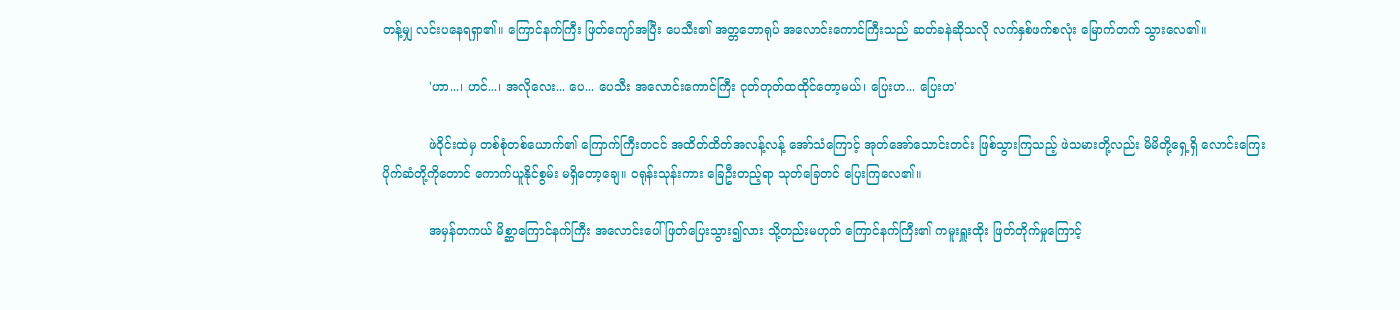တန့်မျှ လင်းပနေရရှာ၏။ ကြောင်နက်ကြီး ဖြတ်ကျော်အပြီး ပေသီး၏ အတ္တဘောရုပ် အလောင်းကောင်ကြီးသည် ဆတ်ခနဲဆိုသလို လက်နှစ်ဖက်စလုံး မြောက်တက် သွားလေ၏။

            'ဟာ...၊ ဟင်...၊ အလိုလေး... ပေ... ပေသီး အလောင်းကောင်ကြီး ငုတ်တုတ်ထထိုင်တော့မယ်၊ ပြေးဟ... ပြေးဟ'

            ဖဲဝိုင်းထဲမှ တစ်စုံတစ်ယောက်၏ ကြောက်ကြီးတငင် အထိတ်ထိတ်အလန့်လန့် အော်သံကြောင့် အုတ်အော်သောင်းတင်း ဖြစ်သွားကြသည့် ဖဲသမားတို့လည်း မိမိတို့ရှေ့ရှိ လောင်းကြေး ပိုက်ဆံတို့ကိုတောင် ကောက်ယူနိုင်စွမ်း မရှိတော့ချေ။ ဝရုန်းသုန်းကား ခြေဦးတည့်ရာ သုတ်ခြေတင် ပြေးကြလေ၏။

            အမှန်တကယ် မိစ္ဆာကြောင်နက်ကြီး အလောင်းပေါ်ဖြတ်ပြေးသွား၍လား သို့တည်းမဟုတ် ကြောင်နက်ကြီး၏ ကမူးရှူးထိုး ဖြတ်တိုက်မှုကြောင့်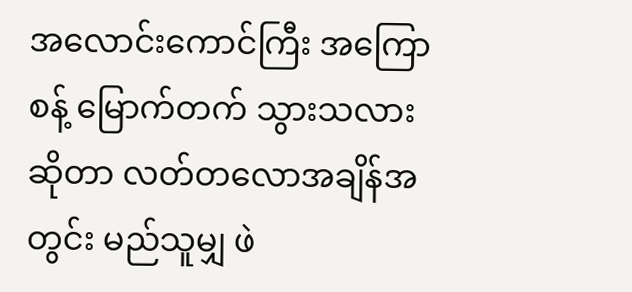အလောင်းကောင်ကြီး အကြောစန့် မြောက်တက် သွားသလားဆိုတာ လတ်တလောအချိန်အတွင်း မည်သူမျှ ဖဲ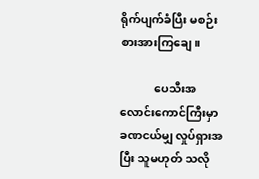ရိုက်ပျက်ခံပြီး မစဉ်းစားအားကြချေ။

            ပေသီးအလောင်းကောင်ကြီးမှာ ခဏငယ်မျှ လှုပ်ရှားအပြီး သူမဟုတ် သလို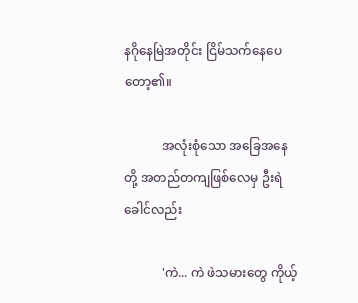နဂိုနေမြဲအတိုင်း ငြိမ်သက်နေပေတော့၏။

            အလုံးစုံသော အခြေအနေတို့ အတည်တကျဖြစ်လေမှ ဦးရဲခေါင်လည်း

            'ကဲ... ကဲ ဖဲသမားတွေ ကိုယ့်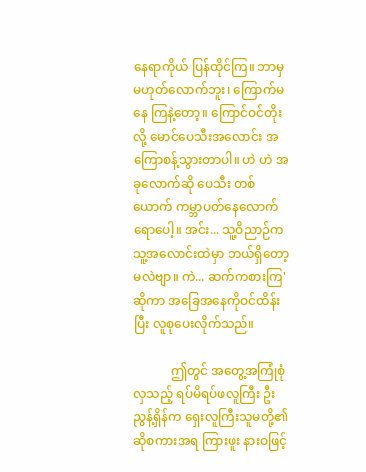နေရာကိုယ် ပြန်ထိုင်ကြ။ ဘာမှမဟုတ်လောက်ဘူး၊ ကြောက်မနေ ကြနဲ့တော့။ ကြောင်ဝင်တိုးလို့ မောင်ပေသီးအလောင်း အကြောစန့်သွားတာပါ။ ဟဲ ဟဲ အခုလောက်ဆို ပေသီး တစ်ယောက် ကမ္ဘာပတ်နေလောက်ရောပေါ့။ အင်း... သူ့ဝိညာဉ်က သူ့အလောင်းထဲမှာ ဘယ်ရှိတော့မလဲဗျာ။ ကဲ... ဆက်ကစားကြ' ဆိုကာ အခြေအနေကိုဝင်ထိန်းပြီး လူစုပေးလိုက်သည်။

            ဤတွင် အတွေ့အကြုံစုံလှသည့် ရပ်မိရပ်ဖလူကြီး ဦးညွန့်ရှိန်က ရှေးလူကြီးသူမတို့၏ ဆိုစကားအရ ကြားဖူး နားဝဖြင့်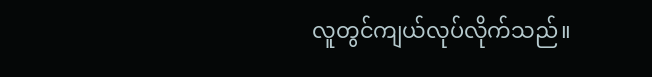လူတွင်ကျယ်လုပ်လိုက်သည်။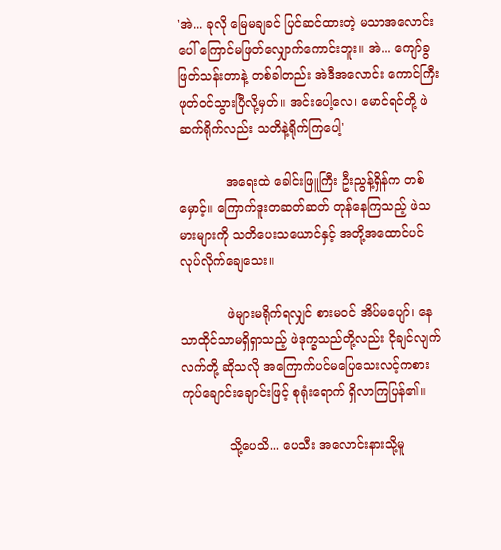'အဲ... ခုလို မြေမချခင် ပြင်ဆင်ထားတဲ့ မသာအလောင်းပေါ် ကြောင်မဖြတ်လျှောက်ကောင်းဘူး။ အဲ... ကျော်ခွဖြတ်သန်းတာနဲ့ တစ်ခါတည်း အဲဒီအလောင်း ကောင်ကြီး ဖုတ်ဝင်သွားပြီလို့မှတ်။ အင်းပေါ့လေ၊ မောင်ရင်တို့ ဖဲဆက်ရိုက်လည်း သတိနဲ့ရိုက်ကြပေါ့'

            အရေးထဲ ခေါင်းဖြူကြီး ဦးညွန့်ရှိန်က တစ်မှောင့်။ ကြောက်ဒူးတဆတ်ဆတ် တုန်နေကြသည့် ဖဲသမားများကို သတိပေးသယောင်နှင့် အတို့အထောင်ပင် လုပ်လိုက်ချေသေး။

            ဖဲများမရိုက်ရလျှင် စားမဝင် အိပ်မပျော်၊ နေသာထိုင်သာမရှိရှာသည့် ဖဲဒုက္ခသည်တို့လည်း ငိုချင်လျက် လက်တို့ ဆိုသလို အကြောက်ပင်မပြေသေးလင့်ကစား ကုပ်ချောင်းချောင်းဖြင့် စုရုံးရောက် ရှိလာကြပြန်၏။

            သို့ပေသိ... ပေသီး အလောင်းနားသို့မူ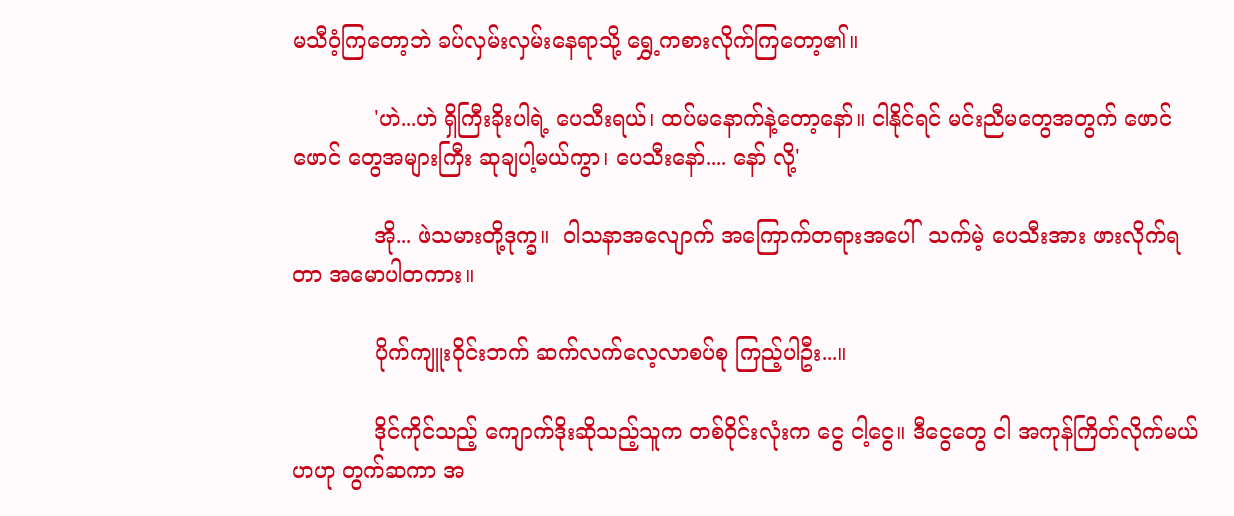မသီဝံ့ကြတော့ဘဲ ခပ်လှမ်းလှမ်းနေရာသို့ ရွှေ့ကစားလိုက်ကြတော့၏။

            'ဟဲ...ဟဲ ရှိကြီးခိုးပါရဲ့ ပေသီးရယ်၊ ထပ်မနောက်နဲ့တော့နော်။ ငါနိုင်ရင် မင်းညီမတွေအတွက် ဖောင်ဖောင် တွေအများကြီး ဆုချပါ့မယ်ကွာ၊ ပေသီးနော်.... နော် လို့'

            အို... ဖဲသမားတို့ဒုက္ခ။  ဝါသနာအလျောက် အကြောက်တရားအပေါ်  သက်မဲ့ ပေသီးအား ဖားလိုက်ရတာ အမောပါတကား။

            ပိုက်ကျူးဝိုင်းဘက် ဆက်လက်လေ့လာစပ်စု ကြည့်ပါဦး...။

            ဒိုင်ကိုင်သည့် ကျောက်ဒိုးဆိုသည့်သူက တစ်ဝိုင်းလုံးက ငွေ ငါ့ငွေ။ ဒီငွေတွေ ငါ အကုန်ကြိတ်လိုက်မယ်ဟဟု တွက်ဆကာ အ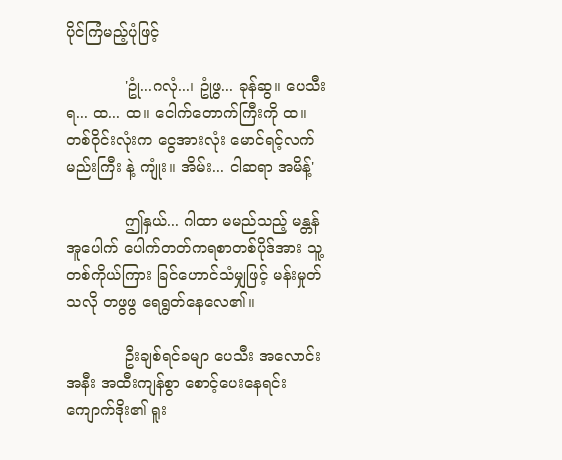ပိုင်ကြံမည့်ပုံဖြင့်

            'ဥုံ...ဂလုံ...၊ ဥုံဖွ... ခုန်ဆွ။ ပေသီးရ... ထ... ထ။ ငေါက်တောက်ကြီးကို ထ။ တစ်ဝိုင်းလုံးက ငွေအားလုံး မောင်ရင့်လက်မည်းကြီး နဲ့ ကျုံး။ အိမ်း... ငါဆရာ အမိန့်'

            ဤနှယ်... ဂါထာ မမည်သည့် မန္တန်အူပေါက် ပေါက်တတ်ကရစာတစ်ပိုဒ်အား သူ့တစ်ကိုယ်ကြား ခြင်ဟောင်သံမျှဖြင့် မန်းမှုတ်သလို တဖွဖွ ရေရွတ်နေလေ၏။

            ဦးချစ်ရင်ခမျာ ပေသီး အလောင်းအနီး အထီးကျန်စွာ စောင့်ပေးနေရင်း ကျောက်ဒိုး၏ ရူး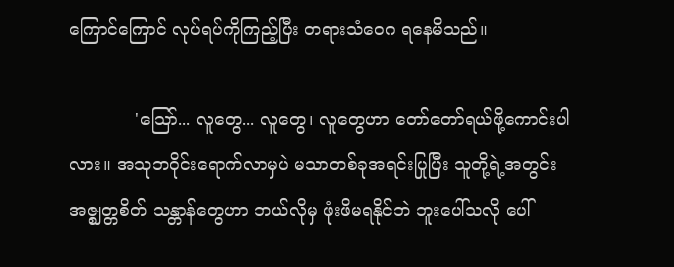ကြောင်ကြောင် လုပ်ရပ်ကိုကြည့်ပြီး တရားသံဝေဂ ရနေမိသည်။

            'သြော်... လူတွေ... လူတွေ၊ လူတွေဟာ တော်တော်ရယ်ဖို့ကောင်းပါလား။ အသုဘဝိုင်းရောက်လာမှပဲ မသာတစ်ခုအရင်းပြုပြီး သူတို့ရဲ့အတွင်း အဇ္ဈတ္တစိတ် သန္တာန်တွေဟာ ဘယ်လိုမှ ဖုံးဖိမရနိုင်ဘဲ ဘူးပေါ်သလို ပေါ်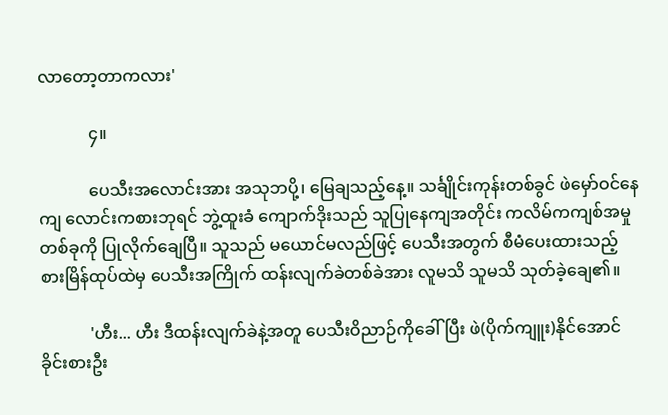လာတော့တာကလား'

            ၄။

            ပေသီးအလောင်းအား အသုဘပို့၊ မြေချသည့်နေ့။ သင်္ချိုင်းကုန်းတစ်ခွင် ဖဲမှော်ဝင်နေကျ လောင်းကစားဘုရင် ဘွဲ့ထူးခံ ကျောက်ဒိုးသည် သူပြုနေကျအတိုင်း ကလိမ်ကကျစ်အမှုတစ်ခုကို ပြုလိုက်ချေပြီ။ သူသည် မယောင်မလည်ဖြင့် ပေသီးအတွက် စီမံပေးထားသည့် စားမြိန်ထုပ်ထဲမှ ပေသီးအကြိုက် ထန်းလျက်ခဲတစ်ခဲအား လူမသိ သူမသိ သုတ်ခဲ့ချေ၏။

            'ဟီး... ဟီး ဒီထန်းလျက်ခဲနဲ့အတူ ပေသီးဝိညာဉ်ကိုခေါ်ပြီး ဖဲ(ပိုက်ကျူး)နိုင်အောင် ခိုင်းစားဦး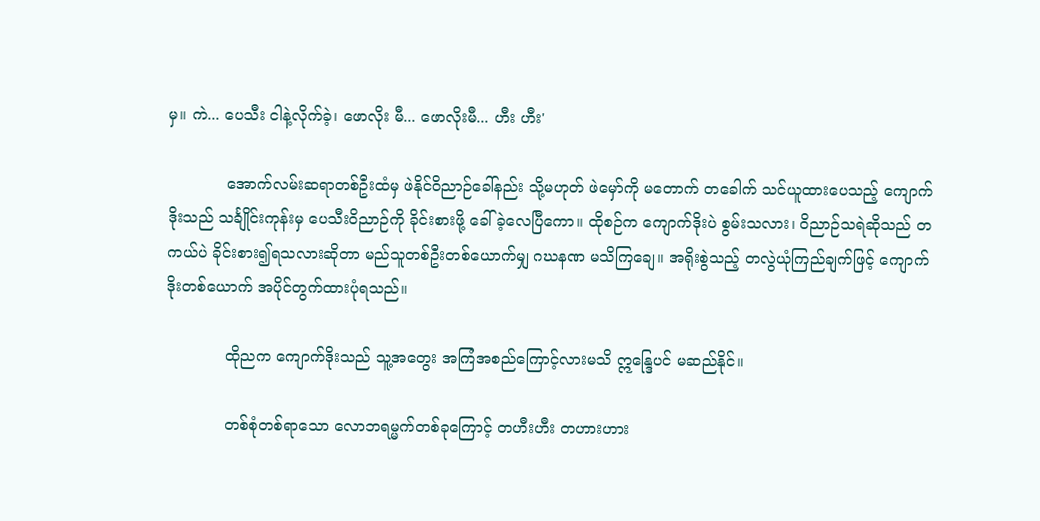မှ။ ကဲ... ပေသီး ငါနဲ့လိုက်ခဲ့၊ ဖောလိုး မီ... ဖောလိုးမီ... ဟီး ဟီး'

            အောက်လမ်းဆရာတစ်ဦးထံမှ ဖဲနိုင်ဝိညာဉ်ခေါ်နည်း သို့မဟုတ် ဖဲမှော်ကို မတောက် တခေါက် သင်ယူထားပေသည့် ကျောက်ဒိုးသည် သင်္ချိုင်းကုန်းမှ ပေသီးဝိညာဉ်ကို ခိုင်းစားဖို့ ခေါ်ခဲ့လေပြီကော။ ထိုစဉ်က ကျောက်ဒိုးပဲ စွမ်းသလား၊ ဝိညာဉ်သရဲဆိုသည် တကယ်ပဲ ခိုင်းစား၍ရသလားဆိုတာ မည်သူတစ်ဦးတစ်ယောက်မျှ ဂဃနဏ မသိကြချေ။ အရိုးစွဲသည့် တလွဲယုံကြည်ချက်ဖြင့် ကျောက်ဒိုးတစ်ယောက် အပိုင်တွက်ထားပုံရသည်။

            ထိုညက ကျောက်ဒိုးသည် သူ့အတွေး အကြံအစည်ကြောင့်လားမသိ ဣန္ဒြေပင် မဆည်နိုင်။

            တစ်စုံတစ်ရာသော လောဘရမ္မက်တစ်ခုကြောင့် တဟီးဟီး တဟားဟား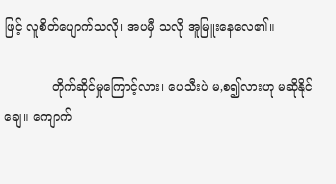ဖြင့် လူစိတ်ပျောက်သလို၊ အပမှီ သလို အူမြူးနေလေ၏။

            တိုက်ဆိုင်မှုကြောင့်လား၊ ပေသီးပဲ မ,စ၍လားဟု မဆိုနိုင်ချေ။ ကျောက်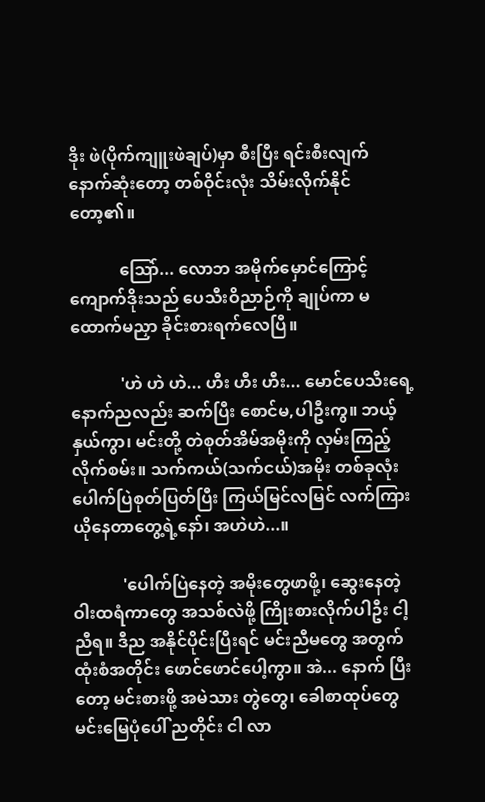ဒိုး ဖဲ(ပိုက်ကျူးဖဲချပ်)မှာ စီးပြီး ရင်းစီးလျက် နောက်ဆုံးတော့ တစ်ဝိုင်းလုံး သိမ်းလိုက်နိုင်တော့၏။

            သြော်... လောဘ အမိုက်မှောင်ကြောင့် ကျောက်ဒိုးသည် ပေသီးဝိညာဉ်ကို ချုပ်ကာ မထောက်မညှာ ခိုင်းစားရက်လေပြီ။

            'ဟဲ ဟဲ ဟဲ... ဟီး ဟီး ဟီး... မောင်ပေသီးရေ့ နောက်ညလည်း ဆက်ပြီး စောင်မ,ပါဦးကွ။ ဘယ့်နှယ်ကွာ၊ မင်းတို့ တဲစုတ်အိမ်အမိုးကို လှမ်းကြည့်လိုက်စမ်း။ သက်ကယ်(သက်ငယ်)အမိုး တစ်ခုလုံး ပေါက်ပြဲစုတ်ပြတ်ပြီး ကြယ်မြင်လမြင် လက်ကြားယိုနေတာတွေ့ရဲ့နော်၊ အဟဲဟဲ...။

            'ပေါက်ပြဲနေတဲ့ အမိုးတွေဖာဖို့၊ ဆွေးနေတဲ့ ဝါးထရံကာတွေ အသစ်လဲဖို့ ကြိုးစားလိုက်ပါဦး ငါ့ညီရ။ ဒီည အနိုင်ပိုင်းပြီးရင် မင်းညီမတွေ အတွက် ထုံးစံအတိုင်း ဖောင်ဖောင်ပေါ့ကွာ။ အဲ... နောက် ပြီးတော့ မင်းစားဖို့ အမဲသား တွဲတွေ၊ ခေါစာထုပ်တွေ မင်းမြေပုံပေါ် ညတိုင်း ငါ လာ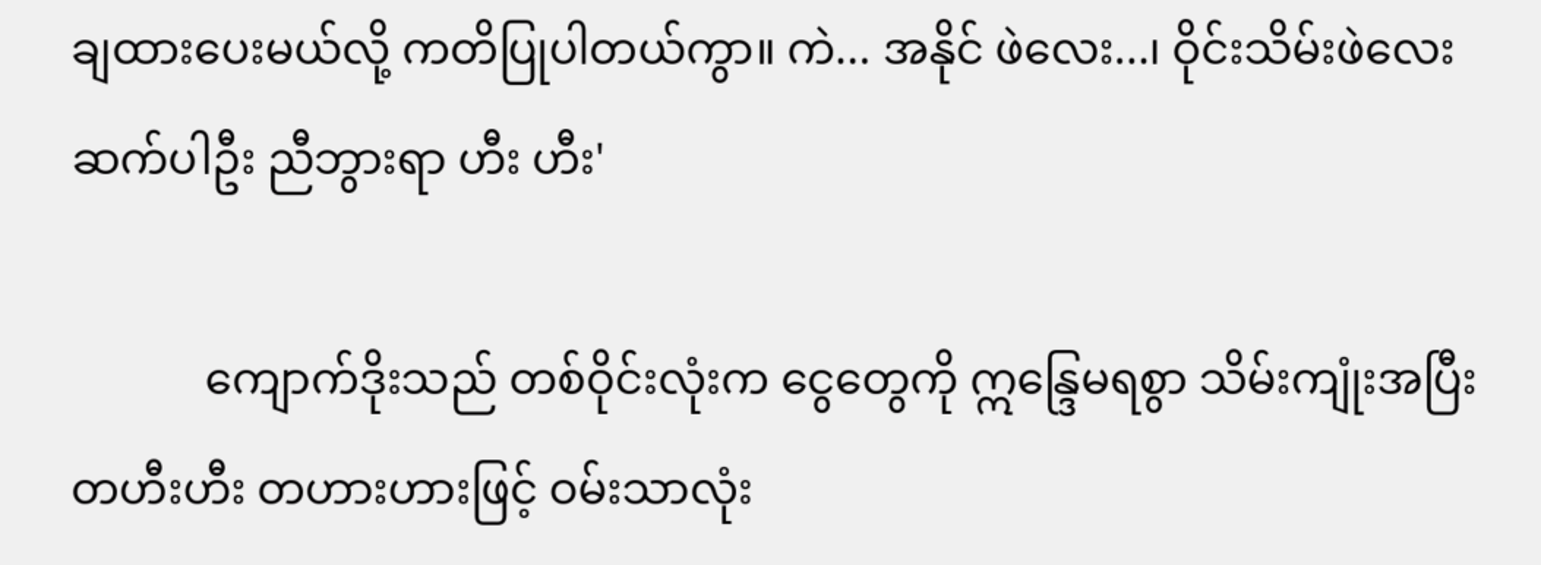ချထားပေးမယ်လို့ ကတိပြုပါတယ်ကွာ။ ကဲ... အနိုင် ဖဲလေး...၊ ဝိုင်းသိမ်းဖဲလေး ဆက်ပါဦး ညီဘွားရာ ဟီး ဟီး'

            ကျောက်ဒိုးသည် တစ်ဝိုင်းလုံးက ငွေတွေကို ဣန္ဒြေမရစွာ သိမ်းကျုံးအပြီး တဟီးဟီး တဟားဟားဖြင့် ဝမ်းသာလုံး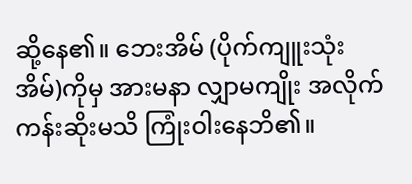ဆို့နေ၏။ ဘေးအိမ် (ပိုက်ကျူးသုံးအိမ်)ကိုမှ အားမနာ လျှာမကျိုး အလိုက်ကန်းဆိုးမသိ ကြုံးဝါးနေဘိ၏။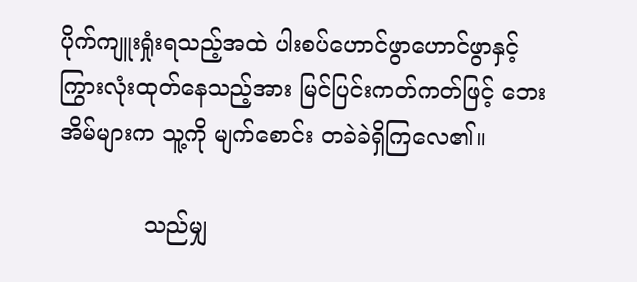ပိုက်ကျူးရှုံးရသည့်အထဲ ပါးစပ်ဟောင်ဖွာဟောင်ဖွာနှင့် ကြွားလုံးထုတ်နေသည့်အား မြင်ပြင်းကတ်ကတ်ဖြင့် ဘေးအိမ်များက သူ့ကို မျက်စောင်း တခဲခဲရှိကြလေ၏။

            သည်မျှ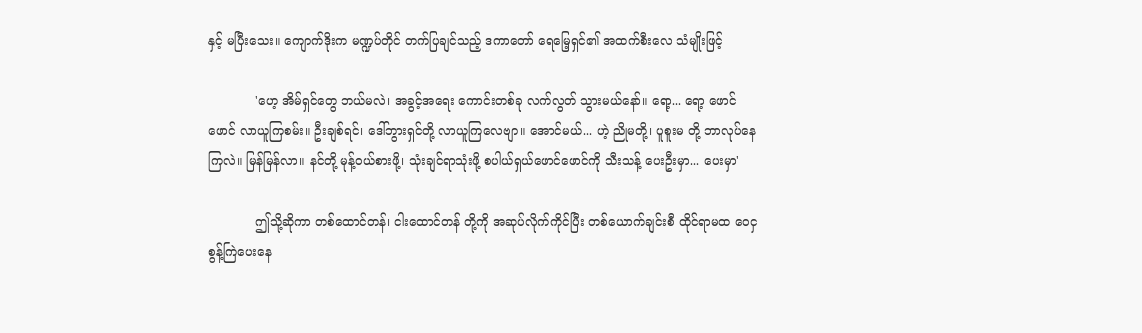နှင့် မပြီးသေး။ ကျောက်ဒိုးက မဏ္ဍပ်တိုင် တက်ပြချင်သည့် ဒကာတော် ရေမြေ့ရှင်၏ အထက်စီးလေ သံမျိုးဖြင့်

            'ဟေ့ အိမ်ရှင်တွေ ဘယ်မလဲ၊ အခွင့်အရေး ကောင်းတစ်ခု လက်လွတ် သွားမယ်နော်။ ရော့... ရော့ ဖောင်ဖောင် လာယူကြစမ်း။ ဦးချစ်ရင်၊ ဒေါ်ဘွားရှင်တို့ လာယူကြလေဗျာ။ အောင်မယ်... ဟဲ့ ညိုမတို့၊ ပူစူးမ တို့ ဘာလုပ်နေကြလဲ။ မြန်မြန်လာ။ နင်တို့ မုန့်ဝယ်စားဖို့၊ သုံးချင်ရာသုံးဖို့ စပါယ်ရှယ်ဖောင်ဖောင်ကို သီးသန့် ပေးဦးမှာ... ပေးမှာ'

            ဤသို့ဆိုကာ တစ်ထောင်တန်၊ ငါးထောင်တန် တို့ကို အဆုပ်လိုက်ကိုင်ပြီး တစ်ယောက်ချင်းစီ ထိုင်ရာမထ ဝေငှစွန့်ကြဲပေးနေ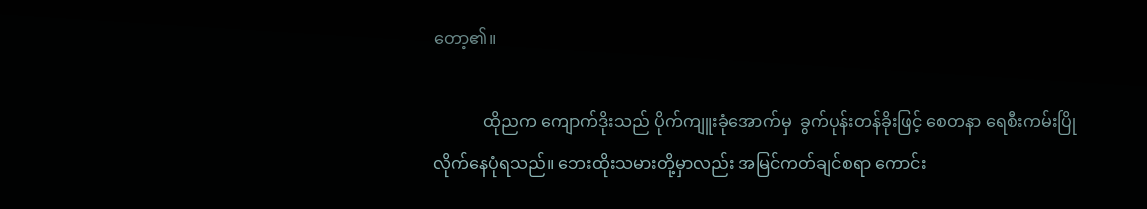တော့၏။

            ထိုညက ကျောက်ဒိုးသည် ပိုက်ကျူးခုံအောက်မှ  ခွက်ပုန်းတန်ခိုးဖြင့် စေတနာ ရေစီးကမ်းပြို လိုက်နေပုံရသည်။ ဘေးထိုးသမားတို့မှာလည်း အမြင်ကတ်ချင်စရာ ကောင်း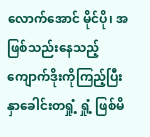လောက်အောင် မိုင်ပို၊ အဖြစ်သည်းနေသည့် ကျောက်ဒိုးကိုကြည့်ပြီး နှာခေါင်းတရှုံ့ ရှုံ့ ဖြစ်မိ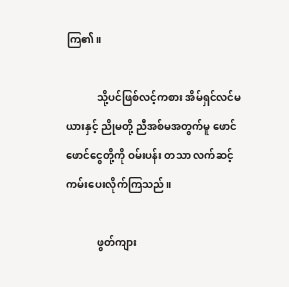ကြ၏။

            သို့ပင်ဖြစ်လင့်ကစား အိမ်ရှင်လင်မယားနှင့် ညိုမတို့ ညီအစ်မအတွက်မူ ဖောင်ဖောင်ငွေတို့ကို ဝမ်းပန်း တသာ လက်ဆင့်ကမ်းပေးလိုက်ကြသည်။

            ဖွတ်ကျား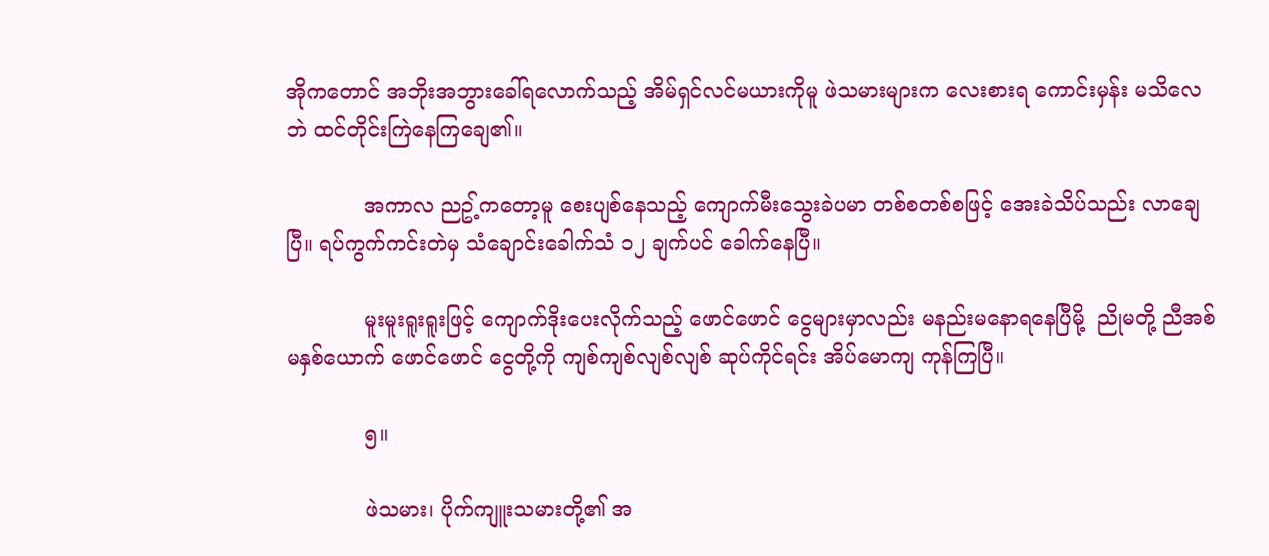အိုကတောင် အဘိုးအဘွားခေါ်ရလောက်သည့် အိမ်ရှင်လင်မယားကိုမူ ဖဲသမားများက လေးစားရ ကောင်းမှန်း မသိလေဘဲ ထင်တိုင်းကြဲနေကြချေ၏။

            အကာလ ညဥ့်ကတော့မူ စေးပျစ်နေသည့် ကျောက်မီးသွေးခဲပမာ တစ်စတစ်စဖြင့် အေးခဲသိပ်သည်း လာချေပြီ။ ရပ်ကွက်ကင်းတဲမှ သံချောင်းခေါက်သံ ၁၂ ချက်ပင် ခေါက်နေပြီ။

            မူးမူးရူးရူးဖြင့် ကျောက်ဒိုးပေးလိုက်သည့် ဖောင်ဖောင် ငွေများမှာလည်း မနည်းမနောရနေပြီမို့  ညိုမတို့ ညီအစ်မနှစ်ယောက် ဖောင်ဖောင် ငွေတို့ကို ကျစ်ကျစ်လျစ်လျစ် ဆုပ်ကိုင်ရင်း အိပ်မောကျ ကုန်ကြပြီ။

            ၅။

            ဖဲသမား၊ ပိုက်ကျူးသမားတို့၏ အ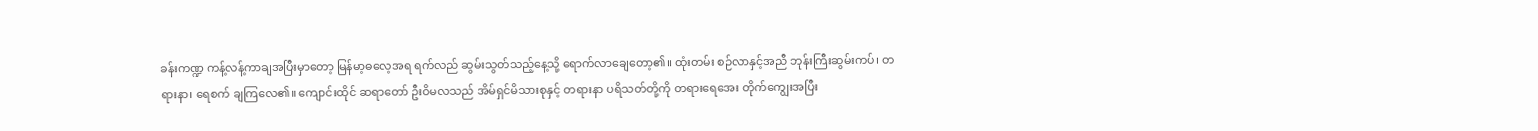ခန်းကဏ္ဍ ကန့်လန့်ကာချအပြီးမှာတော့ မြန်မာ့ဓလေ့အရ ရက်လည် ဆွမ်းသွတ်သည့်နေ့သို့ ရောက်လာချေတော့၏။ ထုံးတမ်း စဉ်လာနှင့်အညီ ဘုန်းကြီးဆွမ်းကပ်၊ တရားနာ၊ ရေစက် ချကြလေ၏။ ကျောင်းထိုင် ဆရာတော် ဦးဝိမလသည် အိမ်ရှင်မိသားစုနှင့် တရားနာ ပရိသတ်တို့ကို တရားရေအေး တိုက်ကျွေးအပြီး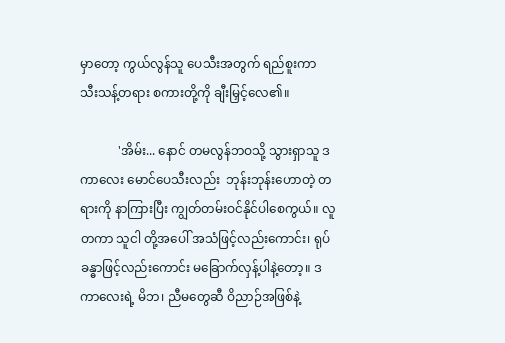မှာတော့ ကွယ်လွန်သူ ပေသီးအတွက် ရည်စူးကာ သီးသန့်တရား စကားတို့ကို ချီးမြှင့်လေ၏။

            'အိမ်း... နောင် တမလွန်ဘဝသို့ သွားရှာသူ ဒကာလေး မောင်ပေသီးလည်း  ဘုန်းဘုန်းဟောတဲ့ တရားကို နာကြားပြီး ကျွတ်တမ်းဝင်နိုင်ပါစေကွယ်။ လူတကာ သူငါ တို့အပေါ် အသံဖြင့်လည်းကောင်း၊ ရုပ်ခန္ဓာဖြင့်လည်းကောင်း မခြောက်လှန့်ပါနဲ့တော့။ ဒကာလေးရဲ့ မိဘ၊ ညီမတွေဆီ ဝိညာဉ်အဖြစ်နဲ့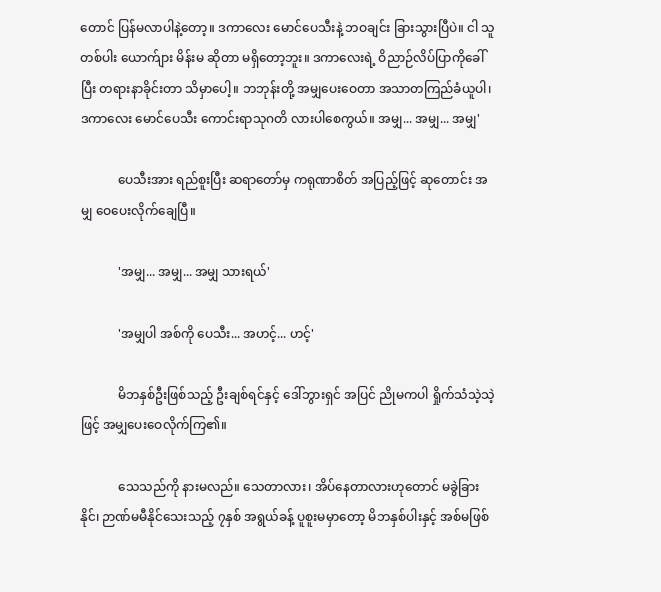တောင် ပြန်မလာပါနဲ့တော့။ ဒကာလေး မောင်ပေသီးနဲ့ ဘဝချင်း ခြားသွားပြီပဲ။ ငါ သူတစ်ပါး ယောက်ျား မိန်းမ ဆိုတာ မရှိတော့ဘူး။ ဒကာလေးရဲ့ ဝိညာဉ်လိပ်ပြာကိုခေါ်ပြီး တရားနာခိုင်းတာ သိမှာပေါ့။ ဘဘုန်းတို့ အမျှပေးဝေတာ အသာတကြည်ခံယူပါ၊ ဒကာလေး မောင်ပေသီး ကောင်းရာသုဂတိ လားပါစေကွယ်။ အမျှ... အမျှ... အမျှ'

            ပေသီးအား ရည်စူးပြီး ဆရာတော်မှ ကရုဏာစိတ် အပြည့်ဖြင့် ဆုတောင်း အမျှ ဝေပေးလိုက်ချေပြီ။

            'အမျှ... အမျှ... အမျှ သားရယ်'

            'အမျှပါ အစ်ကို ပေသီး... အဟင့်... ဟင့်'

            မိဘနှစ်ဦးဖြစ်သည့် ဦးချစ်ရင်နှင့် ဒေါ်ဘွားရှင် အပြင် ညိုမကပါ ရှိုက်သံသဲ့သဲ့ဖြင့် အမျှပေးဝေလိုက်ကြ၏။

            သေသည်ကို နားမလည်။ သေတာလား၊ အိပ်နေတာလားဟုတောင် မခွဲခြားနိုင်၊ ဉာဏ်မမီနိုင်သေးသည့် ၇နှစ် အရွယ်ခန့် ပူစူးမမှာတော့ မိဘနှစ်ပါးနှင့် အစ်မဖြစ်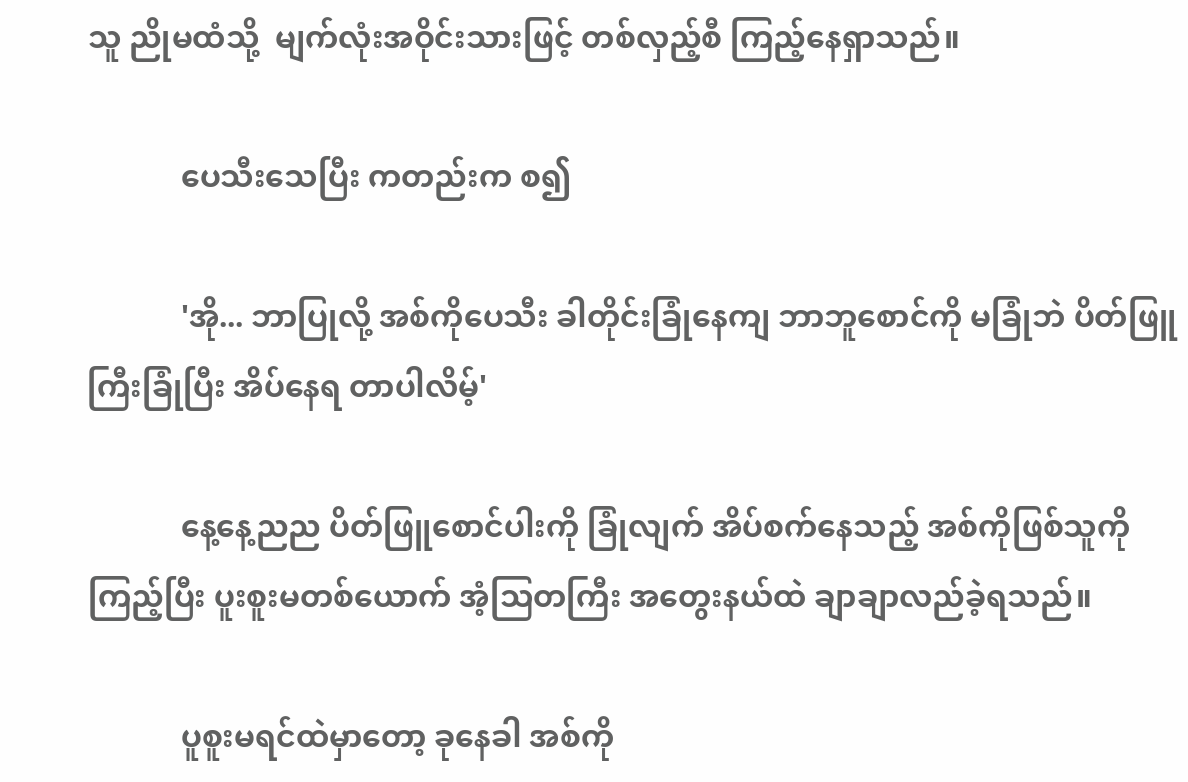သူ ညိုမထံသို့  မျက်လုံးအဝိုင်းသားဖြင့် တစ်လှည့်စီ ကြည့်နေရှာသည်။

            ပေသီးသေပြီး ကတည်းက စ၍

            'အို... ဘာပြုလို့ အစ်ကိုပေသီး ခါတိုင်းခြုံနေကျ ဘာဘူစောင်ကို မခြုံဘဲ ပိတ်ဖြူကြီးခြုံပြီး အိပ်နေရ တာပါလိမ့်'

            နေ့နေ့ညည ပိတ်ဖြူစောင်ပါးကို ခြုံလျက် အိပ်စက်နေသည့် အစ်ကိုဖြစ်သူကို ကြည့်ပြီး ပူးစူးမတစ်ယောက် အံ့သြတကြီး အတွေးနယ်ထဲ ချာချာလည်ခဲ့ရသည်။

            ပူစူးမရင်ထဲမှာတော့ ခုနေခါ အစ်ကို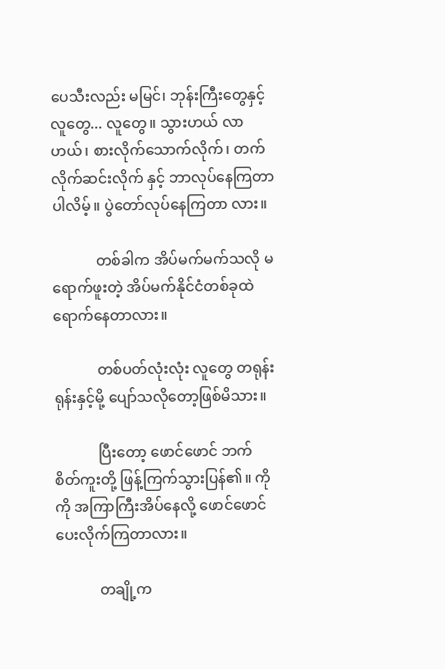ပေသီးလည်း မမြင်၊ ဘုန်းကြီးတွေနှင့် လူတွေ... လူတွေ။ သွားဟယ် လာဟယ်၊ စားလိုက်သောက်လိုက်၊ တက်လိုက်ဆင်းလိုက် နှင့် ဘာလုပ်နေကြတာပါလိမ့်။ ပွဲတော်လုပ်နေကြတာ လား။

            တစ်ခါက အိပ်မက်မက်သလို မရောက်ဖူးတဲ့ အိပ်မက်နိုင်ငံတစ်ခုထဲ ရောက်နေတာလား။

            တစ်ပတ်လုံးလုံး လူတွေ တရုန်းရုန်းနှင့်မို့ ပျော်သလိုတော့ဖြစ်မိသား။

            ပြီးတော့ ဖောင်ဖောင် ဘက် စိတ်ကူးတို့ ဖြန့်ကြက်သွားပြန်၏။ ကိုကို အကြာကြီးအိပ်နေလို့ ဖောင်ဖောင် ပေးလိုက်ကြတာလား။

            တချို့က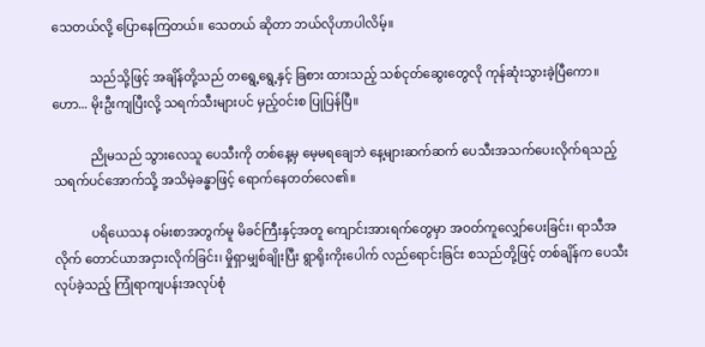သေတယ်လို့ ပြောနေကြတယ်။ သေတယ် ဆိုတာ ဘယ်လိုဟာပါလိမ့်။

            သည်သို့ဖြင့် အချိန်တို့သည် တရွေ့ရွေ့နှင့် ခြစား ထားသည့် သစ်ငုတ်ဆွေးတွေလို ကုန်ဆုံးသွားခဲ့ပြီကော။ ဟော... မိုးဦးကျပြီးလို့ သရက်သီးများပင် မှည့်ဝင်းစ ပြုပြန်ပြီ။

            ညိုမသည် သွားလေသူ ပေသီးကို တစ်နေ့မှ မေ့မရချေဘဲ နေ့များဆက်ဆက် ပေသီးအသက်ပေးလိုက်ရသည့် သရက်ပင်အောက်သို့ အသိမဲ့ခန္ဓာဖြင့် ရောက်နေတတ်လေ၏။

            ပရိယေသန ဝမ်းစာအတွက်မူ မိခင်ကြီးနှင့်အတူ ကျောင်းအားရက်တွေမှာ အဝတ်ကူလျှော်ပေးခြင်း၊ ရာသီအလိုက် တောင်ယာအငှားလိုက်ခြင်း၊ မှိုရှာမျှစ်ချိုးပြီး ရွာရိုးကိုးပေါက် လည်ရောင်းခြင်း စသည်တို့ဖြင့် တစ်ချိန်က ပေသီးလုပ်ခဲ့သည့် ကြုံရာကျပန်းအလုပ်စုံ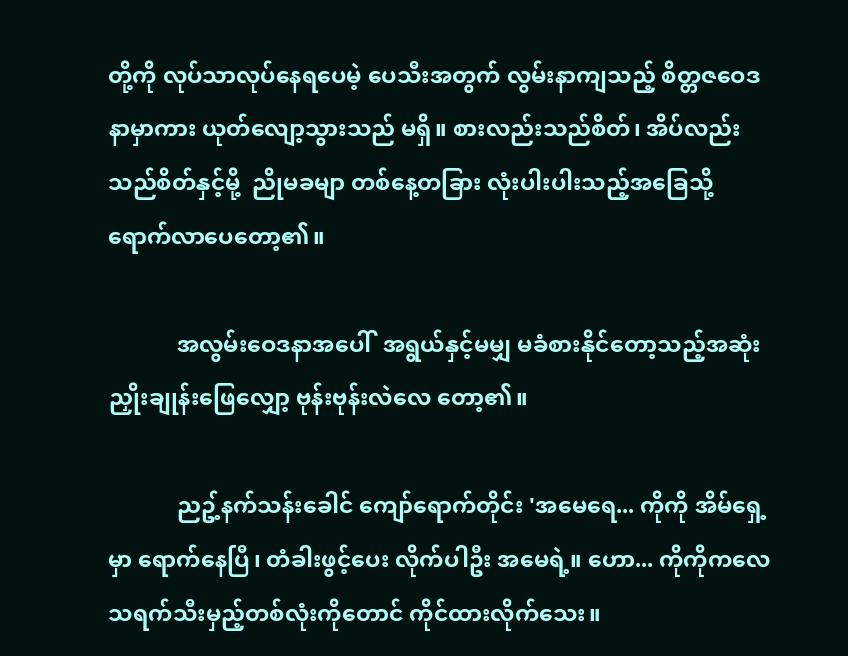တို့ကို လုပ်သာလုပ်နေရပေမဲ့ ပေသီးအတွက် လွမ်းနာကျသည့် စိတ္တဇဝေဒနာမှာကား ယုတ်လျော့သွားသည် မရှိ။ စားလည်းသည်စိတ်၊ အိပ်လည်း သည်စိတ်နှင့်မို့  ညိုမခမျာ တစ်နေ့တခြား လုံးပါးပါးသည့်အခြေသို့ ရောက်လာပေတော့၏။

            အလွမ်းဝေဒနာအပေါ်  အရွယ်နှင့်မမျှ မခံစားနိုင်တော့သည့်အဆုံး ညှိုးချုန်းဖြေလျှော့ ဗုန်းဗုန်းလဲလေ တော့၏။

            ညဥ့်နက်သန်းခေါင် ကျော်ရောက်တိုင်း 'အမေရေ... ကိုကို အိမ်ရှေ့မှာ ရောက်နေပြီ၊ တံခါးဖွင့်ပေး လိုက်ပါဦး အမေရဲ့။ ဟော... ကိုကိုကလေ သရက်သီးမှည့်တစ်လုံးကိုတောင် ကိုင်ထားလိုက်သေး။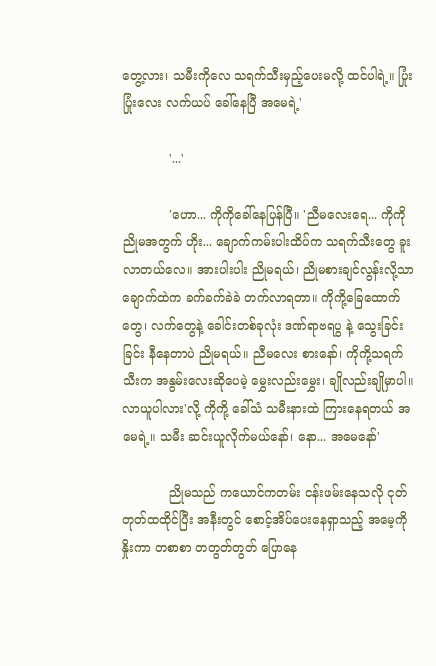တွေ့လား၊ သမီးကိုလေ သရက်သီးမှည့်ပေးမလို့ ထင်ပါရဲ့။ ပြုံးပြုံးလေး လက်ယပ် ခေါ်နေပြီ အမေရဲ့'

            '...'

            'ဟော... ကိုကိုခေါ်နေပြန်ပြီ။ 'ညီမလေးရေ... ကိုကို ညိုမအတွက် ဟိုး... ချောက်ကမ်းပါးထိပ်က သရက်သီးတွေ ခူးလာတယ်လေ။ အားပါးပါး ညိုမရယ်၊ ညိုမစားချင်လွန်းလို့သာ ချောက်ထဲက ခက်ခက်ခဲခဲ တက်လာရတာ။ ကိုကို့ခြေထောက်တွေ၊ လက်တွေနဲ့ ခေါင်းတစ်ခုလုံး ဒဏ်ရာဗရပွ နဲ့ သွေးခြင်းခြင်း နီနေတာပဲ ညိုမရယ်။ ညီမလေး စားနော်၊ ကိုကို့သရက်သီးက အနွမ်းလေးဆိုပေမဲ့ မွှေးလည်းမွှေး၊ ချိုလည်းချိုမှာပါ။ လာယူပါလား'လို့ ကိုကို့ ခေါ်သံ သမီးနားထဲ ကြားနေရတယ် အမေရဲ့။ သမီး ဆင်းယူလိုက်မယ်နော်၊ နော... အမေနော်'

            ညိုမသည် ကယောင်ကတမ်း ငန်းဖမ်းနေသလို ငုတ်တုတ်ထထိုင်ပြီး အနီးတွင် စောင့်အိပ်ပေးနေရှာသည့် အမေ့ကိုနှိုးကာ တစာစာ တတွတ်တွတ် ပြောနေ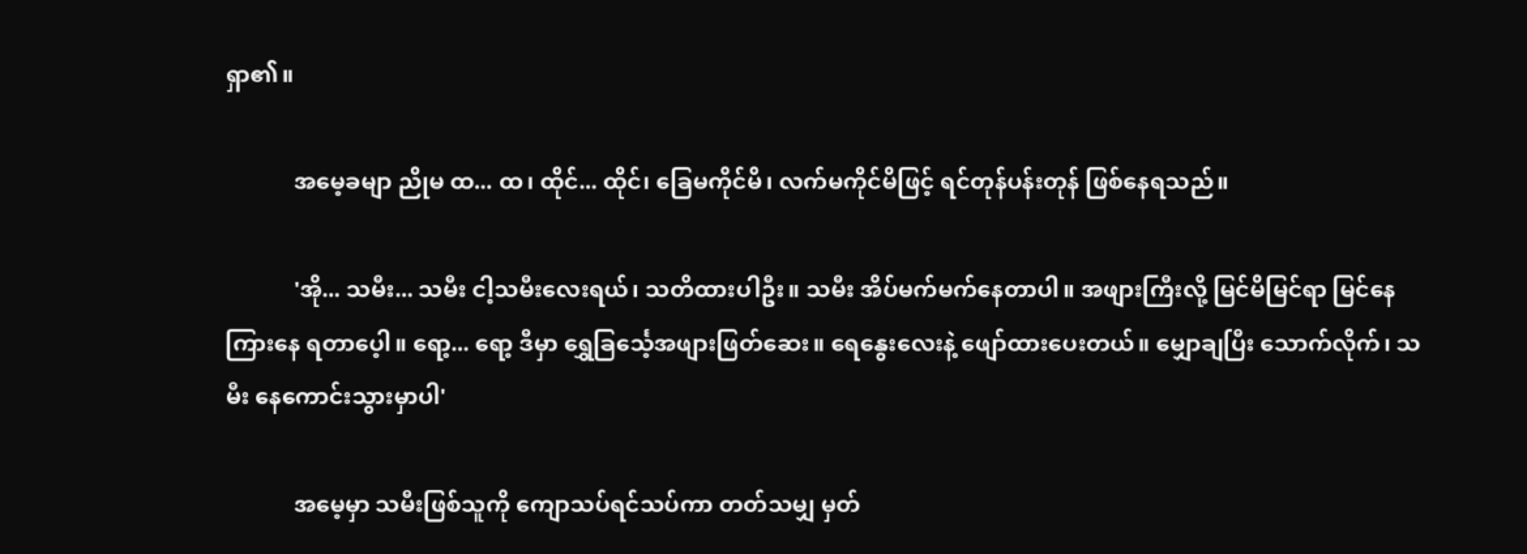ရှာ၏။

            အမေ့ခမျာ ညိုမ ထ... ထ၊ ထိုင်... ထိုင်၊ ခြေမကိုင်မိ၊ လက်မကိုင်မိဖြင့် ရင်တုန်ပန်းတုန် ဖြစ်နေရသည်။

            'အို... သမီး... သမီး ငါ့သမီးလေးရယ်၊ သတိထားပါဦး။ သမီး အိပ်မက်မက်နေတာပါ။ အဖျားကြီးလို့ မြင်မိမြင်ရာ မြင်နေကြားနေ ရတာပေ့ါ။ ရော့... ရော့ ဒီမှာ ရွှေခြင်္သေ့အဖျားဖြတ်ဆေး။ ရေနွေးလေးနဲ့ ဖျော်ထားပေးတယ်။ မျှောချပြီး သောက်လိုက်၊ သမီး နေကောင်းသွားမှာပါ'

            အမေ့မှာ သမီးဖြစ်သူကို ကျောသပ်ရင်သပ်ကာ တတ်သမျှ မှတ်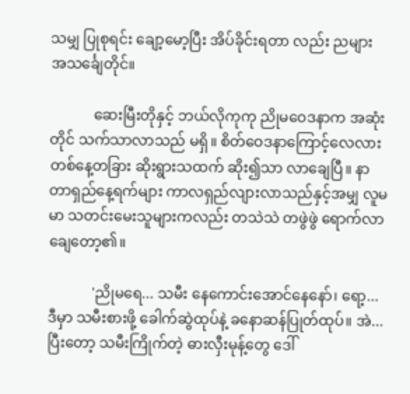သမျှ ပြုစုရင်း ချော့မော့ပြီး အိပ်ခိုင်းရတာ လည်း ညများ အသင်္ချေတိုင်။

            ဆေးမြီးတိုနှင့် ဘယ်လိုကုကု ညိုမဝေဒနာက အဆုံးတိုင် သက်သာလာသည် မရှိ။ စိတ်ဝေဒနာကြောင့်လေလား တစ်နေ့တခြား ဆိုးရွားသထက် ဆိုး၍သာ လာချေပြီ။ နာတာရှည်နေ့ရက်များ ကာလရှည်လျားလာသည်နှင့်အမျှ လူမမာ သတင်းမေးသူများကလည်း တသဲသဲ တဖွဲဖွဲ ရောက်လာချေတော့၏။

            'ညိုမရေ... သမီး နေကောင်းအောင်နေနော်၊ ရော့...  ဒီမှာ သမီးစားဖို့ ခေါက်ဆွဲထုပ်နဲ့ ခနောဆန်ပြုတ်ထုပ်။ အဲ... ပြီးတော့ သမီးကြိုက်တဲ့ ဓားလှီးမုန့်တွေ ဒေါ်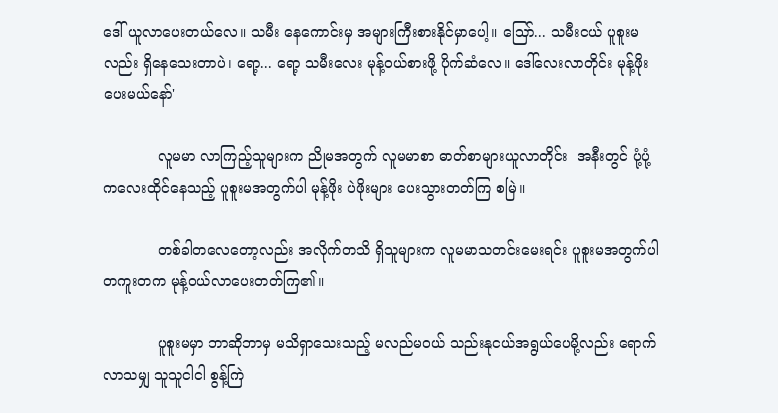ဒေါ် ယူလာပေးတယ်လေ။ သမီး နေကောင်းမှ အများကြီးစားနိုင်မှာပေါ့။ သြော်... သမီးငယ် ပူစူးမလည်း ရှိနေသေးတာပဲ၊ ရော့... ရော့ သမီးလေး မုန့်ဝယ်စားဖို့ ပိုက်ဆံလေ။ ဒေါ်လေးလာတိုင်း မုန့်ဖိုးပေးမယ်နော်'

            လူမမာ လာကြည့်သူများက ညိုမအတွက် လူမမာစာ ဓာတ်စာများယူလာတိုင်း  အနီးတွင် ပုံ့ပုံ့ကလေးထိုင်နေသည့် ပူစူးမအတွက်ပါ မုန့်ဖိုး ပဲဖိုးများ ပေးသွားတတ်ကြ စမြဲ။

            တစ်ခါတလေတော့လည်း အလိုက်တသိ ရှိသူများက လူမမာသတင်းမေးရင်း ပူစူးမအတွက်ပါ တကူးတက မုန့်ဝယ်လာပေးတတ်ကြ၏။

            ပူစူးမမှာ ဘာဆိုဘာမှ မသိရှာသေးသည့် မလည်မဝယ် သည်းနုငယ်အရွယ်ပေမို့လည်း ရောက်လာသမျှ သူသူငါငါ စွန့်ကြဲ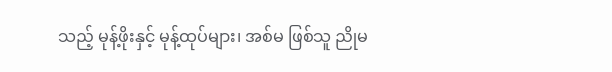သည့် မုန့်ဖိုးနှင့် မုန့်ထုပ်များ၊ အစ်မ ဖြစ်သူ ညိုမ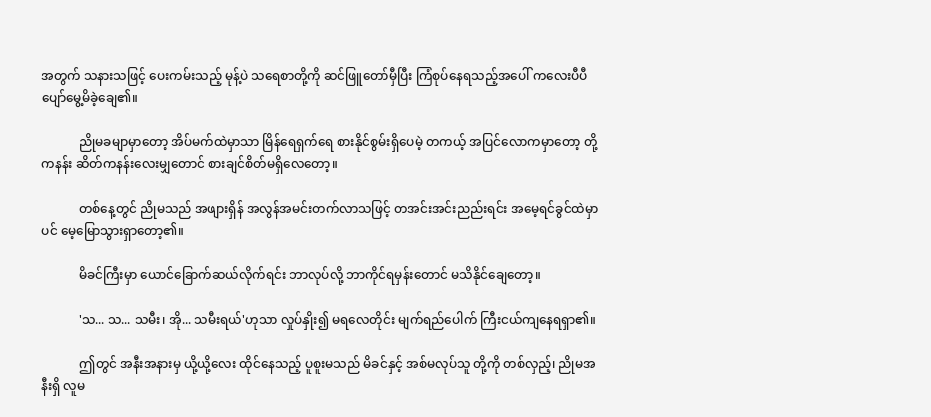အတွက် သနားသဖြင့် ပေးကမ်းသည့် မုန့်ပဲ သရေစာတို့ကို ဆင်ဖြူတော်မှီပြီး ကြံစုပ်နေရသည့်အပေါ် ကလေးပီပီ ပျော်မွေ့မိခဲ့ချေ၏။

            ညိုမခမျာမှာတော့ အိပ်မက်ထဲမှာသာ မြိန်ရေရှက်ရေ စားနိုင်စွမ်းရှိပေမဲ့ တကယ့် အပြင်လောကမှာတော့ တို့ကနန်း ဆိတ်ကနန်းလေးမျှတောင် စားချင်စိတ်မရှိလေတော့။

            တစ်နေ့တွင် ညိုမသည် အဖျားရှိန် အလွန်အမင်းတက်လာသဖြင့် တအင်းအင်းညည်းရင်း အမေ့ရင်ခွင်ထဲမှာပင် မေ့မြောသွားရှာတော့၏။

            မိခင်ကြီးမှာ ယောင်ခြောက်ဆယ်လိုက်ရင်း ဘာလုပ်လို့ ဘာကိုင်ရမှန်းတောင် မသိနိုင်ချေတော့။

            'သ... သ... သမီး၊ အို... သမီးရယ်'ဟုသာ လှုပ်နှိုး၍ မရလေတိုင်း မျက်ရည်ပေါက် ကြီးငယ်ကျနေရရှာ၏။

            ဤတွင် အနီးအနားမှ ယို့ယို့လေး ထိုင်နေသည့် ပူစူးမသည် မိခင်နှင့် အစ်မလုပ်သူ တို့ကို တစ်လှည့်၊ ညိုမအနီးရှိ လူမ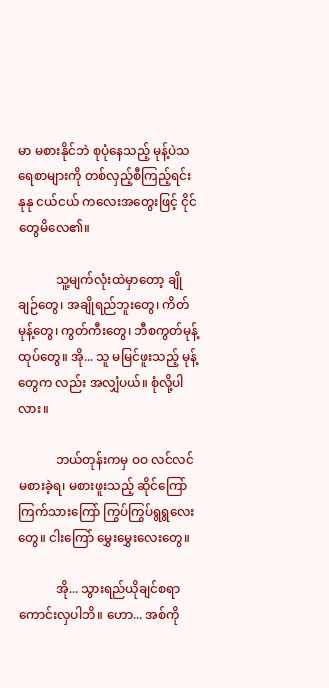မာ မစားနိုင်ဘဲ စုပုံနေသည့် မုန့်ပဲသရေစာများကို တစ်လှည့်စီကြည့်ရင်း နုနု ငယ်ငယ် ကလေးအတွေးဖြင့် ငိုင်တွေမိလေ၏။

            သူ့မျက်လုံးထဲမှာတော့ ချိုချဉ်တွေ၊ အချိုရည်ဘူးတွေ၊ ကိတ်မုန့်တွေ၊ ကွတ်ကီးတွေ၊ ဘီစကွတ်မုန့်ထုပ်တွေ။ အို... သူ မမြင်ဖူးသည့် မုန့်တွေက လည်း အလျှံပယ်။ စုံလို့ပါလား။

            ဘယ်တုန်းကမှ ဝဝ လင်လင် မစားခဲ့ရ၊ မစားဖူးသည့် ဆိုင်ကြော် ကြက်သားကြော် ကြွပ်ကြွပ်ရွရွလေးတွေ။ ငါးကြော် မွှေးမွှေးလေးတွေ။

            အို... သွားရည်ယိုချင်စရာ ကောင်းလှပါဘိ။ ဟော... အစ်ကို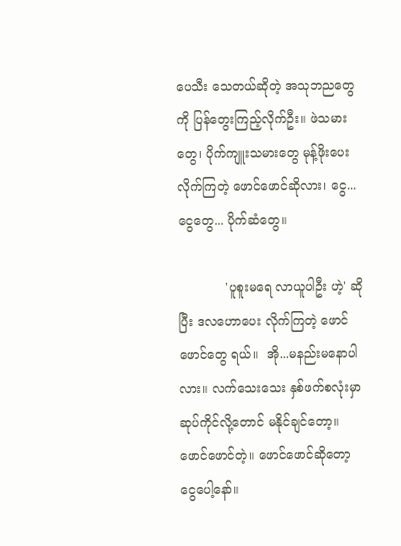ပေသီး သေတယ်ဆိုတဲ့ အသုဘညတွေကို ပြန်တွေးကြည့်လိုက်ဦး။ ဖဲသမားတွေ၊ ပိုက်ကျူးသမားတွေ မုန့်ဖိုးပေးလိုက်ကြတဲ့ ဖောင်ဖောင်ဆိုလား၊ ငွေ... ငွေတွေ... ပိုက်ဆံတွေ။

            'ပူစူးမရေ လာယူပါဦး ဟဲ့' ဆိုပြီး ဒလဟောပေး လိုက်ကြတဲ့ ဖောင်ဖောင်တွေ ရယ်။  အို...မနည်းမနောပါ လား။ လက်သေးသေး နှစ်ဖက်စလုံးမှာ ဆုပ်ကိုင်လို့တောင် မနိုင်ချင်တော့။ ဖောင်ဖောင်တဲ့။ ဖောင်ဖောင်ဆိုတော့ ငွေပေါ့နော်။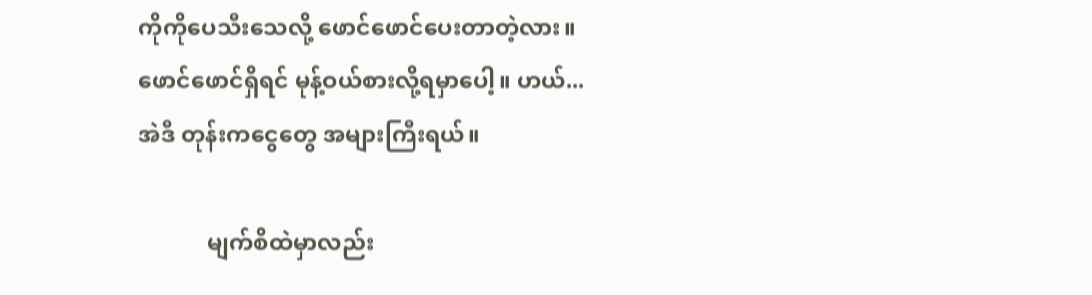ကိုကိုပေသီးသေလို့ ဖောင်ဖောင်ပေးတာတဲ့လား။ ဖောင်ဖောင်ရှိရင် မုန့်ဝယ်စားလို့ရမှာပေါ့။ ဟယ်... အဲဒီ တုန်းကငွေတွေ အများကြီးရယ်။

            မျက်စိထဲမှာလည်း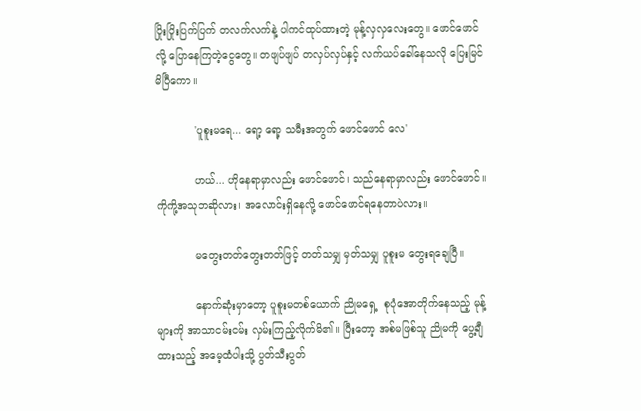ပြိုးပြိုးပြက်ပြက် တလက်လက်နဲ့ ပါကင်ထုပ်ထားတဲ့ မုန့်လှလှလေးတွေ။ ဖောင်ဖောင်လို့ ပြောနေကြတဲ့ငွေတွေ။ တဖျပ်ဖျပ် တလှပ်လှပ်နှင့် လက်ယပ်ခေါ်နေသလို ပြေးမြင်မိပြီကော။

            'ပူစူးမရေ... ရော့ ရော့ သမီးအတွက် ဖောင်ဖောင် လေ'

            ဟယ်... ဟိုနေရာမှာလည်း ဖောင်ဖောင်၊ သည်နေရာမှာလည်း ဖောင်ဖောင်။ ကိုကို့အသုဘဆိုလား၊ အလောင်းရှိနေလို့ ဖောင်ဖောင်ရနေတာပဲလား။

            မတွေးတတ်တွေးတတ်ဖြင့် တတ်သမျှ မှတ်သမျှ ပူစူးမ တွေးရချေပြီ။

            နောက်ဆုံးမှာတော့ ပူစူးမတစ်ယောက် ညိုမရှေ့  စုပုံအောတိုက်နေသည့် မုန့်များကို အာသာငမ်းငမ်း လှမ်းကြည့်လိုက်မိ၏။ ပြီးတော့ အစ်မဖြစ်သူ ညိုမကို ပွေ့ချီထားသည့် အမေ့ထံပါးသို့ ပွတ်သီးပွတ်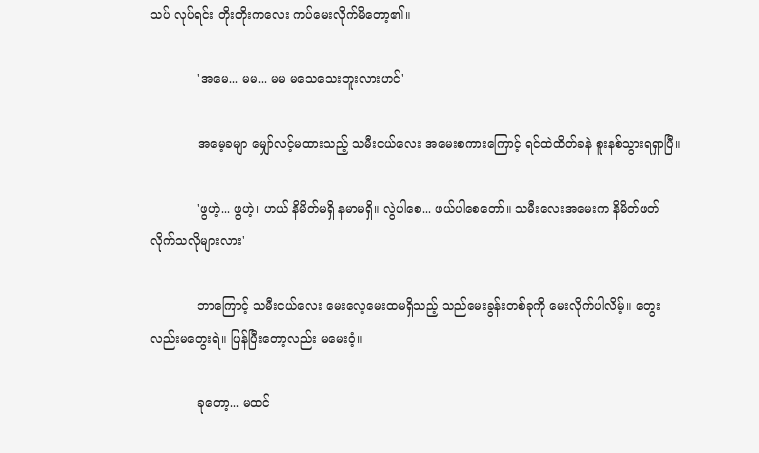သပ် လုပ်ရင်း တိုးတိုးကလေး ကပ်မေးလိုက်မိတော့၏။

            'အမေ... မမ... မမ မသေသေးဘူးလားဟင်'

            အမေ့ခမျာ မျှော်လင့်မထားသည့် သမီးငယ်လေး အမေးစကားကြောင့် ရင်ထဲထိတ်ခနဲ စူးနစ်သွားရရှာပြီ။

            'ဖွဟဲ့... ဖွဟဲ့၊ ဟယ် နိမိတ်မရှိ နမာမရှိ။ လွဲပါစေ... ဖယ်ပါစေတော်။ သမီးလေးအမေးက နိမိတ်ဖတ် လိုက်သလိုများလား'

            ဘာကြောင့် သမီးငယ်လေး မေးလေ့မေးထမရှိသည့် သည်မေးခွန်းတစ်ခုကို မေးလိုက်ပါလိမ့်။ တွေးလည်းမတွေးရဲ။ ပြန်ပြီးတော့လည်း မမေးဝံ့။

            ခုတော့... မထင်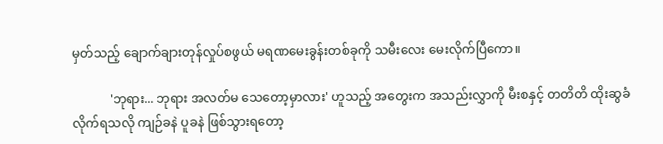မှတ်သည့် ချောက်ချားတုန်လှုပ်စဖွယ် မရဏမေးခွန်းတစ်ခုကို သမီးလေး မေးလိုက်ပြီကော။

            'ဘုရား... ဘုရား အလတ်မ သေတော့မှာလား' ဟူသည့် အတွေးက အသည်းလွှာကို မီးစနှင့် တတိတိ ထိုးဆွခံလိုက်ရသလို ကျဉ်ခနဲ ပူခနဲ ဖြစ်သွားရတော့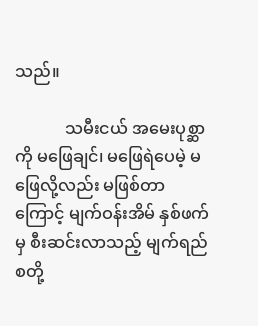သည်။

            သမီးငယ် အမေးပုစ္ဆာကို မဖြေချင်၊ မဖြေရဲပေမဲ့ မဖြေလို့လည်း မဖြစ်တာကြောင့် မျက်ဝန်းအိမ် နှစ်ဖက်မှ စီးဆင်းလာသည့် မျက်ရည်စတို့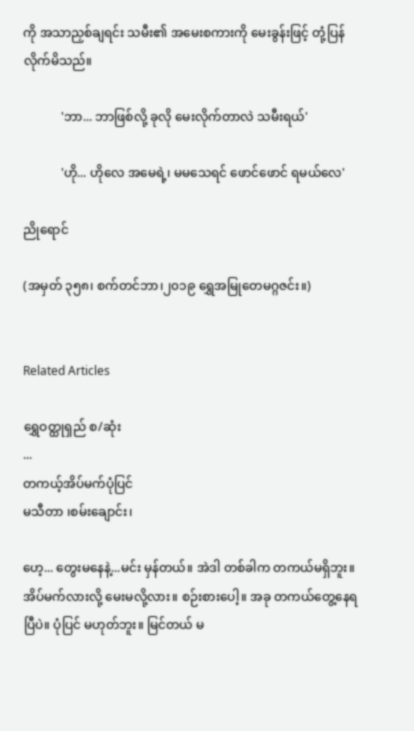ကို အသာညှစ်ချရင်း သမီး၏ အမေးစကားကို မေးခွန်းဖြင့် တုံ့ပြန်လိုက်မိသည်။

            'ဘာ... ဘာဖြစ်လို့ ခုလို မေးလိုက်တာလဲ သမီးရယ်'

            'ဟို... ဟိုလေ အမေရဲ့၊ မမသေရင် ဖောင်ဖောင် ရမယ်လေ'

ညိုရောင်

(အမှတ် ၃၅၈၊ စက်တင်ဘာ၊၂၀၁၉ ရွှေအမြုတေမဂ္ဂဇင်း။)


Related Articles

ရွှေဝတ္ထုရှည် စ/ဆုံး
...
တကယ့်အိပ်မက်ပုံပြင်
မသီတာ ၊စမ်းချောင်း၊

ဟေ့... တွေးမနေနဲ့...မင်း မှန်တယ်။ အဲဒါ တစ်ခါက တကယ်မရှိဘူး။ အိပ်မက်လားလို့ မေးမလို့လား။ စဉ်းစားပေါ့။ အခု တကယ်တွေ့နေရပြီပဲ။ ပုံပြင် မဟုတ်ဘူး။ မြင်တယ် မ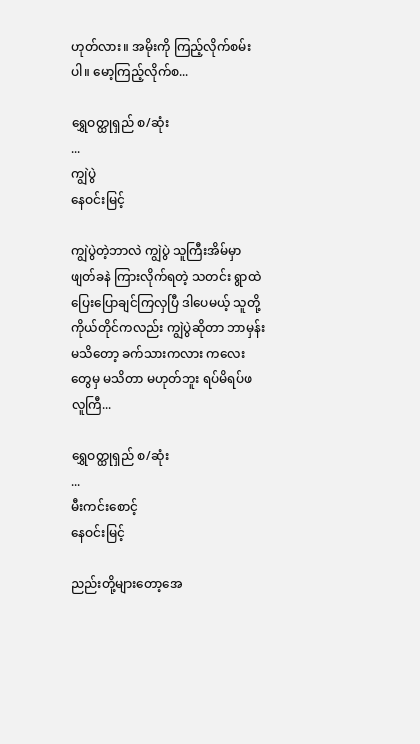ဟုတ်လား။ အမိုးကို ကြည့်လိုက်စမ်းပါ။ မော့ကြည့်လိုက်စ...

ရွှေဝတ္ထုရှည် စ/ဆုံး
...
ကျွဲပွဲ
နေဝင်းမြင့်

ကျွဲပွဲတဲ့ဘာလဲ ကျွဲပွဲ သူကြီးအိမ်မှာ ဖျတ်ခနဲ ကြားလိုက်ရတဲ့ သတင်း ရွာထဲပြေးပြောချင်ကြလှပြီ ဒါပေမယ့် သူတို့ကိုယ်တိုင်ကလည်း ကျွဲပွဲဆိုတာ ဘာမှန်းမသိတော့ ခက်သားကလား ကလေးတွေမှ မသိတာ မဟုတ်ဘူး ရပ်မိရပ်ဖ လူကြီ...

ရွှေဝတ္ထုရှည် စ/ဆုံး
...
မီးကင်းစောင့်
နေဝင်းမြင့်

ညည်းတို့များတော့အေ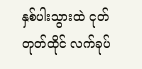နှစ်ပါးသွားထဲ ငုတ်တုတ်ထိုင် လက်ခုပ်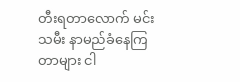တီးရတာလောက် မင်းသမီး နာမည်ခံနေကြတာများ ငါ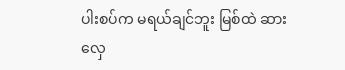ပါးစပ်က မရယ်ချင်ဘူး မြစ်ထဲ ဆားလှေ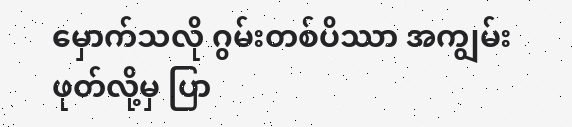မှောက်သလို ဂွမ်းတစ်ပိဿာ အကျွမ်းဖုတ်လို့မှ ပြာ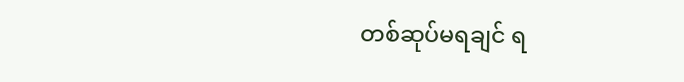တစ်ဆုပ်မရချင် ရ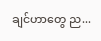ချင်ဟာတွေ ည...